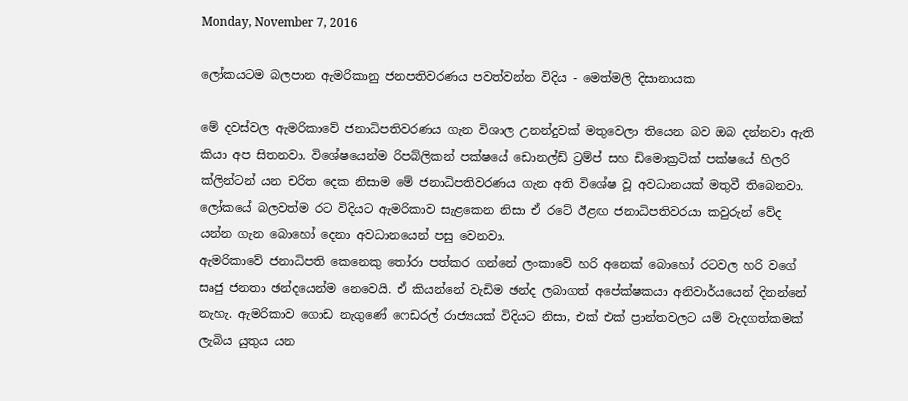Monday, November 7, 2016

ලෝකයටම බලපාන ඇමරිකානු ජනපතිවරණය පවත්වන්න විදිය - මෙත්මලි දිසානායක

මේ දවස්වල ඇමරිකාවේ ජනාධිපතිවරණය ගැන විශාල උනන්දුවක් මතුවෙලා තියෙන බව ඔබ දන්නවා ඇති කියා අප සිතනවා. විශේෂයෙන්ම රිපබ්ලිකන් පක්ෂයේ ඩොනල්ඩ් ට්‍රම්ප් සහ ඩිමොක්‍රටික් පක්ෂයේ හිලරි ක්ලින්ටන් යන චරිත දෙක නිසාම මේ ජනාධිපතිවරණය ගැන අති විශේෂ වූ අවධානයක් මතුවී තිබෙනවා. ලෝකයේ බලවත්ම රට විදියට ඇමරිකාව සැළකෙන නිසා ඒ රටේ ඊළඟ ජනාධිපතිවරයා කවුරුන් වේද යන්න ගැන බොහෝ දෙනා අවධානයෙන් පසු වෙනවා.
ඇමරිකාවේ ජනාධිපති කෙනෙකු තෝරා පත්කර ගන්නේ ලංකාවේ හරි අනෙක් බොහෝ රටවල හරි වගේ සෘජු ජනතා ඡන්දයෙන්ම නෙවෙයි. ඒ කියන්නේ වැඩිම ඡන්ද ලබාගත් අපේක්ෂකයා අනිවාර්යයෙන් දිනන්නේ නැහැ. ඇමරිකාව ගොඩ නැගුණේ ෆෙඩරල් රාජ්‍යයක් විදියට නිසා, එක් එක් ප්‍රාන්තවලට යම් වැදගත්කමක් ලැබිය යුතුය යන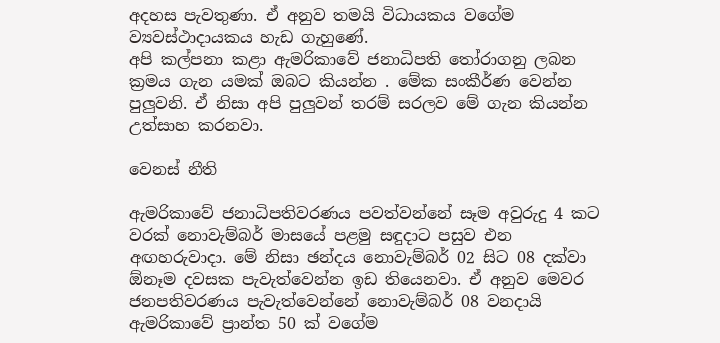අදහස පැවතුණා. ඒ අනුව තමයි විධායකය වගේම ව්‍යවස්ථාදායකය හැඩ ගැහුණේ.
අපි කල්පනා කළා ඇමරිකාවේ ජනාධිපති තෝරාගනු ලබන ක්‍රමය ගැන යමක් ඔබට කියන්න . මේක සංකීර්ණ වෙන්න පුලුවනි. ඒ නිසා අපි පුලුවන් තරම් සරලව මේ ගැන කියන්න උත්සාහ කරනවා.

වෙනස් නීති

ඇමරිකාවේ ජනාධිපතිවරණය පවත්වන්නේ සෑම අවුරුදු 4 කට වරක් නොවැම්බර් මාසයේ පළමු සඳුදාට පසුව එන අඟහරුවාදා. මේ නිසා ඡන්දය නොවැම්බර් 02 සිට 08 දක්වා ඕනෑම දවසක පැවැත්වෙන්න ඉඩ තියෙනවා. ඒ අනුව මෙවර ජනපතිවරණය පැවැත්වෙන්නේ නොවැම්බර් 08 වනදායි
ඇමරිකාවේ ප්‍රාන්ත 50 ක් වගේම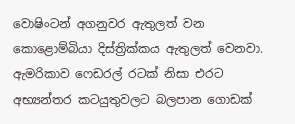වොෂිංටන් අගනුවර ඇතුලත් වන කොළොම්බියා දිස්ත්‍රික්කය ඇතුලත් වෙනවා. ඇමරිකාව ෆෙඩරල් රටක් නිසා එරට අභ්‍යන්තර කටයුතුවලට බලපාන ගොඩක්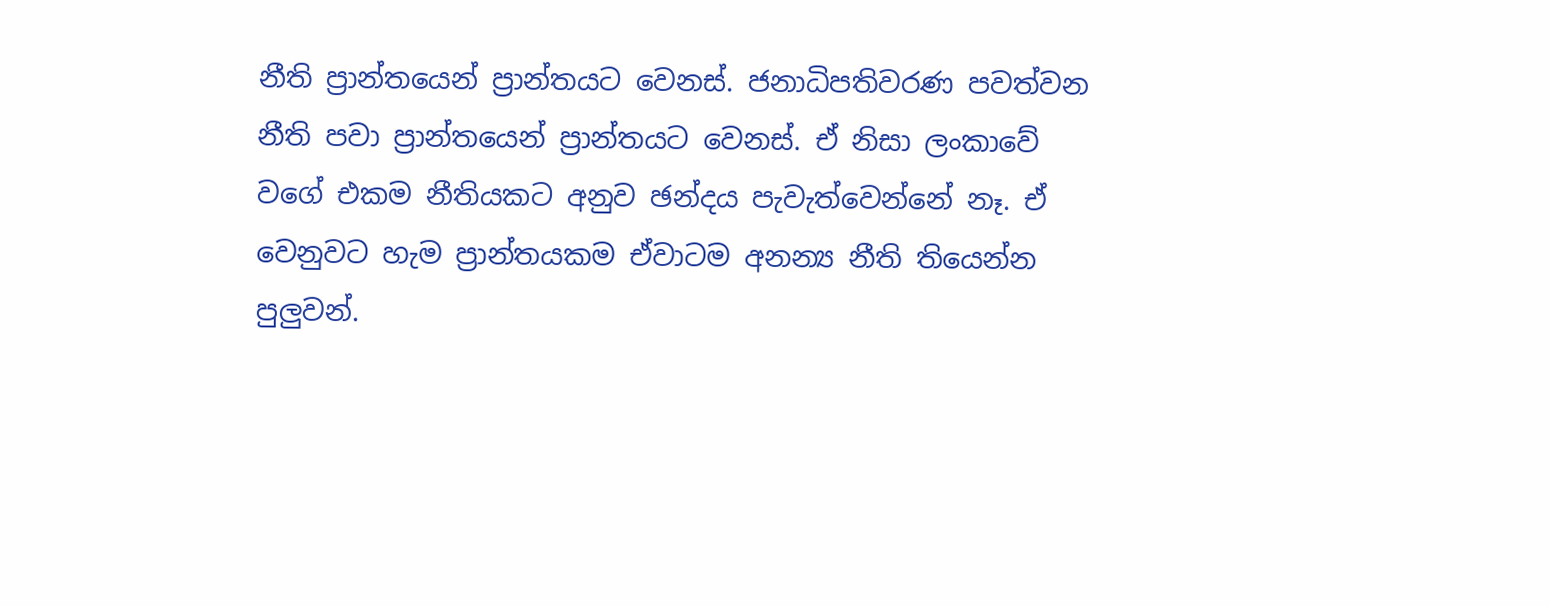නීති ප්‍රාන්තයෙන් ප්‍රාන්තයට වෙනස්. ජනාධිපතිවරණ පවත්වන නීති පවා ප්‍රාන්තයෙන් ප්‍රාන්තයට වෙනස්. ඒ නිසා ලංකාවේ වගේ එකම නීතියකට අනුව ඡන්දය පැවැත්වෙන්නේ නෑ. ඒ වෙනුවට හැම ප්‍රාන්තයකම ඒවාටම අනන්‍ය නීති තියෙන්න පුලුවන්.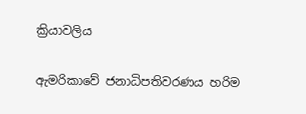ක්‍රියාවලිය

ඇමරිකාවේ ජනාධිපතිවරණය හරිම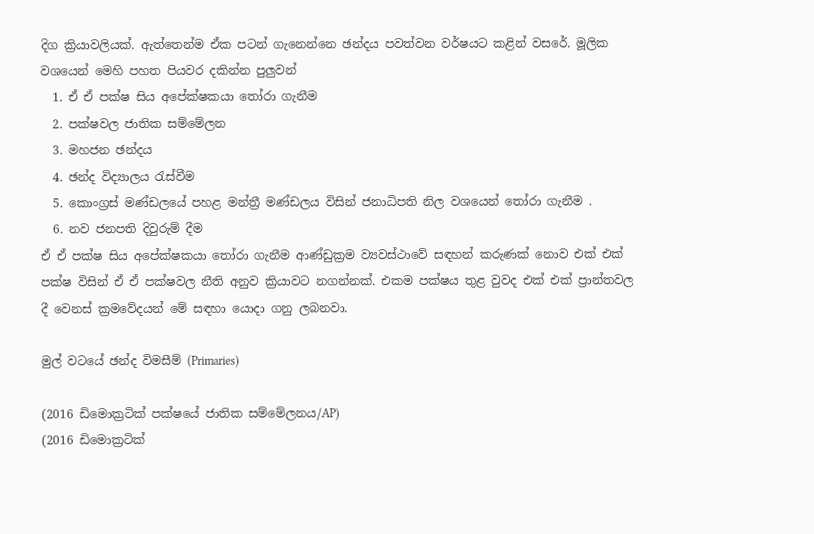දිග ක්‍රියාවලියක්. ඇත්තෙන්ම ඒක පටන් ගැනෙන්නෙ ඡන්දය පවත්වන වර්ෂයට කළින් වසරේ. මූලික වශයෙන් මෙහි පහත පියවර දකින්න පුලුවන්
  1. ඒ ඒ පක්ෂ සිය අපේක්ෂකයා තෝරා ගැනීම
  2. පක්ෂවල ජාතික සම්මේලන
  3. මහජන ඡන්දය
  4. ඡන්ද විද්‍යාලය රැස්වීම
  5. කොංග්‍රස් මණ්ඩලයේ පහළ මන්ත්‍රී මණ්ඩලය විසින් ජනාධිපති නිල වශයෙන් තෝරා ගැනීම .
  6. නව ජනපති දිවුරුම් දීම
ඒ ඒ පක්ෂ සිය අපේක්ෂකයා තෝරා ගැනීම ආණ්ඩුක්‍රම ව්‍යවස්ථාවේ සඳහන් කරුණක් නොව එක් එක් පක්ෂ විසින් ඒ ඒ පක්ෂවල නීති අනුව ක්‍රියාවට නගන්නක්. එකම පක්ෂය තුළ වුවද එක් එක් ප්‍රාන්තවල දී වෙනස් ක්‍රමවේදයන් මේ සඳහා යොදා ගනු ලබනවා.

මුල් වටයේ ඡන්ද විමසීම් (Primaries)

(2016 ඩිමොක්‍රටික් පක්ෂයේ ජාතික සම්මේලනය/AP)
(2016 ඩිමොක්‍රටික්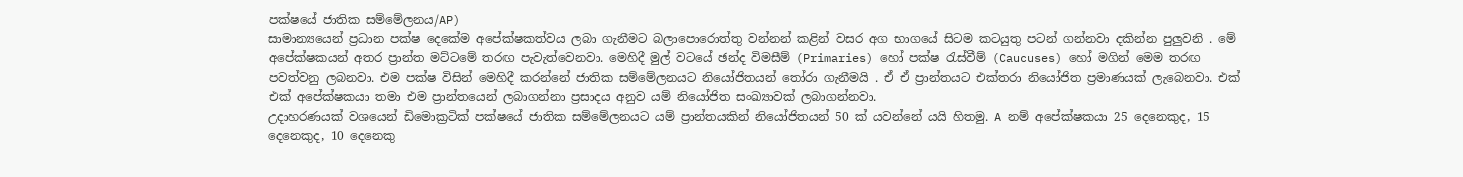පක්ෂයේ ජාතික සම්මේලනය/AP)
සාමාන්‍යයෙන් ප්‍රධාන පක්ෂ දෙකේම අපේක්ෂකත්වය ලබා ගැනීමට බලාපොරොත්තු වන්නන් කළින් වසර අග භාගයේ සිටම කටයුතු පටන් ගන්නවා දකින්න පුලුවනි . මේ අපේක්ෂකයන් අතර ප්‍රාන්ත මට්ටමේ තරඟ පැවැත්වෙනවා. මෙහිදී මුල් වටයේ ඡන්ද විමසීම් (Primaries) හෝ පක්ෂ රැස්වීම් (Caucuses) හෝ මගින් මෙම තරඟ පවත්වනු ලබනවා. එම පක්ෂ විසින් මෙහිදී කරන්නේ ජාතික සම්මේලනයට නියෝජිතයන් තෝරා ගැනීමයි . ඒ ඒ ප්‍රාන්තයට එක්තරා නියෝජිත ප්‍රමාණයක් ලැබෙනවා. එක් එක් අපේක්ෂකයා තමා එම ප්‍රාන්තයෙන් ලබාගන්නා ප්‍රසාදය අනුව යම් නියෝජිත සංඛ්‍යාවක් ලබාගන්නවා.
උදාහරණයක් වශයෙන් ඩිමොක්‍රටික් පක්ෂයේ ජාතික සම්මේලනයට යම් ප්‍රාන්තයකින් නියෝජිතයන් 50 ක් යවන්නේ යයි හිතමු. A නම් අපේක්ෂකයා 25 දෙනෙකුද, 15 දෙනෙකුද, 10 දෙනෙකු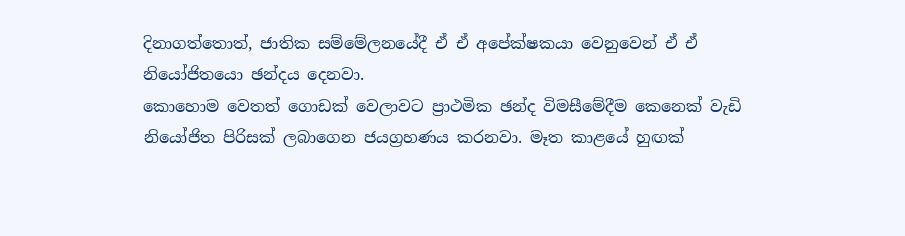දිනාගත්තොත්, ජාතික සම්මේලනයේදී ඒ ඒ අපේක්ෂකයා වෙනුවෙන් ඒ ඒ නියෝජිතයො ඡන්දය දෙනවා.
කොහොම වෙතත් ගොඩක් වෙලාවට ප්‍රාථමික ඡන්ද විමසීමේදීම කෙනෙක් වැඩි නියෝජිත පිරිසක් ලබාගෙන ජයග්‍රහණය කරනවා. මෑත කාළයේ හුඟක්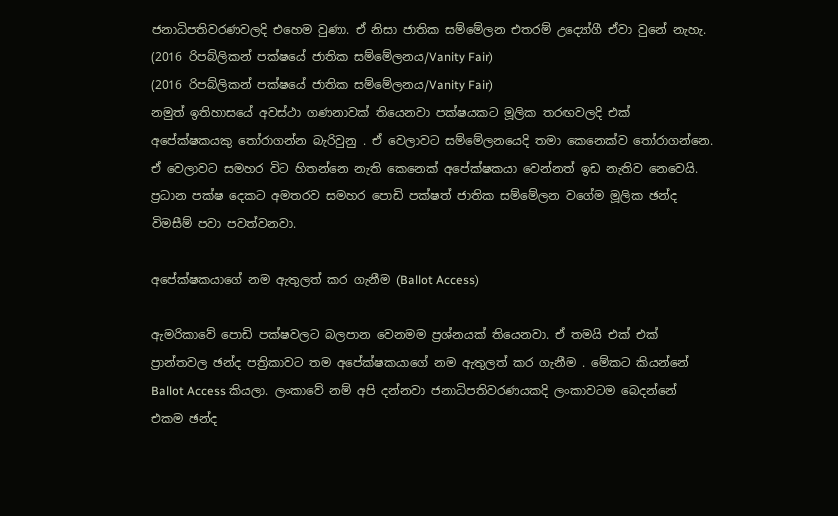ජනාධිපතිවරණවලදි එහෙම වුණා. ඒ නිසා ජාතික සම්මේලන එතරම් උද්‍යෝගී ඒවා වුනේ නැහැ.
(2016 රිපබ්ලිකන් පක්ෂයේ ජාතික සම්මේලනය/Vanity Fair)
(2016 රිපබ්ලිකන් පක්ෂයේ ජාතික සම්මේලනය/Vanity Fair)
නමුත් ඉතිහාසයේ අවස්ථා ගණනාවක් තියෙනවා පක්ෂයකට මූලික තරඟවලදි එක් අපේක්ෂකයකු තෝරාගන්න බැරිවුනු . ඒ වෙලාවට සම්මේලනයෙදි තමා කෙනෙක්ව තෝරාගන්නෙ. ඒ වෙලාවට සමහර විට හිතන්නෙ නැති කෙනෙක් අපේක්ෂකයා වෙන්නත් ඉඩ නැතිව නෙවෙයි.
ප්‍රධාන පක්ෂ දෙකට අමතරව සමහර පොඩි පක්ෂත් ජාතික සම්මේලන වගේම මූලික ඡන්ද විමසීම් පවා පවත්වනවා.

අපේක්ෂකයාගේ නම ඇතුලත් කර ගැනීම (Ballot Access)

ඇමරිකාවේ පොඩි පක්ෂවලට බලපාන වෙනමම ප්‍රශ්නයක් තියෙනවා. ඒ තමයි එක් එක් ප්‍රාන්තවල ඡන්ද පත්‍රිකාවට තම අපේක්ෂකයාගේ නම ඇතුලත් කර ගැනීම . මේකට කියන්නේ Ballot Access කියලා. ලංකාවේ නම් අපි දන්නවා ජනාධිපතිවරණයකදි ලංකාවටම බෙදන්නේ එකම ඡන්ද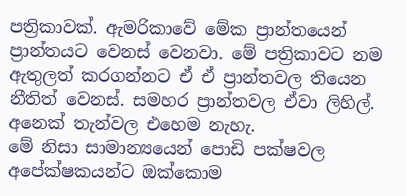පත්‍රිකාවක්. ඇමරිකාවේ මේක ප්‍රාන්තයෙන් ප්‍රාන්තයට වෙනස් වෙනවා. මේ පත්‍රිකාවට නම ඇතුලත් කරගන්නට ඒ ඒ ප්‍රාන්තවල තියෙන නීතිත් වෙනස්. සමහර ප්‍රාන්තවල ඒවා ලිහිල්. අනෙක් තැන්වල එහෙම නැහැ.
මේ නිසා සාමාන්‍යයෙන් පොඩි පක්ෂවල අපේක්ෂකයන්ට ඔක්කොම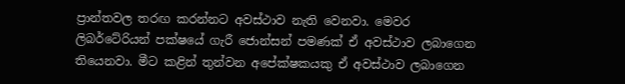ප්‍රාන්තවල තරඟ කරන්නට අවස්ථාව නැති වෙනවා. මෙවර ලිබර්ටේරියන් පක්ෂයේ ගැරී ජොන්සන් පමණක් ඒ අවස්ථාව ලබාගෙන තියෙනවා. මීට කළින් තුන්වන අපේක්ෂකයකු ඒ අවස්ථාව ලබාගෙන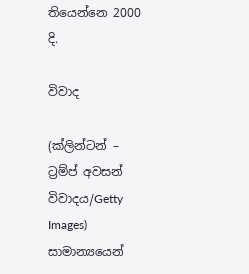තියෙන්නෙ 2000 දි.

විවාද

(ක්ලින්ටන් – ට්‍රම්ප් අවසන් විවාදය/Getty Images)
සාමාන්‍යයෙන්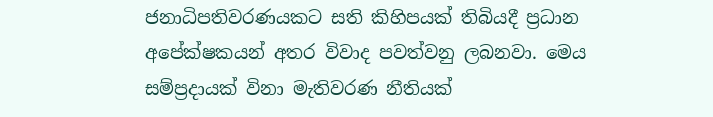ජනාධිපතිවරණයකට සති කිහිපයක් තිබියදී ප්‍රධාන අපේක්ෂකයන් අතර විවාද පවත්වනු ලබනවා. මෙය සම්ප්‍රදායක් විනා මැතිවරණ නීතියක්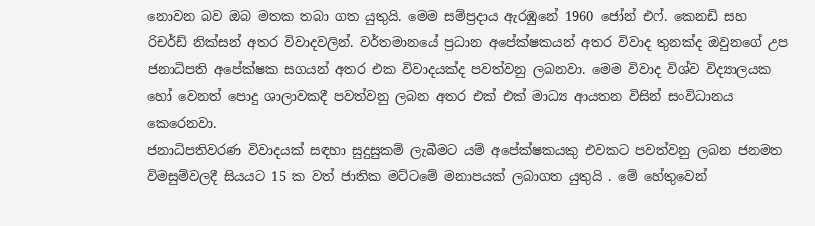නොවන බව ඔබ මතක තබා ගත යුතුයි. මෙම සම්ප්‍රදාය ඇරඹුනේ 1960 ජෝන් එෆ්. කෙනඩි සහ රිචර්ඩ් නික්සන් අතර විවාදවලින්. වර්තමානයේ ප්‍රධාන අපේක්ෂකයන් අතර විවාද තුනක්ද ඔවුනගේ උප ජනාධිපති අපේක්ෂක සගයන් අතර එක විවාදයක්ද පවත්වනු ලබනවා. මෙම විවාද විශ්ව විද්‍යාලයක හෝ වෙනත් පොදු ශාලාවකදී පවත්වනු ලබන අතර එක් එක් මාධ්‍ය ආයතන විසින් සංවිධානය කෙරෙනවා.
ජනාධිපතිවරණ විවාදයක් සඳහා සුදුසුකම් ලැබීමට යම් අපේක්ෂකයකු එවකට පවත්වනු ලබන ජනමත විමසුම්වලදී සියයට 15 ක වත් ජාතික මට්ටමේ මනාපයක් ලබාගත යුතුයි . මේ හේතුවෙන්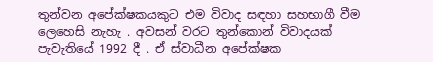තුන්වන අපේක්ෂකයකුට එම විවාද සඳහා සහභාගී වීම ලෙහෙසි නැහැ . අවසන් වරට තුන්කොන් විවාදයක් පැවැතියේ 1992 දී . ඒ ස්වාධීන අපේක්ෂක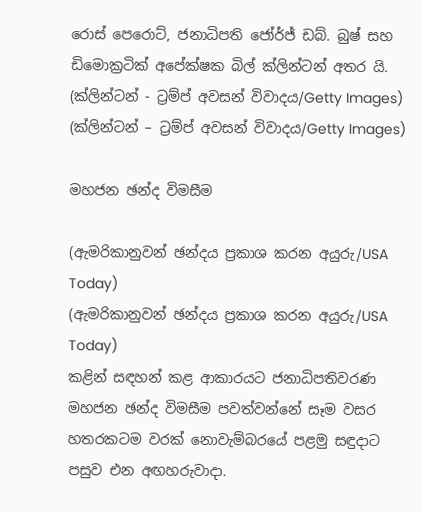රොස් පෙරොට්, ජනාධිපති ජෝර්ජ් ඩබ්. බුෂ් සහ ඩිමොක්‍රටික් අපේක්ෂක බිල් ක්ලින්ටන් අතර යි.
(ක්ලින්ටන් - ට්‍රම්ප් අවසන් විවාදය/Getty Images)
(ක්ලින්ටන් – ට්‍රම්ප් අවසන් විවාදය/Getty Images)

මහජන ඡන්ද විමසීම

(ඇමරිකානුවන් ඡන්දය ප්‍රකාශ කරන අයුරු/USA Today)
(ඇමරිකානුවන් ඡන්දය ප්‍රකාශ කරන අයුරු/USA Today)
කළින් සඳහන් කළ ආකාරයට ජනාධිපතිවරණ මහජන ඡන්ද විමසීම පවත්වන්නේ සෑම වසර හතරකටම වරක් නොවැම්බරයේ පළමු සඳුදාට පසුව එන අඟහරුවාදා.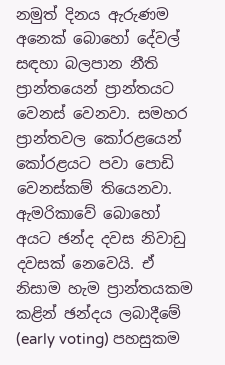නමුත් දිනය ඇරුණම අනෙක් බොහෝ දේවල් සඳහා බලපාන නීති ප්‍රාන්තයෙන් ප්‍රාන්තයට වෙනස් වෙනවා. සමහර ප්‍රාන්තවල කෝරළයෙන් කෝරළයට පවා පොඩි වෙනස්කම් තියෙනවා.
ඇමරිකාවේ බොහෝ අයට ඡන්ද දවස නිවාඩු දවසක් නෙවෙයි. ඒ නිසාම හැම ප්‍රාන්තයකම කළින් ඡන්දය ලබාදීමේ (early voting) පහසුකම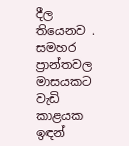දීල තියෙනව . සමහර ප්‍රාන්තවල මාසයකට වැඩි කාළයක ඉඳන්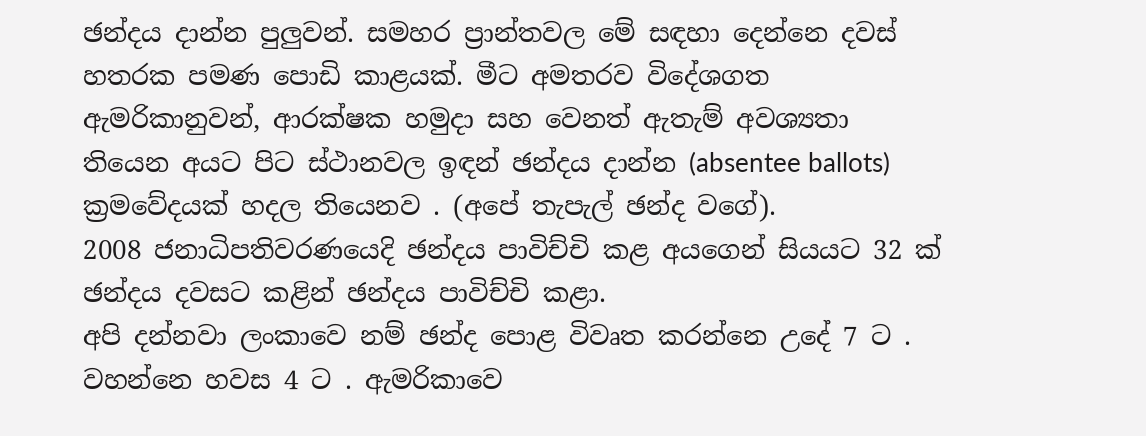ඡන්දය දාන්න පුලුවන්. සමහර ප්‍රාන්තවල මේ සඳහා දෙන්නෙ දවස් හතරක පමණ පොඩි කාළයක්. මීට අමතරව විදේශගත ඇමරිකානුවන්, ආරක්ෂක හමුදා සහ වෙනත් ඇතැම් අවශ්‍යතා තියෙන අයට පිට ස්ථානවල ඉඳන් ඡන්දය දාන්න (absentee ballots) ක්‍රමවේදයක් හදල තියෙනව . (අපේ තැපැල් ඡන්ද වගේ).
2008 ජනාධිපතිවරණයෙදි ඡන්දය පාවිච්චි කළ අයගෙන් සියයට 32 ක් ඡන්දය දවසට කළින් ඡන්දය පාවිච්චි කළා.
අපි දන්නවා ලංකාවෙ නම් ඡන්ද පොළ විවෘත කරන්නෙ උදේ 7 ට . වහන්නෙ හවස 4 ට . ඇමරිකාවෙ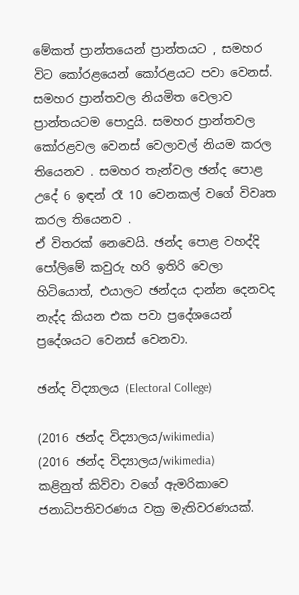මේකත් ප්‍රාන්තයෙන් ප්‍රාන්තයට , සමහර විට කෝරළයෙන් කෝරළයට පවා වෙනස්. සමහර ප්‍රාන්තවල නියමිත වෙලාව ප්‍රාන්තයටම පොදුයි. සමහර ප්‍රාන්තවල කෝරළවල වෙනස් වෙලාවල් නියම කරල තියෙනව . සමහර තැන්වල ඡන්ද පොළ උදේ 6 ඉඳන් රෑ 10 වෙනකල් වගේ විවෘත කරල තියෙනව .
ඒ විතරක් නෙවෙයි. ඡන්ද පොළ වහද්දි පෝලිමේ කවුරු හරි ඉතිරි වෙලා හිටියොත්, එයාලට ඡන්දය දාන්න දෙනවද නැද්ද කියන එක පවා ප්‍රදේශයෙන් ප්‍රදේශයට වෙනස් වෙනවා.

ඡන්ද විද්‍යාලය (Electoral College)

(2016 ඡන්ද විද්‍යාලය/wikimedia)
(2016 ඡන්ද විද්‍යාලය/wikimedia)
කළිනුත් කිව්වා වගේ ඇමරිකාවෙ ජනාධිපතිවරණය වක්‍ර මැතිවරණයක්.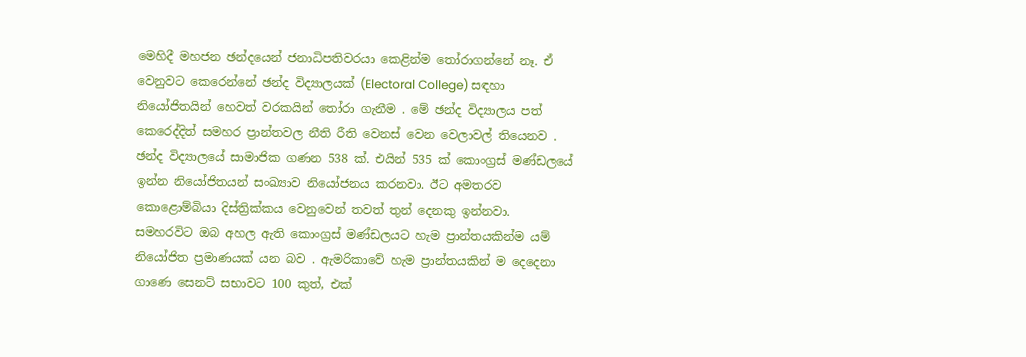මෙහිදී මහජන ඡන්දයෙන් ජනාධිපතිවරයා කෙළින්ම තෝරාගන්නේ නෑ. ඒ වෙනුවට කෙරෙන්නේ ඡන්ද විද්‍යාලයක් (Electoral College) සඳහා නියෝජිතයින් හෙවත් වරකයින් තෝරා ගැනීම . මේ ඡන්ද විද්‍යාලය පත් කෙරෙද්දිත් සමහර ප්‍රාන්තවල නීති රීති වෙනස් වෙන වෙලාවල් තියෙනව .
ඡන්ද විද්‍යාලයේ සාමාජික ගණන 538 ක්. එයින් 535 ක් කොංග්‍රස් මණ්ඩලයේ ඉන්න නියෝජිතයන් සංඛ්‍යාව නියෝජනය කරනවා. ඊට අමතරව කොළොම්බියා දිස්ත්‍රික්කය වෙනුවෙන් තවත් තුන් දෙනකු ඉන්නවා.
සමහරවිට ඔබ අහල ඇති කොංග්‍රස් මණ්ඩලයට හැම ප්‍රාන්තයකින්ම යම් නියෝජිත ප්‍රමාණයක් යන බව . ඇමරිකාවේ හැම ප්‍රාන්තයකින් ම දෙදෙනා ගාණෙ සෙනට් සභාවට 100 කුත්, එක්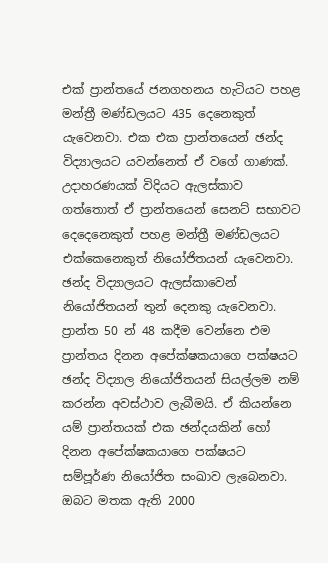එක් ප්‍රාන්තයේ ජනගහනය හැටියට පහළ මන්ත්‍රී මණ්ඩලයට 435 දෙනෙකුත් යැවෙනවා. එක එක ප්‍රාන්තයෙන් ඡන්ද විද්‍යාලයට යවන්නෙත් ඒ වගේ ගාණක්. උදාහරණයක් විදියට ඇලස්කාව ගත්තොත් ඒ ප්‍රාන්තයෙන් සෙනට් සභාවට දෙදෙනෙකුත් පහළ මන්ත්‍රී මණ්ඩලයට එක්කෙනෙකුත් නියෝජිතයන් යැවෙනවා. ඡන්ද විද්‍යාලයට ඇලස්කාවෙන් නියෝජිතයන් තුන් දෙනකු යැවෙනවා.
ප්‍රාන්ත 50 න් 48 කදීම වෙන්නෙ එම ප්‍රාන්තය දිනන අපේක්ෂකයාගෙ පක්ෂයට ඡන්ද විද්‍යාල නියෝජිතයන් සියල්ලම නම් කරන්න අවස්ථාව ලැබීමයි. ඒ කියන්නෙ යම් ප්‍රාන්තයක් එක ඡන්දයකින් හෝ දිනන අපේක්ෂකයාගෙ පක්ෂයට සම්පූර්ණ නියෝජිත සංඛාව ලැබෙනවා. ඔබට මතක ඇති 2000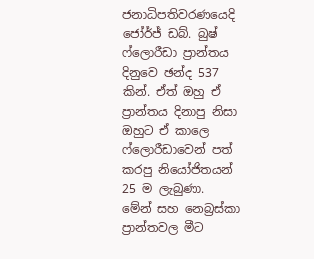ජනාධිපතිවරණයෙදි ජෝර්ජ් ඩබ්. බුෂ් ෆ්ලොරීඩා ප්‍රාන්තය දිනුවෙ ඡන්ද 537 කින්. ඒත් ඔහු ඒ ප්‍රාන්තය දිනාපු නිසා ඔහුට ඒ කාලෙ ෆ්ලොරීඩාවෙන් පත් කරපු නියෝජිතයන් 25 ම ලැබුණා.
මේන් සහ නෙබ්‍රස්කා ප්‍රාන්තවල මීට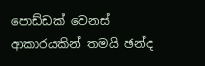පොඩ්ඩක් වෙනස් ආකාරයකින් තමයි ඡන්ද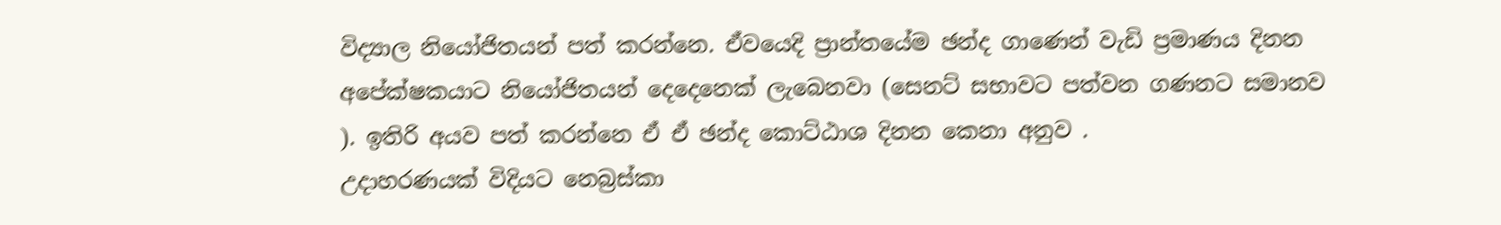විද්‍යාල නියෝජිතයන් පත් කරන්නෙ. ඒවයෙදි ප්‍රාන්තයේම ඡන්ද ගාණෙන් වැඩි ප්‍රමාණය දිනන අපේක්ෂකයාට නියෝජිතයන් දෙදෙනෙක් ලැබෙනවා (සෙනට් සභාවට පත්වන ගණනට සමානව ). ඉතිරි අයව පත් කරන්නෙ ඒ ඒ ඡන්ද කොට්ඨාශ දිනන කෙනා අනුව .
උදාහරණයක් විදියට නෙබ්‍රස්කා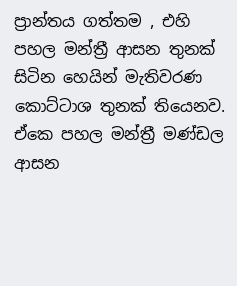ප්‍රාන්තය ගත්තම , එහි පහල මන්ත්‍රී ආසන තුනක් සිටින හෙයින් මැතිවරණ කොට්ටාශ තුනක් තියෙනව. ඒකෙ පහල මන්ත්‍රී මණ්ඩල ආසන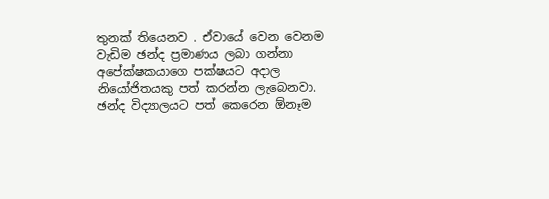තුනක් තියෙනව . ඒවායේ වෙන වෙනම වැඩිම ඡන්ද ප්‍රමාණය ලබා ගන්නා අපේක්ෂකයාගෙ පක්ෂයට අදාල නියෝජිතයකු පත් කරන්න ලැබෙනවා.
ඡන්ද විද්‍යාලයට පත් කෙරෙන ඕනෑම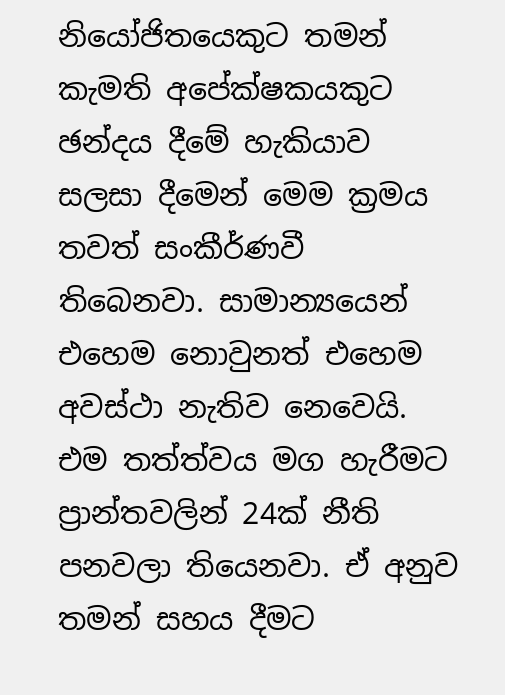නියෝජිතයෙකුට තමන් කැමති අපේක්ෂකයකුට ඡන්දය දීමේ හැකියාව සලසා දීමෙන් මෙම ක්‍රමය තවත් සංකීර්ණවී තිබෙනවා. සාමාන්‍යයෙන් එහෙම නොවුනත් එහෙම අවස්ථා නැතිව නෙවෙයි. එම තත්ත්වය මග හැරීමට ප්‍රාන්තවලින් 24ක් නීති පනවලා තියෙනවා. ඒ අනුව තමන් සහය දීමට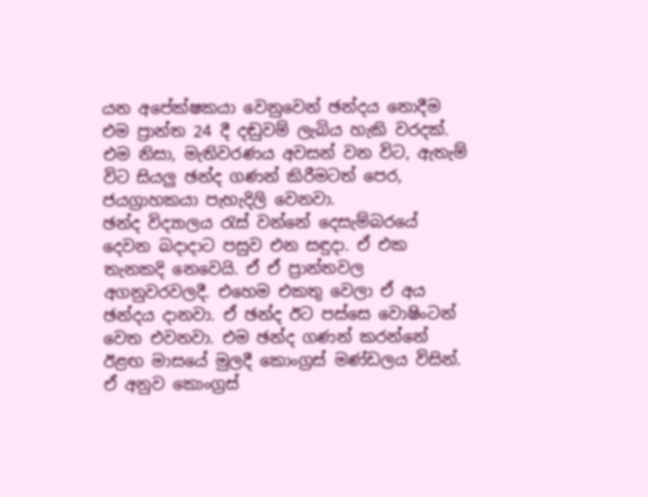යන අපේක්ෂකයා වෙනුවෙන් ඡන්දය නොදීම එම ප්‍රාන්ත 24 දී දඬුවම් ලැබිය හැකි වරදක්. එම නිසා, මැතිවරණය අවසන් වන විට, ඇතැම් විට සියලු ඡන්ද ගණන් කිරීමටත් පෙර, ජයග්‍රාහකයා පැහැදිලි වෙනවා.
ඡන්ද විද්‍යාලය රැස් වන්නේ දෙසැම්බරයේ දෙවන බදාදාට පසුව එන සඳුදා. ඒ එක තැනකදි නෙවෙයි. ඒ ඒ ප්‍රාන්තවල අගනුවරවලදී. එහෙම එකතු වෙලා ඒ අය ඡන්දය දානවා. ඒ ඡන්ද ඊට පස්සෙ වොෂිංටන් වෙත එවනවා. එම ඡන්ද ගණන් කරන්නේ ඊළඟ මාසයේ මුලදී කොංග්‍රස් මණ්ඩලය විසින්. ඒ අනුව කොංග්‍රස්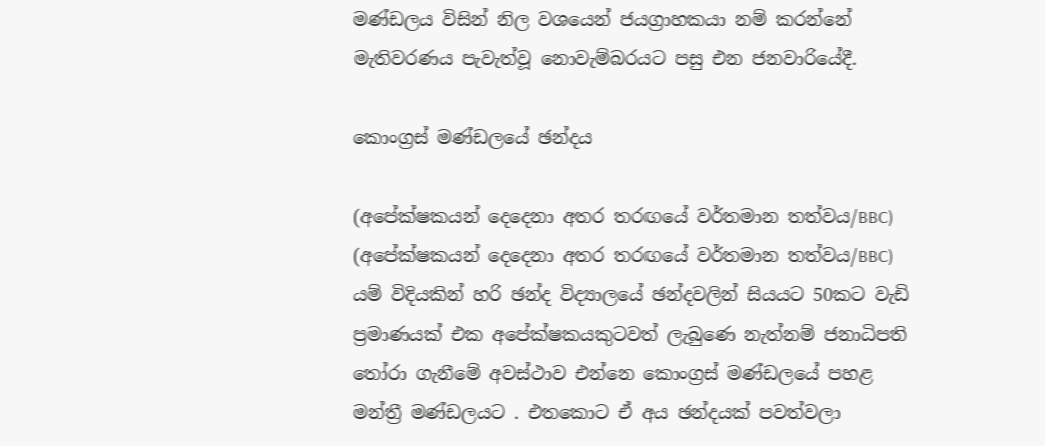මණ්ඩලය විසින් නිල වශයෙන් ජයග්‍රාහකයා නම් කරන්නේ මැතිවරණය පැවැත්වූ නොවැම්බරයට පසු එන ජනවාරියේදී.

කොංග්‍රස් මණ්ඩලයේ ඡන්දය

(අපේක්ෂකයන් දෙදෙනා අතර තරඟයේ වර්තමාන තත්වය/BBC)
(අපේක්ෂකයන් දෙදෙනා අතර තරඟයේ වර්තමාන තත්වය/BBC)
යම් විදියකින් හරි ඡන්ද විද්‍යාලයේ ඡන්දවලින් සියයට 50කට වැඩි ප්‍රමාණයක් එක අපේක්ෂකයකුටවත් ලැබුණෙ නැත්නම් ජනාධිපති තෝරා ගැනීමේ අවස්ථාව එන්නෙ කොංග්‍රස් මණ්ඩලයේ පහළ මන්ත්‍රී මණ්ඩලයට . එතකොට ඒ අය ඡන්දයක් පවත්වලා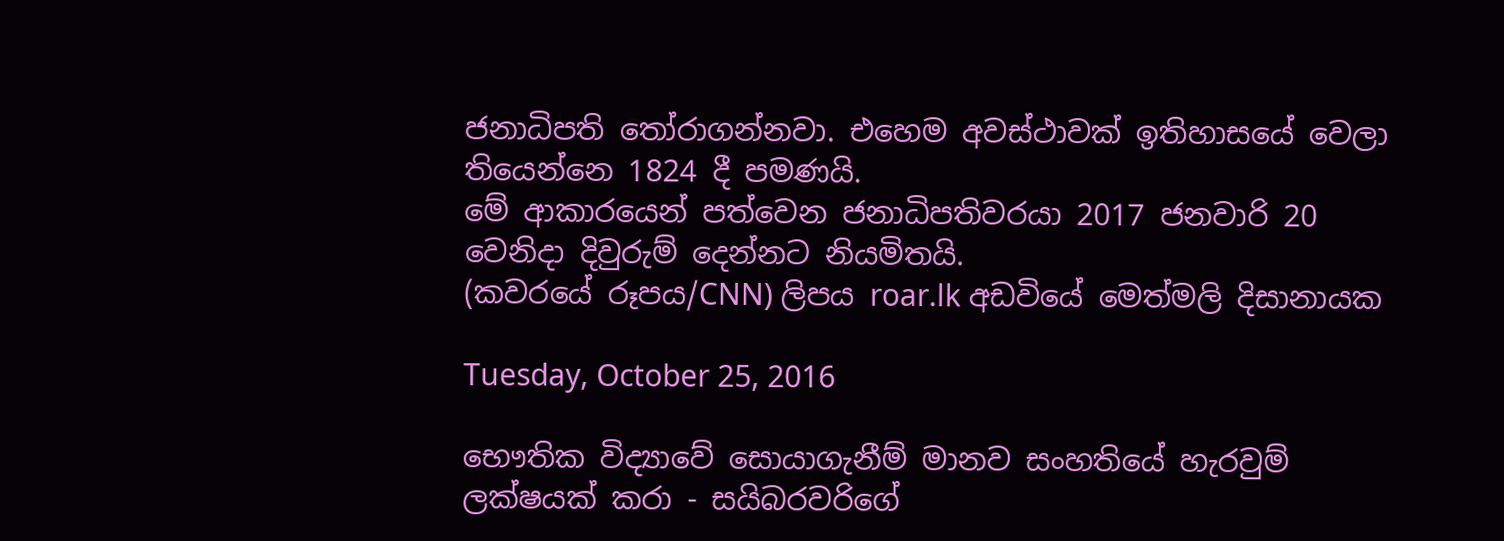ජනාධිපති තෝරාගන්නවා. එහෙම අවස්ථාවක් ඉතිහාසයේ වෙලා තියෙන්නෙ 1824 දී පමණයි.
මේ ආකාරයෙන් පත්වෙන ජනාධිපතිවරයා 2017 ජනවාරි 20 වෙනිදා දිවුරුම් දෙන්නට නියමිතයි.
(කවරයේ රූපය/CNN) ලිපය roar.lk අඩවියේ මෙත්මලි දිසානායක

Tuesday, October 25, 2016

භෞතික විද්‍යාවේ සොයාගැනීම් මානව සංහතියේ හැරවුම් ලක්ෂයක් කරා - සයිබරවරිගේ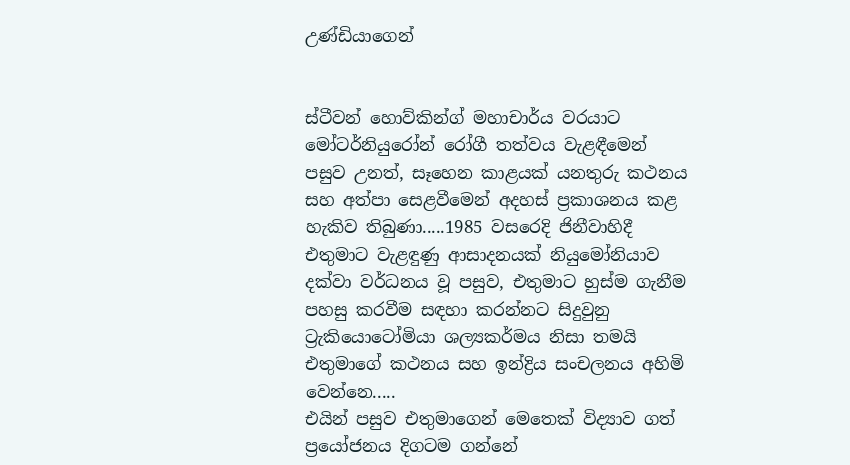උණ්ඩියාගෙන්


ස්ටීවන් හොව්කින්ග් මහාචාර්ය වරයාට මෝටර්නියුරෝන් රෝගී තත්වය වැළඳීමෙන් පසුව උනත්, සෑහෙන කාළයක් යනතුරු කථනය සහ අත්පා සෙළවීමෙන් අදහස් ප්‍රකාශනය කළ හැකිව තිබුණා.....1985 වසරෙදි ජිනීවාහිදී එතුමාට වැළඳුණු ආසාදනයක් නියුමෝනියාව දක්වා වර්ධනය වූ පසුව, එතුමාට හුස්ම ගැනීම පහසු කරවීම සඳහා කරන්නට සිදුවුනු ට්‍රැකියොටෝමියා ශල්‍යකර්මය නිසා තමයි එතුමාගේ කථනය සහ ඉන්ද්‍රිය සංචලනය අහිමි වෙන්නෙ.....
එයින් පසුව එතුමාගෙන් මෙතෙක් විද්‍යාව ගත් ප්‍රයෝජනය දිගටම ගන්නේ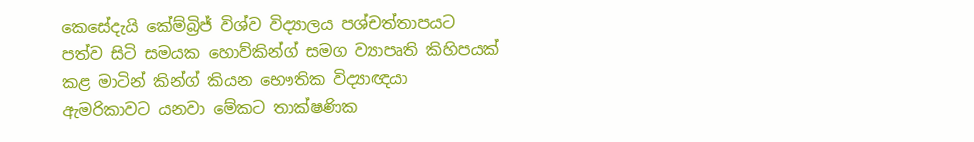කෙසේදැයි කේම්බ්‍රිජ් විශ්ව විද්‍යාලය පශ්චත්තාපයට පත්ව සිටි සමයක හොව්කින්ග් සමග ව්‍යාපෘති කිහිපයක් කළ මාටින් කින්ග් කියන භෞතික විද්‍යාඥයා ඇමරිකාවට යනවා මේකට තාක්ෂණික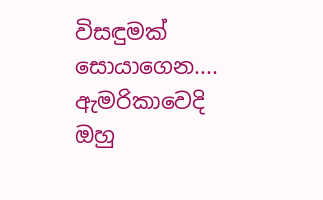විසඳුමක් සොයාගෙන....
ඇමරිකාවෙදි ඔහු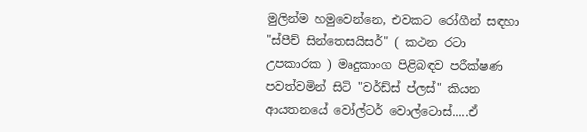මුලින්ම හමුවෙන්නෙ, එවකට රෝගීන් සඳහා "ස්පීච් සින්තෙසයිසර්" ( කථන රටා උපකාරක ) මෘදුකාංග පිළිබඳව පරීක්ෂණ පවත්වමින් සිටි "වර්ඩ්ස් ප්ලස්" කියන ආයතනයේ වෝල්ටර් වොල්ටොස්.....ඒ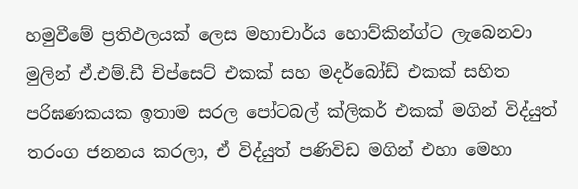හමුවීමේ ප්‍රතිඵලයක් ලෙස මහාචාර්ය හොව්කින්ග්ට ලැබෙනවා මුලින් ඒ.එම්.ඩී චිප්සෙට් එකක් සහ මදර්බෝඩ් එකක් සහිත පරිඝණකයක ඉතාම සරල පෝටබල් ක්ලිකර් එකක් මගින් විද්යුත් තරංග ජනනය කරලා, ඒ විද්යුත් පණිවිඩ මගින් එහා මෙහා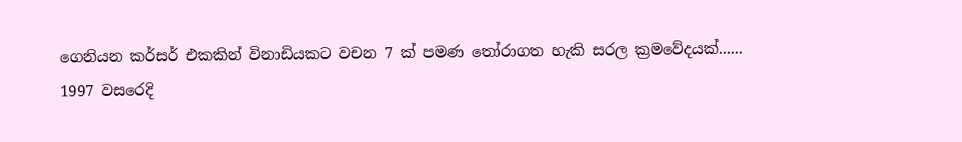ගෙනියන කර්සර් එකකින් විනාඩියකට වචන 7 ක් පමණ තෝරාගත හැකි සරල ක්‍රමවේදයක්......
1997 වසරෙදි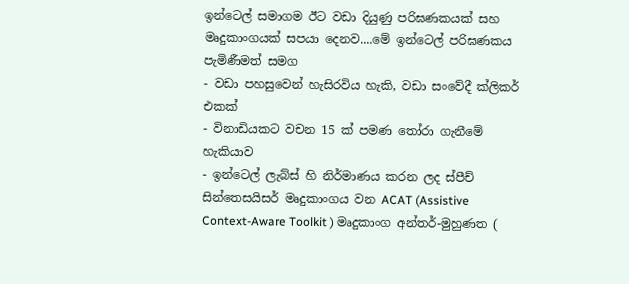ඉන්ටෙල් සමාගම ඊට වඩා දියුණු පරිඝණකයක් සහ මෘදුකාංගයක් සපයා දෙනව....මේ ඉන්ටෙල් පරිඝණකය පැමිණීමත් සමග
- වඩා පහසුවෙන් හැසිරවිය හැකි, වඩා සංවේදී ක්ලිකර් එකක්
- විනාඩියකට වචන 15 ක් පමණ තෝරා ගැනීමේ හැකියාව
- ඉන්ටෙල් ලැබ්ස් හි නිර්මාණය කරන ලද ස්පීච් සින්තෙසයිසර් මෘදුකාංගය වන ACAT (Assistive Context-Aware Toolkit ) මෘදුකාංග අන්තර්-මුහුණත (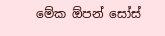මේක ඕපන් සෝස්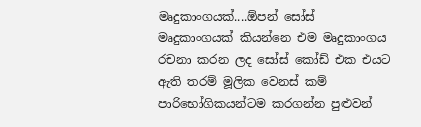මෘදුකාංගයක්....ඕපන් සෝස් මෘදුකාංගයක් කියන්නෙ එම මෘදුකාංගය රචනා කරන ලද සෝස් කෝඩ් එක එයට ඇති තරම් මූලික වෙනස් කම් පාරිභෝගිකයන්ටම කරගන්න පුළුවන්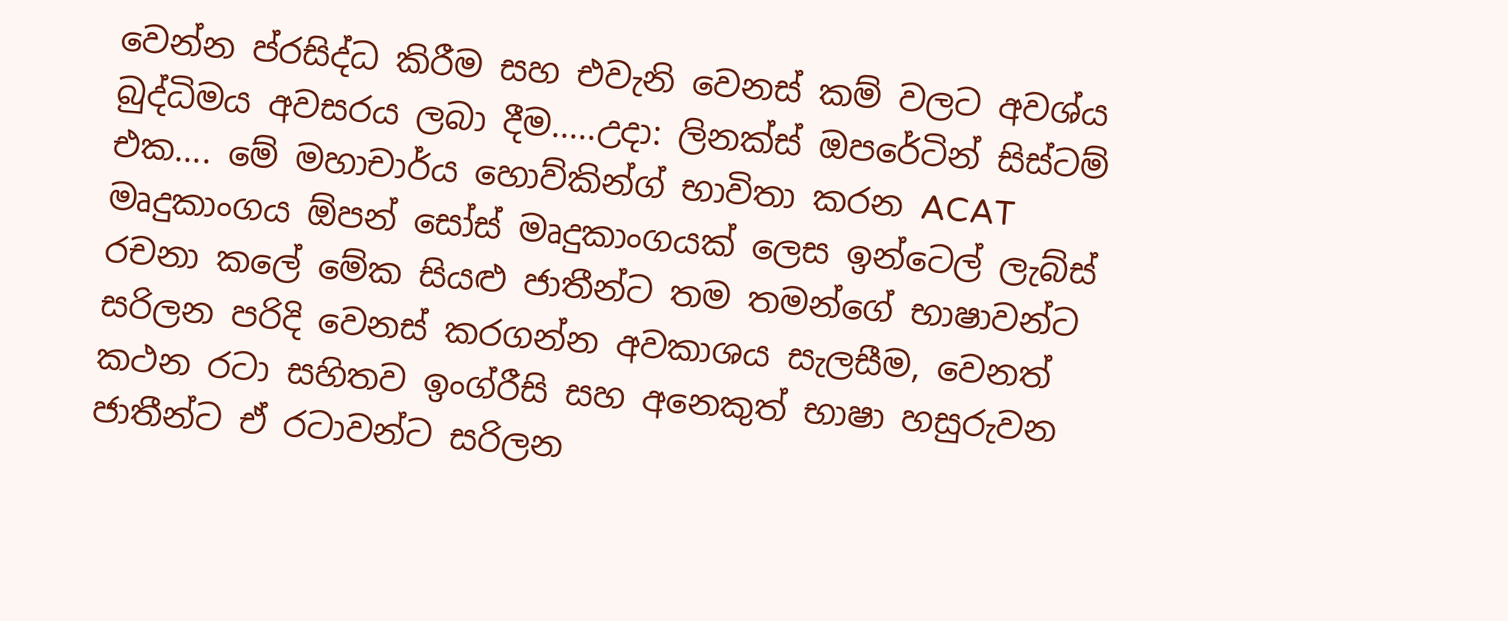වෙන්න ප්රසිද්ධ කිරීම සහ එවැනි වෙනස් කම් වලට අවශ්ය බුද්ධිමය අවසරය ලබා දීම.....උදා: ලිනක්ස් ඔපරේටින් සිස්ටම් එක.... මේ මහාචාර්ය හොව්කින්ග් භාවිතා කරන ACAT මෘදුකාංගය ඕපන් සෝස් මෘදුකාංගයක් ලෙස ඉන්ටෙල් ලැබ්ස් රචනා කලේ මේක සියළු ජාතීන්ට තම තමන්ගේ භාෂාවන්ට සරිලන පරිදි වෙනස් කරගන්න අවකාශය සැලසීම, වෙනත් කථන රටා සහිතව ඉංග්රීසි සහ අනෙකුත් භාෂා හසුරුවන ජාතීන්ට ඒ රටාවන්ට සරිලන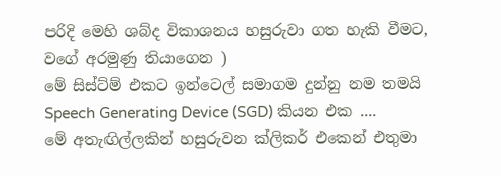පරිදි මෙහි ශබ්ද විකාශනය හසුරුවා ගත හැකි වීමට, වගේ අරමුණු තියාගෙන )
මේ සිස්ට්ම් එකට ඉන්ටෙල් සමාගම දුන්නු නම තමයි Speech Generating Device (SGD) කියන එක ....
මේ අතැඟිල්ලකින් හසුරුවන ක්ලිකර් එකෙන් එතුමා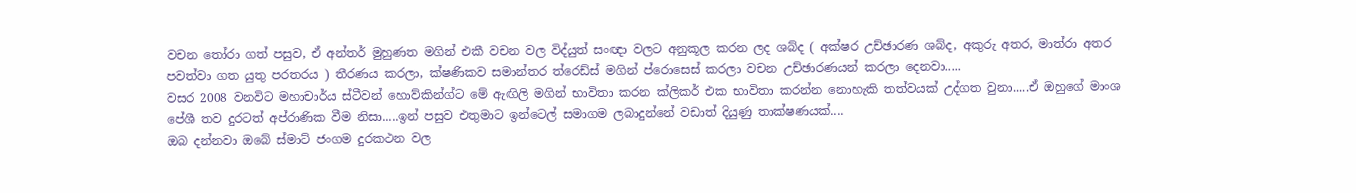වචන තෝරා ගත් පසුව, ඒ අන්තර් මුහුණත මගින් එකී වචන වල විද්යුත් සංඥා වලට අනුකූල කරන ලද ශබ්ද ( අක්ෂර උච්ඡාරණ ශබ්ද, අකුරු අතර, මාත්රා අතර පවත්වා ගත යුතු පරතරය ) තීරණය කරලා, ක්ෂණිකව සමාන්තර ත්රෙඩ්ස් මගින් ප්රොසෙස් කරලා වචන උච්ඡාරණයන් කරලා දෙනවා.....
වසර 2008 වනවිට මහාචාර්ය ස්ටීවන් හොව්කින්ග්ට මේ ඇඟිලි මගින් භාවිතා කරන ක්ලිකර් එක භාවිතා කරන්න නොහැකි තත්වයක් උද්ගත වුනා.....ඒ ඔහුගේ මාංශ පේශී තව දුරටත් අප්රාණික වීම නිසා.....ඉන් පසුව එතුමාට ඉන්ටෙල් සමාගම ලබාදුන්නේ වඩාත් දියුණු තාක්ෂණයක්....
ඔබ දන්නවා ඔබේ ස්මාට් ජංගම දුරකථන වල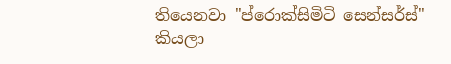තියෙනවා "ප්රොක්සිමිටි සෙන්සර්ස්" කියලා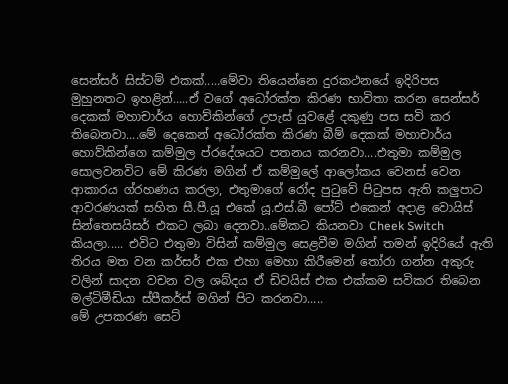සෙන්සර් සිස්ටම් එකක්.....මේවා තියෙන්නෙ දුරකථනයේ ඉදිරිපස මුහුනතට ඉහළින්.....ඒ වගේ අධෝරක්ත කිරණ භාවිතා කරන සෙන්සර් දෙකක් මහාචාර්ය හොව්කින්ගේ උපැස් යුවළේ දකුණු පස සවි කර තිබෙනවා....මේ දෙකෙන් අධෝරක්ත කිරණ බීම් දෙකක් මහාචාර්ය හොව්කින්ගෙ කම්මුල ප්රදේශයට පතනය කරනවා....එතුමා කම්මුල සොලවනවිට මේ කිරණ මගින් ඒ කම්මුලේ ආලෝකය වෙනස් වෙන ආකාරය ග්රහණය කරලා, එතුමාගේ රෝද පුටුවේ පිටුපස ඇති කලුපාට ආවරණයක් සහිත සී.පී.යූ එකේ යූ.එස්.බී පෝට් එකෙන් අදාළ වොයිස් සින්තෙසයිසර් එකට ලබා දෙනවා..මේකට කියනවා Cheek Switch කියලා..... එවිට එතුමා විසින් කම්මුල සෙළවීම මගින් තමන් ඉදිරියේ ඇති තිරය මත වන කර්සර් එක එහා මෙහා කිරීමෙන් තෝරා ගන්න අකුරු වලින් සාදන වචන වල ශබ්දය ඒ ඩිවයිස් එක එක්කම සවිකර තිබෙන මල්ටිමීඩියා ස්පීකර්ස් මගින් පිට කරනවා.....
මේ උපකරණ සෙට්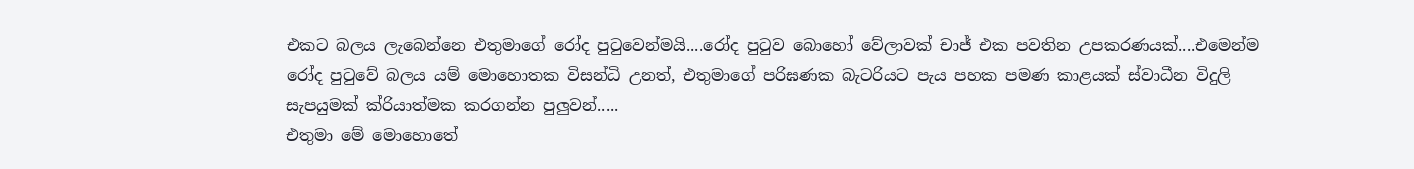එකට බලය ලැබෙන්නෙ එතුමාගේ රෝද පුටුවෙන්මයි....රෝද පුටුව බොහෝ වේලාවක් චාජ් එක පවතින උපකරණයක්....එමෙන්ම රෝද පුටුවේ බලය යම් මොහොතක විසන්ධි උනත්, එතුමාගේ පරිඝණක බැටරියට පැය පහක පමණ කාළයක් ස්වාධීන විදුලි සැපයුමක් ක්රියාත්මක කරගන්න පුලුවන්.....
එතුමා මේ මොහොතේ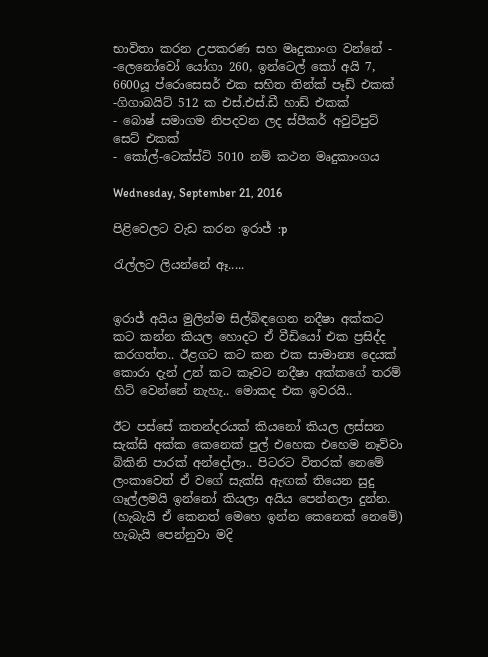භාවිතා කරන උපකරණ සහ මෘදුකාංග වන්නේ -
-ලෙනෝවෝ යෝගා 260, ඉන්ටෙල් කෝ අයි 7, 6600යූ ප්රොසෙසර් එක සහිත තින්ක් පෑඩ් එකක්
-ගිගාබයිට් 512 ක එස්.එස්.ඩී හාඩ් එකක්
- බොෂ් සමාගම නිපදවන ලද ස්පීකර් අවුට්පුට් සෙට් එකක්
- කෝල්-ටෙක්ස්ට් 5010 නම් කථන මෘදුකාංගය

Wednesday, September 21, 2016

පිළිවෙලට වැඩ කරන ඉරාජ් :p

රැල්ලට ලියන්නේ ඈ.....


ඉරාජ් අයිය මුලින්ම සිල්බිඳගෙන නදීෂා අක්කට කට කන්න කියල හොදට ඒ වීඩියෝ එක ප්‍රසිද්ද කරගත්ත.. ඊළගට කට කන එක සාමාන්‍ය දෙයක් කොරා දැන් උන් කට කෑවට නදීෂා අක්කගේ තරම් හිට් වෙන්නේ නැහැ.. මොකද එක ඉවරයි..

ඊට පස්සේ කතන්දරයක් කියනෝ කියල ලස්සන සැක්සි අක්ක කෙනෙක් පුල් එහෙක එහෙම නෑව්වා බිකිනි පාරක් අන්දෝලා.. පිටරට විතරක් නෙමේ ලංකාවෙත් ඒ වගේ සැක්සි ඇඟක් තියෙන සුදු ගෑල්ලමයි ඉන්නෝ කියලා අයිය පෙන්නලා දුන්න. (හැබැයි ඒ කෙනත් මෙහෙ ඉන්න කෙනෙක් නෙමේ) හැබැයි පෙන්නුවා මදි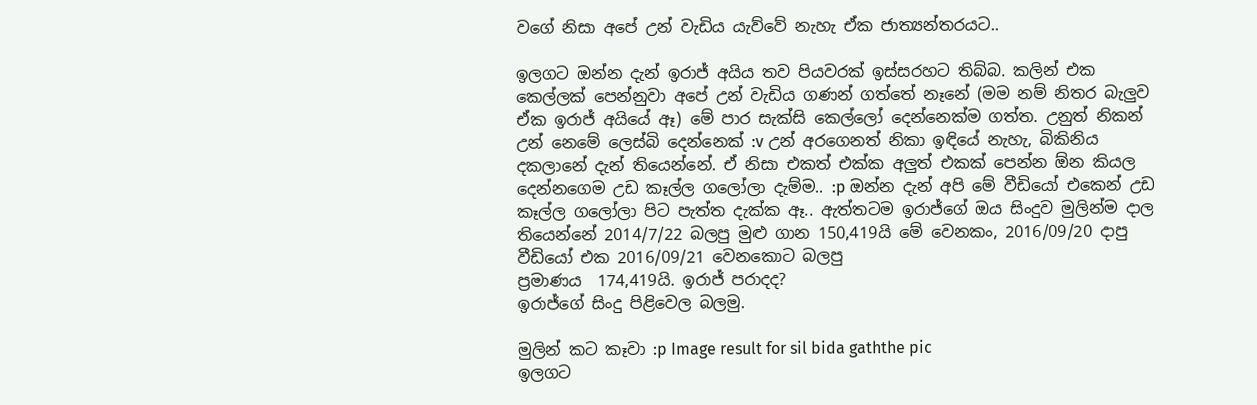වගේ නිසා අපේ උන් වැඩිය යැව්වේ නැහැ ඒක ජාත්‍යන්තරයට..

ඉලගට ඔන්න දැන් ඉරාජ් අයිය තව පියවරක් ඉස්සරහට තිබ්බ. කලින් එක කෙල්ලක් පෙන්නුවා අපේ උන් වැඩිය ගණන් ගත්තේ නෑනේ (මම නම් නිතර බැලුව ඒක ඉරාජ් අයියේ ඈ) මේ පාර සැක්සි කෙල්ලෝ දෙන්නෙක්ම ගත්ත. උනුත් නිකන් උන් නෙමේ ලෙස්බි දෙන්නෙක් :v උන් අරගෙනත් නිකා ඉඳියේ නැහැ, බිකිනිය දකලානේ දැන් තියෙන්නේ. ඒ නිසා එකත් එක්ක අලුත් එකක් පෙන්න ඕන කියල දෙන්නගෙම උඩ කෑල්ල ගලෝලා දැම්ම.. :p ඔන්න දැන් අපි මේ වීඩියෝ එකෙන් උඩ කෑල්ල ගලෝලා පිට පැත්ත දැක්ක ඈ.. ඇත්තටම ඉරාජ්ගේ ඔය සිංදුව මුලින්ම දාල තියෙන්නේ 2014/7/22 බලපු මුළු ගාන 150,419යි මේ වෙනකං, 2016/09/20 දාපු වීඩියෝ එක 2016/09/21 වෙනකොට බලපු
ප්‍රමාණය  174,419යි. ඉරාජ් පරාදද?
ඉරාජ්ගේ සිංදු පිළිවෙල බලමු.

මුලින් කට කෑවා :p Image result for sil bida gaththe pic
ඉලගට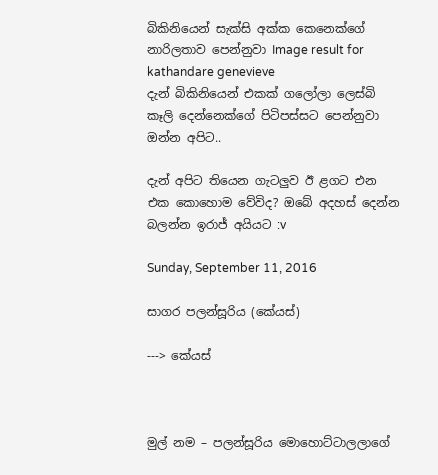බිකිනියෙන් සැක්සි අක්ක කෙනෙක්ගේ නාරිලතාව පෙන්නුවා Image result for kathandare genevieve
දැන් බිකිනියෙන් එකක් ගලෝලා ලෙස්බි කෑලි දෙන්නෙක්ගේ පිටිපස්සට පෙන්නුවා ඔන්න අපිට..

දැන් අපිට තියෙන ගැටලුව ඊ ළගට එන එක කොහොම වේවිද? ඔබේ අදහස් දෙන්න බලන්න ඉරාජ් අයියට :v

Sunday, September 11, 2016

සාගර පලන්සූරිය (කේයස්)

---> කේයස්



මුල් නම – පලන්සූරිය මොහොට්ටාලලාගේ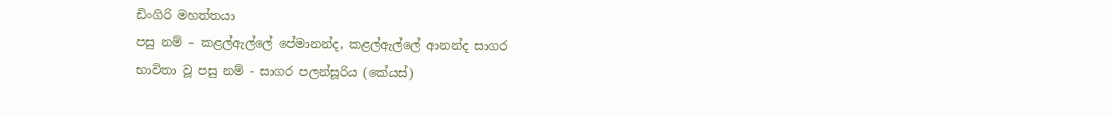ඩිංගිරි මහත්තයා
පසු නම් – කළල්ඇල්ලේ පේමානන්ද, කළල්ඇල්ලේ ආනන්ද සාගර
භාවිතා වූ පසු නම් - සාගර පලන්සූරිය (කේයස්)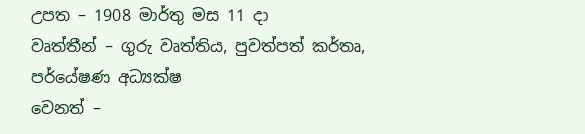උපත – 1908 මාර්තු මස 11 දා
වෘත්තීන් – ගුරු වෘත්තිය, පුවත්පත් කර්තෘ, පර්යේෂණ අධ්‍යක්ෂ
වෙනත් –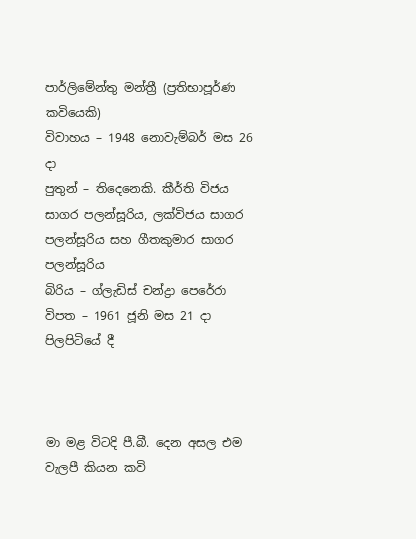පාර්ලිමේන්තු මන්ත්‍රී (ප්‍රතිභාපූර්ණ කවියෙකි)
විවාහය – 1948 නොවැම්බර් මස 26 දා
පුතුන් – තිදෙනෙකි. කීර්ති විජය සාගර පලන්සූරිය, ලක්විජය සාගර පලන්සූරිය සහ ගීතකුමාර සාගර පලන්සූරිය
බිරිය – ග්ලැඩිස් චන්ද්‍රා පෙරේරා
විපත – 1961 ජූනි මස 21 දා පිලපිටියේ දී



මා මළ විටදි පී.බී. දෙන අසල එම
වැලපී කියන කවි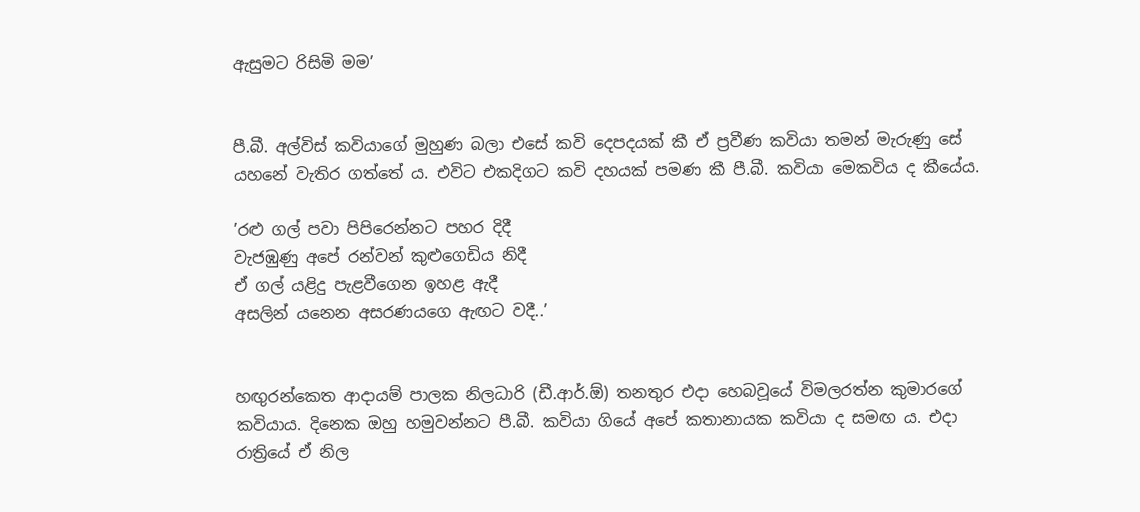ඇසුමට රිසිමි මම’


පී.බී. අල්විස් කවියාගේ මුහුණ බලා එසේ කවි දෙපදයක් කී ඒ ප්‍රවීණ කවියා තමන් මැරුණු සේ යහනේ වැතිර ගත්තේ ය. එවිට එකදිගට කවි දහයක් පමණ කී පී.බී. කවියා මෙකවිය ද කීයේය.

’රළු ගල් පවා පිපිරෙන්නට පහර දිදී
වැජඹුණු අපේ රන්වන් කුළුගෙඩිය නිදී
ඒ ගල් යළිදු පැළවීගෙන ඉහළ ඇදී
අසලින් යනෙන අසරණයගෙ ඇඟට වදී..’


හඟුරන්කෙත ආදායම් පාලක නිලධාරි (ඩී.ආර්.ඕ) තනතුර එදා හෙබවූයේ විමලරත්න කුමාරගේ කවියාය. දිනෙක ඔහු හමුවන්නට පී.බී. කවියා ගියේ අපේ කතානායක කවියා ද සමඟ ය. එදා රාත්‍රියේ ඒ නිල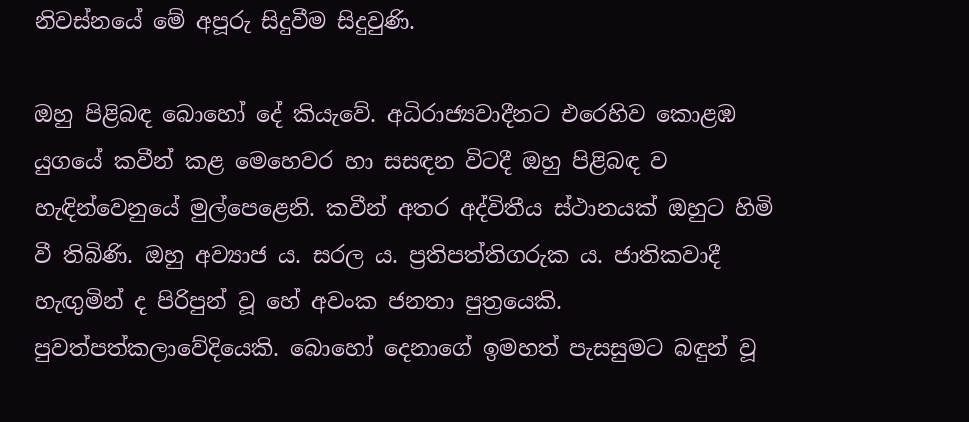නිවස්නයේ මේ අපූරු සිදුවීම සිදුවුණි.

ඔහු පිළිබඳ බොහෝ දේ කියැවේ. අධිරාජ්‍යවාදීනට එරෙහිව කොළඹ යුගයේ කවීන් කළ මෙහෙවර හා සසඳන විටදී ඔහු පිළිබඳ ව හැඳින්වෙනුයේ මුල්පෙළෙනි. කවීන් අතර අද්විතීය ස්ථානයක් ඔහුට හිමි වී තිබිණි. ඔහු අව්‍යාජ ය. සරල ය. ප්‍රතිපත්තිගරුක ය. ජාතිකවාදී හැඟුමින් ද පිරිපුන් වූ හේ අවංක ජනතා පුත්‍රයෙකි. පුවත්පත්කලාවේදියෙකි. බොහෝ දෙනාගේ ඉමහත් පැසසුමට බඳුන් වූ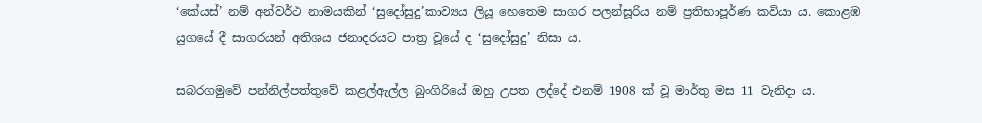‘කේයස්’ නම් අන්වර්ථ නාමයකින් ‘සුදෝසුදු’කාව්‍යය ලියූ හෙතෙම සාගර පලන්සූරිය නම් ප්‍රතිභාපූර්ණ කවියා ය. කොළඹ යුගයේ දී සාගරයන් අතිශය ජනාදරයට පාත්‍ර වූයේ ද ‘සුදෝසුදු’ නිසා ය.

සබරගමුවේ පන්නිල්පත්තුවේ කළල්ඇල්ල බුංගිරියේ ඔහු උපත ලද්දේ එනම් 1908 ක් වූ මාර්තු මස 11 වැනිදා ය.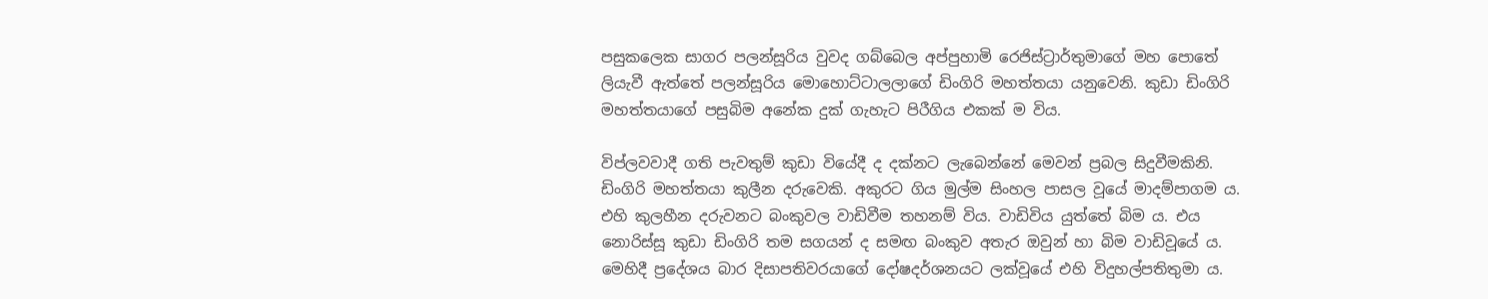පසුකලෙක සාගර පලන්සූරිය වුවද ගබ්බෙල අප්පුහාමි රෙජිස්ට්‍රාර්තුමාගේ මහ පොතේ ලියැවී ඇත්තේ පලන්සූරිය මොහොට්ටාලලාගේ ඩිංගිරි මහත්තයා යනුවෙනි. කුඩා ඩිංගිරි මහත්තයාගේ පසුබිම අනේක දුක් ගැහැට පිරීගිය එකක් ම විය.

විප්ලවවාදී ගති පැවතුම් කුඩා වියේදී ද දක්නට ලැබෙන්නේ මෙවන් ප්‍රබල සිදුවීමකිනි. ඩිංගිරි මහත්තයා කුලීන දරුවෙකි. අකුරට ගිය මුල්ම සිංහල පාසල වූයේ මාදම්පාගම ය. එහි කුලහීන දරුවනට බංකුවල වාඩිවීම තහනම් විය. වාඩිවිය යුත්තේ බිම ය. එය නොරිස්සූ කුඩා ඩිංගිරි තම සගයන් ද සමඟ බංකුව අතැර ඔවුන් හා බිම වාඩිවූයේ ය. මෙහිදී ප්‍රදේශය බාර දිසාපතිවරයාගේ දෝෂදර්ශනයට ලක්වූයේ එහි විදුහල්පතිතුමා ය.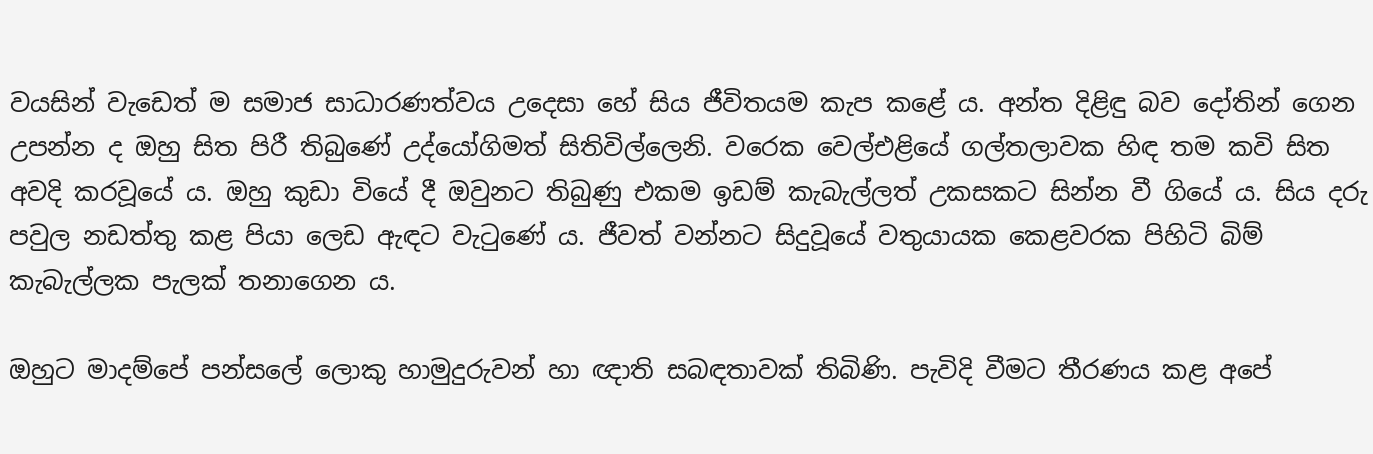වයසින් වැඩෙත් ම සමාජ සාධාරණත්වය උදෙසා හේ සිය ජීවිතයම කැප කළේ ය. අන්ත දිළිඳු බව දෝතින් ගෙන උපන්න ද ඔහු සිත පිරී තිබුණේ උද්යෝගිමත් සිතිවිල්ලෙනි. වරෙක වෙල්එළියේ ගල්තලාවක හිඳ තම කවි සිත අවදි කරවූයේ ය. ඔහු කුඩා වියේ දී ඔවුනට තිබුණු එකම ඉඩම් කැබැල්ලත් උකසකට සින්න වී ගියේ ය. සිය දරු පවුල නඩත්තු කළ පියා ලෙඩ ඇඳට වැටුණේ ය. ජීවත් වන්නට සිදුවූයේ වතුයායක කෙළවරක පිහිටි බිම් කැබැල්ලක පැලක් තනාගෙන ය.

ඔහුට මාදම්පේ පන්සලේ ලොකු හාමුදුරුවන් හා ඥාති සබඳතාවක් තිබිණි. පැවිදි වීමට තීරණය කළ අපේ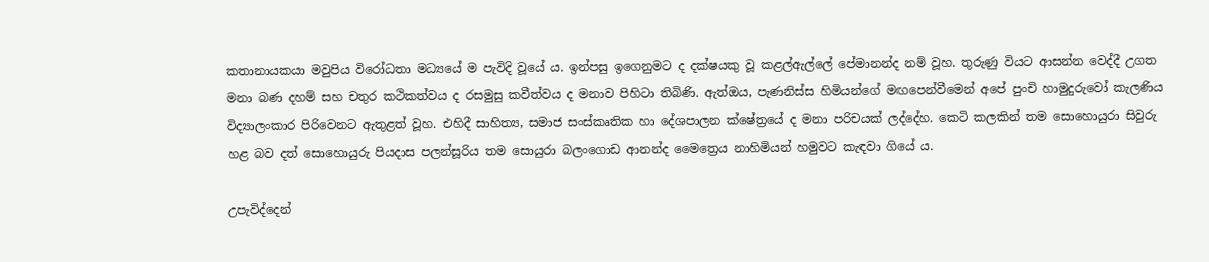කතානායකයා මවුපිය විරෝධතා මධ්‍යයේ ම පැවිදි වූයේ ය. ඉන්පසු ඉගෙනුමට ද දක්ෂයකු වූ කළල්ඇල්ලේ පේමානන්ද නම් වූහ. තුරුණු වියට ආසන්න වෙද්දී උගත මනා බණ දහම් සහ චතුර කථිකත්වය ද රසමුසු කවීත්වය ද මනාව පිහිටා තිබිණි. ඇත්ඔය, පැණනිස්ස හිමියන්ගේ මඟපෙන්වීමෙන් අපේ පුංචි හාමුදුරුවෝ කැලණිය විද්‍යාලංකාර පිරිවෙනට ඇතුළත් වූහ. එහිදී සාහිත්‍ය, සමාජ සංස්කෘතික හා දේශපාලන ක්ෂේත්‍රයේ ද මනා පරිචයක් ලද්දේහ. කෙටි කලකින් තම සොහොයුරා සිවුරු හළ බව දත් සොහොයුරු පියදාස පලන්සූරිය තම සොයුරා බලංගොඩ ආනන්ද මෛත්‍රෙය නාහිමියන් හමුවට කැඳවා ගියේ ය.

උපැවිද්දෙන්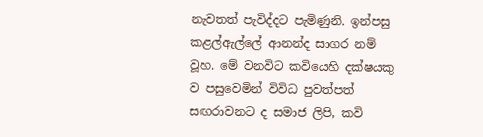නැවතත් පැවිද්දට පැමිණුනි. ඉන්පසු කළල්ඇල්ලේ ආනන්ද සාගර නම් වූහ. මේ වනවිට කවියෙහි දක්ෂයකු ව පසුවෙමින් විවිධ පුවත්පත් සඟරාවනට ද සමාජ ලිපි, කවි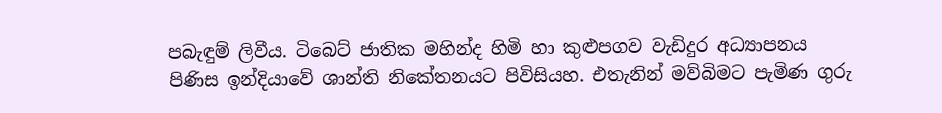පබැඳුම් ලිවීය. ටිබෙට් ජාතික මහින්ද හිමි හා කුළුපගව වැඩිදුර අධ්‍යාපනය පිණිස ඉන්දියාවේ ශාන්ති නිකේතනයට පිවිසියහ. එතැනින් මව්බිමට පැමිණ ගුරු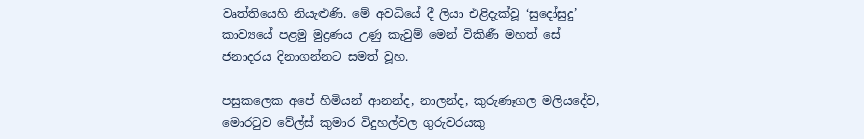වෘත්තියෙහි නියැළුණි. මේ අවධියේ දී ලියා එළිදැක්වූ ‘සුදෝසුදු’ කාව්‍යයේ පළමු මුද්‍රණය උණු කැවුම් මෙන් විකිණී මහත් සේ ජනාදරය දිනාගන්නට සමත් වූහ.

පසුකලෙක අපේ හිමියන් ආනන්ද, නාලන්ද, කුරුණෑගල මලියදේව, මොරටුව වේල්ස් කුමාර විදුහල්වල ගුරුවරයකු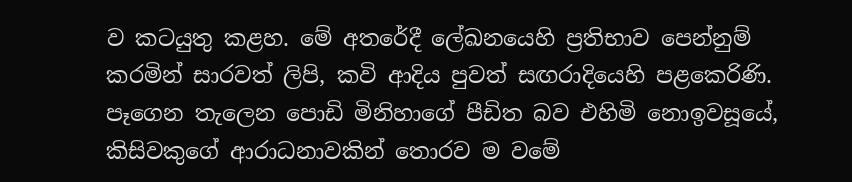ව කටයුතු කළහ. මේ අතරේදී ලේඛනයෙහි ප්‍රතිභාව පෙන්නුම් කරමින් සාරවත් ලිපි, කවි ආදිය පුවත් සඟරාදියෙහි පළකෙරිණි. පෑගෙන තැලෙන පොඩි මිනිහාගේ පීඩිත බව එහිමි නොඉවසූයේ, කිසිවකුගේ ආරාධනාවකින් තොරව ම වමේ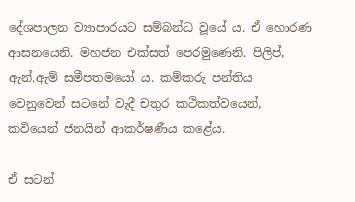දේශපාලන ව්‍යාපාරයට සම්බන්ධ වූයේ ය. ඒ හොරණ ආසනයෙනි. මහජන එක්සත් පෙරමුණෙනි. පිලිප්, ඇන්.ඇම් සමීපතමයෝ ය. කම්කරු පන්තිය වෙනුවෙන් සටනේ වැදී චතුර කථිකත්වයෙන්, කවියෙන් ජනයින් ආකර්ෂණීය කළේය.

ඒ සටන්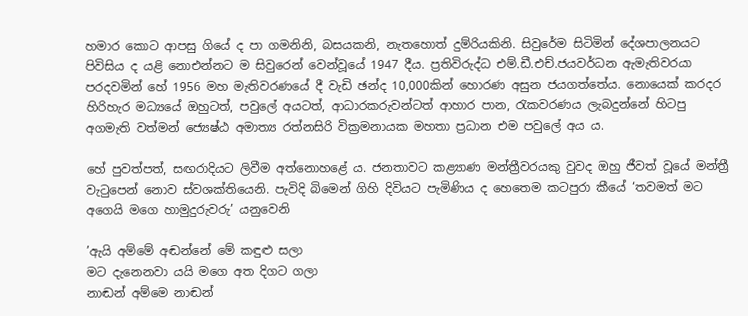හමාර කොට ආපසු ගියේ ද පා ගමනිනි, බසයකනි, නැතහොත් දුම්රියකිනි. සිවුරේම සිටිමින් දේශපාලනයට පිවිසිය ද යළි නොඑන්නට ම සිවුරෙන් වෙන්වූයේ 1947 දීය. ප්‍රතිවිරුද්ධ එම්.ඩී.එච්.ජයවර්ධන ඇමැතිවරයා පරදවමින් හේ 1956 මහ මැතිවරණයේ දී වැඩි ඡන්ද 10,000කින් හොරණ අසුන ජයගත්තේය. නොයෙක් කරදර හිරිහැර මධ්‍යයේ ඔහුටත්, පවුලේ අයටත්, ආධාරකරුවන්ටත් ආහාර පාන, රැකවරණය ලැබදුන්නේ හිටපු අගමැති වත්මන් ජ්‍යෙෂ්ඨ අමාත්‍ය රත්නසිරි වික්‍රමනායක මහතා ප්‍රධාන එම පවුලේ අය ය.

හේ පුවත්පත්, සඟරාදියට ලිවීම අත්නොහළේ ය. ජනතාවට කළ්‍යාණ මන්ත්‍රීවරයකු වුවද ඔහු ජීවත් වූයේ මන්ත්‍රී වැටුපෙන් නොව ස්වශක්තියෙනි. පැවිදි බිමෙන් ගිහි දිවියට පැමිණිය ද හෙතෙම කටපුරා කීයේ ‘තවමත් මට අගෙයි මගෙ හාමුදුරුවරු’ යනුවෙනි

’ඇයි අම්මේ අඬන්නේ මේ කඳුළු සලා
මට දැනෙනවා යයි මගෙ අත දිගට ගලා
නාඬන් අම්මෙ නාඬන්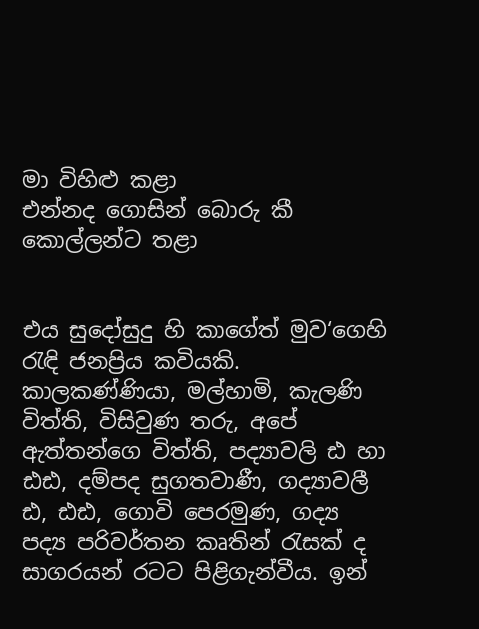මා විහිළු කළා
එන්නද ගොසින් බොරු කී කොල්ලන්ට තළා


එය සුදෝසුදු හි කාගේත් මුව‘ගෙහි රැඳි ජනප්‍රිය කවියකි. කාලකණ්ණියා, මල්හාමි, කැලණි විත්ති, විසිවුණ තරු, අපේ ඇත්තන්ගෙ විත්ති, පද්‍යාවලි ඪ හා ඪඪ, දම්පද සුගතවාණී, ගද්‍යාවලී ඪ, ඪඪ, ගොවි පෙරමුණ, ගද්‍ය පද්‍ය පරිවර්තන කෘතින් රැසක් ද සාගරයන් රටට පිළිගැන්වීය. ඉන්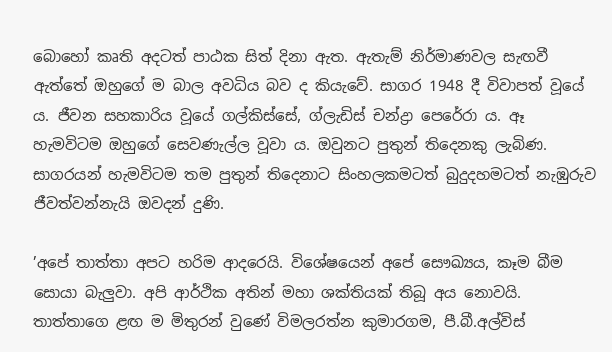බොහෝ කෘති අදටත් පාඨක සිත් දිනා ඇත. ඇතැම් නිර්මාණවල සැඟවී ඇත්තේ ඔහුගේ ම බාල අවධිය බව ද කියැවේ. සාගර 1948 දී විවාපත් වූයේ ය. ජීවන සහකාරිය වූයේ ගල්කිස්සේ, ග්ලැඩිස් චන්ද්‍රා පෙරේරා ය. ඈ හැමවිටම ඔහුගේ සෙවණැල්ල වූවා ය. ඔවුනට පුතුන් තිදෙනකු ලැබිණ. සාගරයන් හැමවිටම තම පුතුන් තිදෙනාට සිංහලකමටත් බුදුදහමටත් නැඹුරුව ජීවත්වන්නැයි ඔවදන් දුණි.

’අපේ තාත්තා අපට හරිම ආදරෙයි. විශේෂයෙන් අපේ සෞඛ්‍යය, කෑම බීම සොයා බැලුවා. අපි ආර්ථික අතින් මහා ශක්තියක් තිබූ අය නොවයි. තාත්තාගෙ ළඟ ම මිතුරන් වුණේ විමලරත්න කුමාරගම, පී.බී.අල්විස්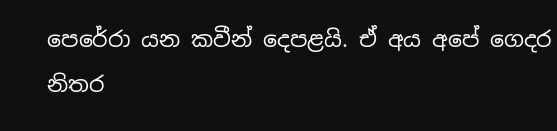පෙරේරා යන කවීන් දෙපළයි. ඒ අය අපේ ගෙදර නිතර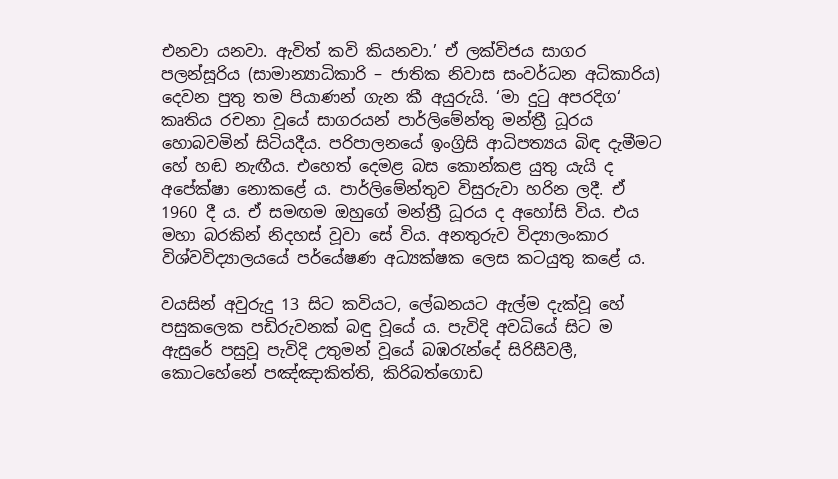එනවා යනවා. ඇවිත් කවි කියනවා.’ ඒ ලක්විජය සාගර පලන්සූරිය (සාමාන්‍යාධිකාරි – ජාතික නිවාස සංවර්ධන අධිකාරිය) දෙවන පුතු තම පියාණන් ගැන කී අයුරුයි. ‘මා දුටු අපරදිග‘ කෘතිය රචනා වූයේ සාගරයන් පාර්ලිමේන්තු මන්ත්‍රී ධූරය හොබවමින් සිටියදීය. පරිපාලනයේ ඉංග්‍රිසි ආධිපත්‍යය බිඳ දැමීමට හේ හඬ නැඟීය. එහෙත් දෙමළ බස කොන්කළ යුතු යැයි ද අපේක්ෂා නොකළේ ය. පාර්ලිමේන්තුව විසුරුවා හරින ලදී. ඒ 1960 දී ය. ඒ සමඟම ඔහුගේ මන්ත්‍රී ධූරය ද අහෝසි විය. එය මහා බරකින් නිදහස් වූවා සේ විය. අනතුරුව විද්‍යාලංකාර විශ්වවිද්‍යාලයයේ පර්යේෂණ අධ්‍යක්ෂක ලෙස කටයුතු කළේ ය.

වයසින් අවුරුදු 13 සිට කවියට, ලේඛනයට ඇල්ම දැක්වූ හේ පසුකලෙක පඩිරුවනක් බඳු වූයේ ය. පැවිදි අවධියේ සිට ම ඇසුරේ පසුවූ පැවිදි උතුමන් වූයේ බඹරැන්දේ සිරිසීවලී, කොටහේනේ පඤ්ඤාකිත්ති, කිරිබත්ගොඩ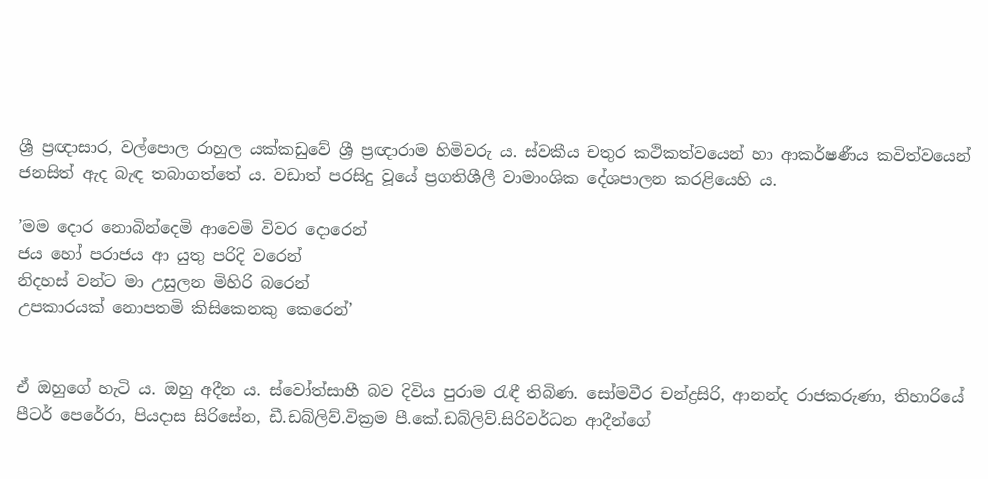ශ්‍රී ප්‍රඥාසාර, වල්පොල රාහුල යක්කඩුවේ ශ්‍රී ප්‍රඥාරාම හිමිවරු ය. ස්වකීය චතුර කථිකත්වයෙන් හා ආකර්ෂණීය කවිත්වයෙන් ජනසිත් ඇද බැඳ තබාගත්තේ ය. වඩාත් පරසිදු වූයේ ප්‍රගතිශීලී වාමාංශික දේශපාලන කරළියෙහි ය.

’මම දොර නොබින්දෙමි ආවෙමි විවර දොරෙන්
ජය හෝ පරාජය ආ යුතු පරිදි වරෙන්
නිදහස් වන්ට මා උසුලන මිහිරි බරෙන්
උපකාරයක් නොපතමි කිසිකෙනකු කෙරෙන්’


ඒ ඔහුගේ හැටි ය. ඔහු අදීන ය. ස්වෝත්සාහී බව දිවිය පුරාම රැඳී තිබිණ. සෝමවීර චන්ද්‍රසිරි, ආනන්ද රාජකරුණා, තිහාරියේ පීටර් පෙරේරා, පියදාස සිරිසේන, ඩී.ඩබ්ලිව්.වික්‍රම පී.කේ.ඩබ්ලිව්.සිරිවර්ධන ආදීන්ගේ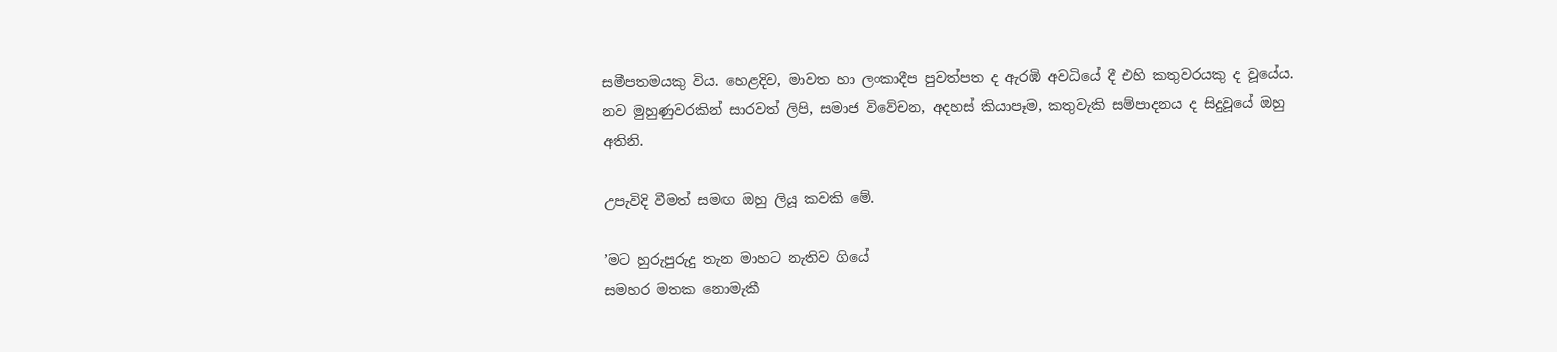සමීපතමයකු විය. හෙළදිව, මාවත හා ලංකාදීප පුවත්පත ද ඇරඹි අවධියේ දී එහි කතුවරයකු ද වූයේය. නව මුහුණුවරකින් සාරවත් ලිපි, සමාජ විවේචන, අදහස් කියාපෑම, කතුවැකි සම්පාදනය ද සිදුවූයේ ඔහු අතිනි.

උපැවිදි වීමත් සමඟ ඔහු ලියූ කවකි මේ.

’මට හුරුපුරුදු තැන මාහට නැතිව ගියේ
සමහර මතක නොමැකී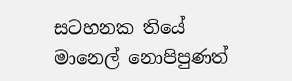සටහනක තියේ
මානෙල් නොපිපුණත්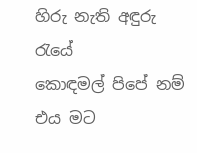හිරු නැති අඳුරු රැයේ
කොඳමල් පිපේ නම් එය මට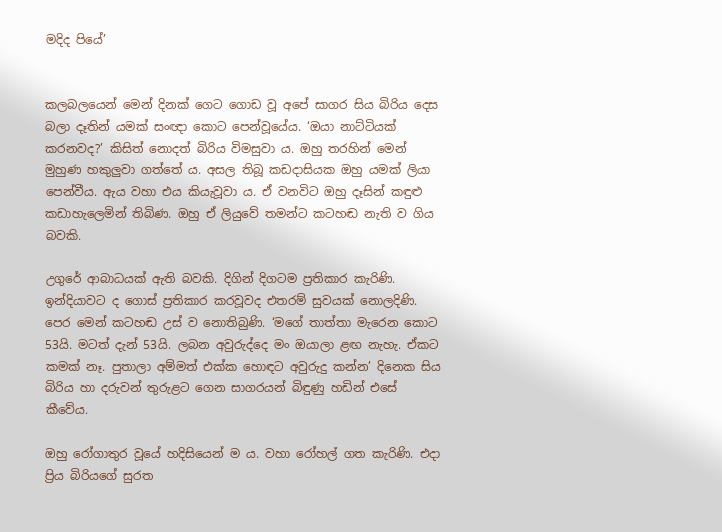මදිද පියේ’


කලබලයෙන් මෙන් දිනක් ගෙට ගොඩ වූ අපේ සාගර සිය බිරිය දෙස බලා දෑතින් යමක් සංඥා කොට පෙන්වූයේය. ‘ඔයා නාට්ටියක් කරනවද?’ කිසිත් නොදත් බිරිය විමසුවා ය. ඔහු තරහින් මෙන් මුහුණ හකුලුවා ගත්තේ ය. අසල තිබූ කඩදාසියක ඔහු යමක් ලියා පෙන්වීය. ඇය වහා එය කියැවූවා ය. ඒ වනවිට ඔහු දෑසින් කඳුළු කඩාහැලෙමින් තිබිණ. ඔහු ඒ ලියුවේ තමන්ට කටහඬ නැති ව ගිය බවකි.

උගුරේ ආබාධයක් ඇති බවකි. දිගින් දිගටම ප්‍රතිකාර කැරිණි. ඉන්දියාවට ද ගොස් ප්‍රතිකාර කරවූවද එතරම් සුවයක් නොලදිණි. පෙර මෙන් කටහඬ උස් ව නොතිබුණි. ‘මගේ තාත්තා මැරෙන කොට 53යි. මටත් දැන් 53යි. ලබන අවුරුද්දෙ මං ඔයාලා ළඟ නැහැ. ඒකට කමක් නෑ. පුතාලා අම්මත් එක්ක හොඳට අවුරුදු කන්න’ දිනෙක සිය බිරිය හා දරුවන් තුරුළට ගෙන සාගරයන් බිඳුණු හඩින් එසේ කීවේය.

ඔහු රෝගාතුර වූයේ හදිසියෙන් ම ය. වහා රෝහල් ගත කැරිණි. එදා ප්‍රිය බිරියගේ සුරත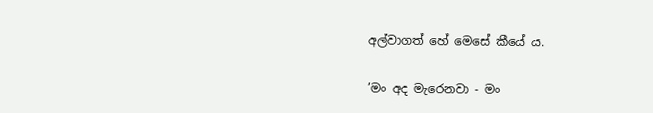අල්වාගත් හේ මෙසේ කීයේ ය.

’මං අද මැරෙනවා - මං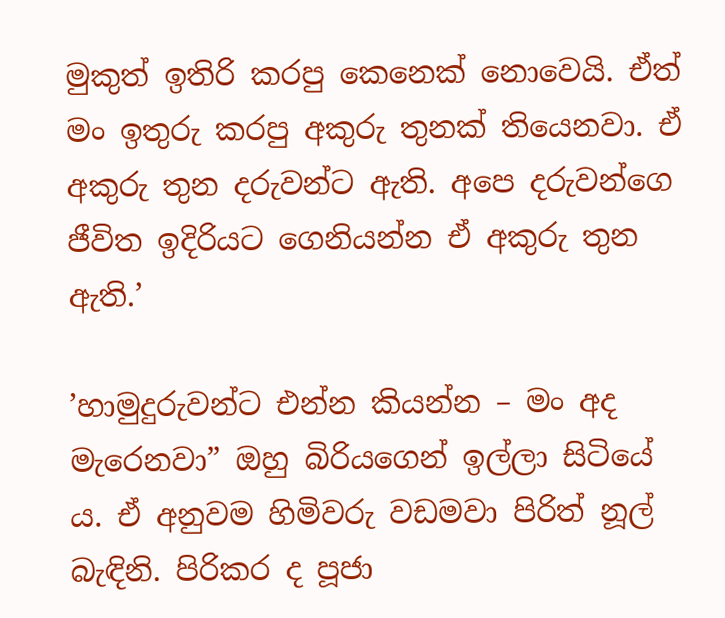මුකුත් ඉතිරි කරපු කෙනෙක් නොවෙයි. ඒත් මං ඉතුරු කරපු අකුරු තුනක් තියෙනවා. ඒ අකුරු තුන දරුවන්ට ඇති. අපෙ දරුවන්ගෙ ජීවිත ඉදිරියට ගෙනියන්න ඒ අකුරු තුන ඇති.’

’හාමුදුරුවන්ට එන්න කියන්න – මං අද මැරෙනවා” ඔහු බිරියගෙන් ඉල්ලා සිටියේ ය. ඒ අනුවම හිමිවරු වඩමවා පිරිත් නූල් බැඳිනි. පිරිකර ද පූජා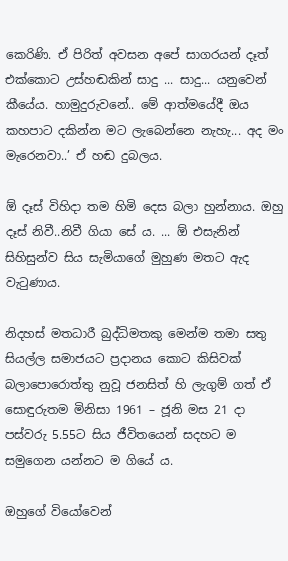කෙරිණි. ඒ පිරිත් අවසන අපේ සාගරයන් දෑත් එක්කොට උස්හඬකින් සාදු ... සාදු... යනුවෙන් කීයේය. හාමුදුරුවනේ.. මේ ආත්මයේදී ඔය කහපාට දකින්න මට ලැබෙන්නෙ නැහැ... අද මං මැරෙනවා..’ ඒ හඬ දුබලය.

ඕ දෑස් විහිදා තම හිමි දෙස බලා හුන්නාය. ඔහු දෑස් නිවී..නිවී ගියා සේ ය. ... ඕ එසැනින් සිහිසුන්ව සිය සැමියාගේ මුහුණ මතට ඇද වැටුණාය.

නිදහස් මතධාරී බුද්ධිමතකු මෙන්ම තමා සතු සියල්ල සමාජයට ප්‍රදානය කොට කිසිවක් බලාපොරොත්තු නුවූ ජනසිත් හි ලැගුම් ගත් ඒ සොඳුරුතම මිනිසා 1961 – ජූනි මස 21 දා පස්වරු 5.55ට සිය ජීවිතයෙන් සදහට ම සමුගෙන යන්නට ම ගියේ ය.

ඔහුගේ වියෝවෙන්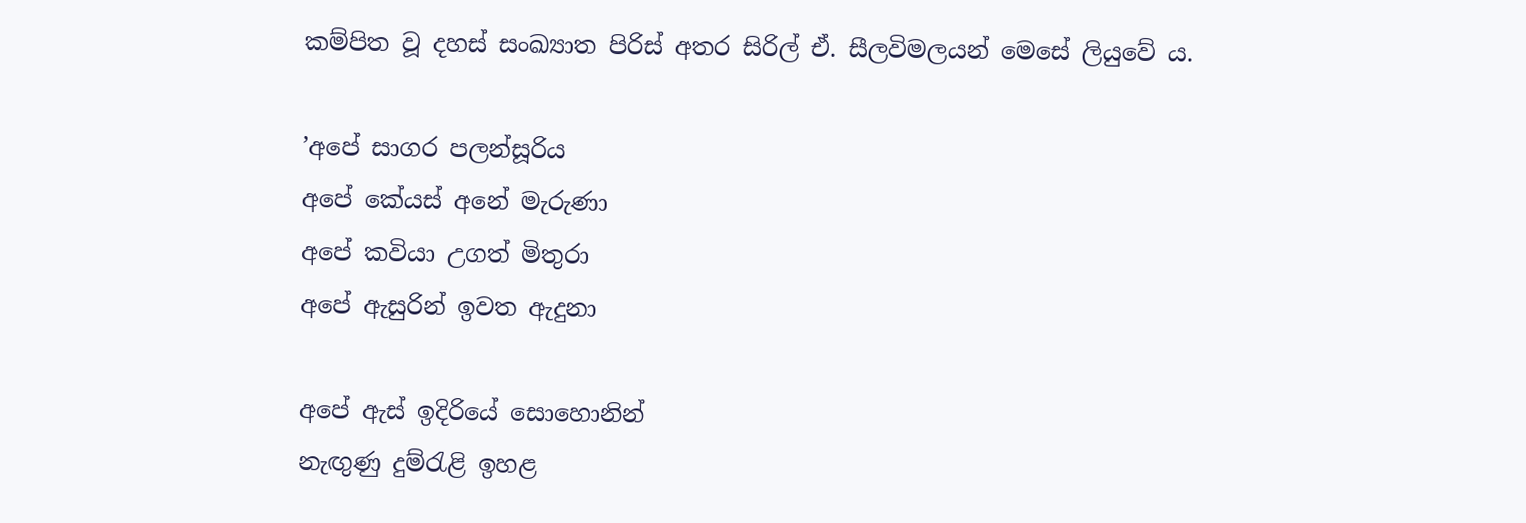කම්පිත වූ දහස් සංඛ්‍යාත පිරිස් අතර සිරිල් ඒ. සීලවිමලයන් මෙසේ ලියුවේ ය.

’අපේ සාගර පලන්සූරිය
අපේ කේයස් අනේ මැරුණා
අපේ කවියා උගත් මිතුරා
අපේ ඇසුරින් ඉවත ඇදුනා

අපේ ඇස් ඉදිරියේ සොහොනින්
නැඟුණු දුම්රැළි ඉහළ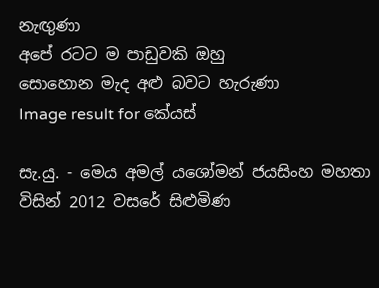නැඟුණා
අපේ රටට ම පාඩුවකි ඔහු
සොහොන මැද අළු බවට හැරුණා
Image result for කේයස්

සැ.යු. - මෙය අමල් යශෝමන් ජයසිංහ මහතා විසින් 2012 වසරේ සිළුමිණ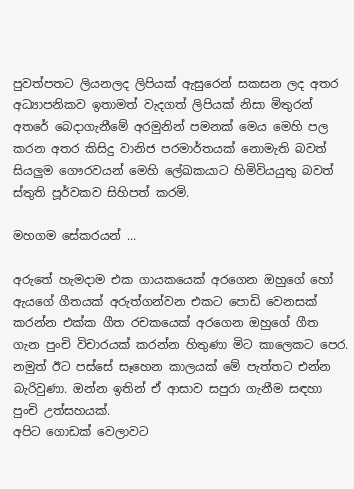පුවත්පතට ලියනලද ලිපියක් ඇසුරෙන් සකසන ලද අතර අධ්‍යාපනිකව ඉතාමත් වැදගත් ලිපියක් නිසා මිතුරන් අතරේ බෙදාගැනීමේ අරමුනින් පමනක් මෙය මෙහි පල කරන අතර කිසිදු වානිජ පරමාර්තයක් නොමැති බවත් සියලුම ගෞරවයන් මෙහි ලේඛකයාට හිමිවියයුතු බවත් ස්තුති පූර්වකව සිහිපත් කරමි.

මහගම සේකරයන් ...

අරුතේ හැමදාම එක ගායකයෙක් අරගෙන ඔහුගේ හෝ ඇයගේ ගීතයක් අරුත්ගන්වන එකට පොඩි වෙනසක් කරන්න එක්ක ගීත රචකයෙක් අරගෙන ඔහුගේ ගීත ගැන පුංචි විචාරයක් කරන්න හිතුණා මිට කාලෙකට පෙර. නමුත් ඊට පස්සේ සෑහෙන කාලයක් මේ පැත්තට එන්න බැරිවුණා. ඔන්න ඉතින් ඒ ආසාව සපුරා ගැනීම සඳහා පුංචි උත්සහයක්.
අපිට ගොඩක් වෙලාවට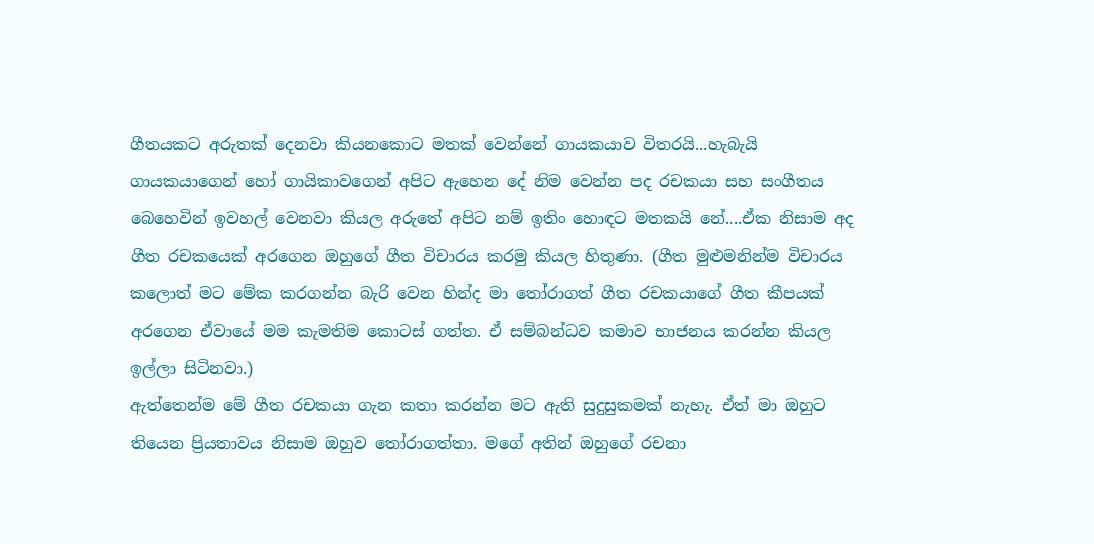ගීතයකට අරුතක් දෙනවා කියනකොට මතක් වෙන්නේ ගායකයාව විතරයි...හැබැයි ගායකයාගෙන් හෝ ගායිකාවගෙන් අපිට ඇහෙන දේ නිම වෙන්න පද රචකයා සහ සංගීතය බෙහෙවින් ඉවහල් වෙනවා කියල අරුතේ අපිට නම් ඉතිං හොඳට මතකයි නේ....ඒක නිසාම අද ගීත රචකයෙක් අරගෙන ඔහුගේ ගීත විචාරය කරමු කියල හිතුණා. (ගීත මුළුමනින්ම විචාරය කලොත් මට මේක කරගන්න බැරි වෙන හින්ද මා තෝරාගත් ගීත රචකයාගේ ගීත කීපයක් අරගෙන ඒවායේ මම කැමතිම කොටස් ගත්ත. ඒ සම්බන්ධව කමාව භාජනය කරන්න කියල ඉල්ලා සිටිනවා.)
ඇත්තෙන්ම මේ ගීත රචකයා ගැන කතා කරන්න මට ඇති සුදුසුකමක් නැහැ. ඒත් මා ඔහුට තියෙන ප්‍රියතාවය නිසාම ඔහුව තෝරාගත්තා. මගේ අතින් ඔහුගේ රචනා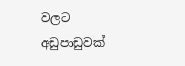වලට අඩුපාඩුවක්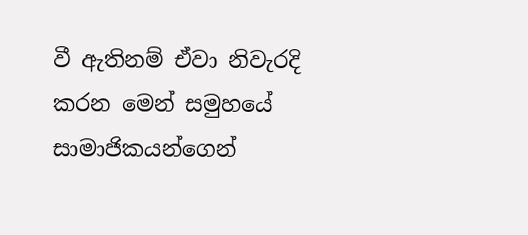වී ඇතිනම් ඒවා නිවැරදි කරන මෙන් සමුහයේ සාමාජිකයන්ගෙන්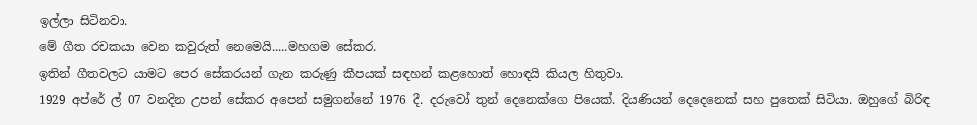ඉල්ලා සිටිනවා.
මේ ගීත රචකයා වෙන කවුරුත් නෙමෙයි.....මහගම සේකර.
ඉතින් ගීතවලට යාමට පෙර සේකරයන් ගැන කරුණු කීපයක් සඳහන් කළහොත් හොඳයි කියල හිතුවා.
1929 අප්රේ ල් 07 වනදින උපන් සේකර අපෙන් සමුගන්නේ 1976 දී. දරුවෝ තුන් දෙනෙක්ගෙ පියෙක්. දියණියන් දෙදෙනෙක් සහ පුතෙක් සිටියා. ඔහුගේ බිරිඳ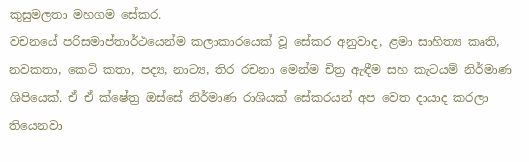කුසුමලතා මහගම සේකර.
වචනයේ පරිසමාප්තාර්ථයෙන්ම කලාකාරයෙක් වූ සේකර අනුවාද, ළමා සාහිත්‍ය කෘති, නවකතා, කෙටි කතා, පද්‍ය, නාට්‍ය, තිර රචනා මෙන්ම චිත්‍ර ඇඳීම සහ කැටයම් නිර්මාණ ශිපියෙක්. ඒ ඒ ක්ෂේත්‍ර ඔස්සේ නිර්මාණ රාශියක් සේකරයන් අප වෙත දායාද කරලා තියෙනවා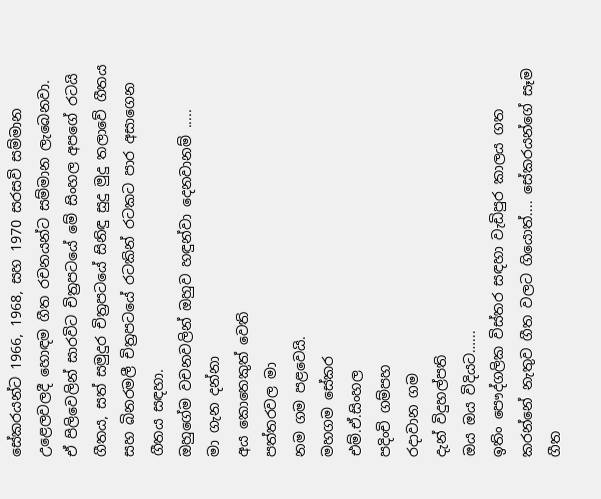සේකරයන්ට 1966, 1968, සහ 1970 සරසවි සම්මාන උළෙලවලදී හොඳම ගීත රචනයන්ට සම්මාන ලැබෙනවා. ඒ පිලිවෙලින් සාරවිට චිත්‍රපටයේ මේ සිංහල අපගේ රටයි ගීතය, සත් සමුදුර චිත්‍රපටයේ සිනිඳු සුදු මුදු තලාවේ ගීතය සහ බිනරමලී චිත්‍රපටයේ රටකින් රටකට පාර අසාගෙන ගීතය සඳහා.
ඔහුගේම වචනවලින් ඔහුව හඳුන්වා දෙනවානම් .....
මා ගැන දන්නා
අය කොතෙකුත් වෙති
පත්තරවල මා
නම ගම පළවෙයි.
මහගම සේකර
එම්.ඒ.සිංහල
පදිංචි ගම්පහ
රදාවාන ගම
දැන් විදුහල්පති
ඔය ඔය විදියට…...
ඉතිං පෞද්ගලික විස්තර සඳහා වැඩිපුර කාලය ගත කරන්නේ නැතුව ගීත වලට ගියොත්.... සේකරයන්ගේ සෑම ගීත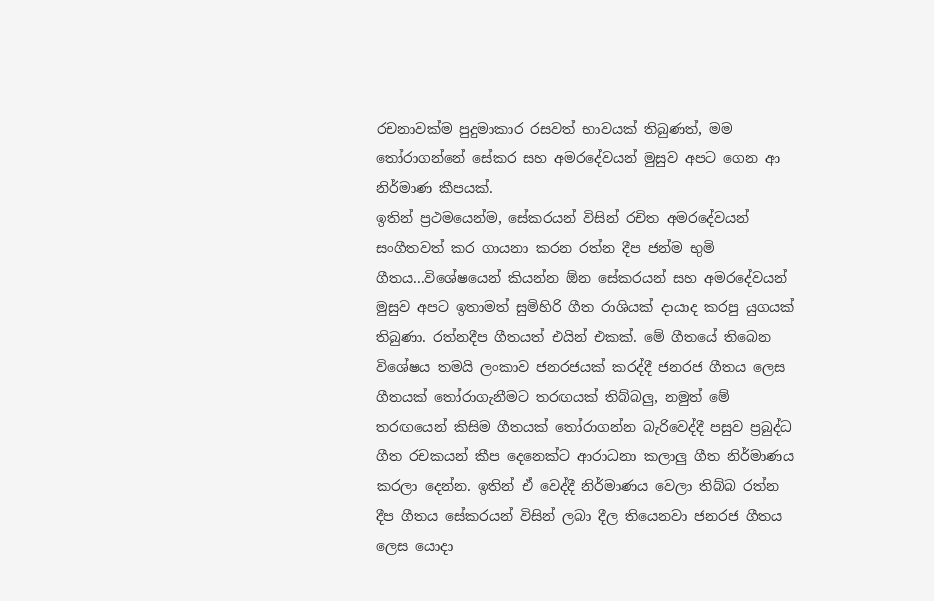රචනාවක්ම පුදුමාකාර රසවත් භාවයක් තිබුණත්, මම තෝරාගන්නේ සේකර සහ අමරදේවයන් මුසුව අපට ගෙන ආ නිර්මාණ කීපයක්.
ඉතින් ප්‍රථමයෙන්ම, සේකරයන් විසින් රචිත අමරදේවයන් සංගීතවත් කර ගායනා කරන රත්න දීප ජන්ම භුමි ගීතය...විශේෂයෙන් කියන්න ඕන සේකරයන් සහ අමරදේවයන් මුසුව අපට ඉතාමත් සුමිහිරි ගීත රාශියක් දායාද කරපු යුගයක් තිබුණා. රත්නදීප ගීතයත් එයින් එකක්. මේ ගීතයේ තිබෙන විශේෂය තමයි ලංකාව ජනරජයක් කරද්දී ජනරජ ගීතය ලෙස ගීතයක් තෝරාගැනීමට තරඟයක් තිබ්බලු, නමුත් මේ තරඟයෙන් කිසිම ගීතයක් තෝරාගන්න බැරිවෙද්දී පසුව ප්‍රබුද්ධ ගීත රචකයන් කීප දෙනෙක්ට ආරාධනා කලාලු ගීත නිර්මාණය කරලා දෙන්න. ඉතින් ඒ වෙද්දී නිර්මාණය වෙලා තිබ්බ රත්න දීප ගීතය සේකරයන් විසින් ලබා දීල තියෙනවා ජනරජ ගීතය ලෙස යොදා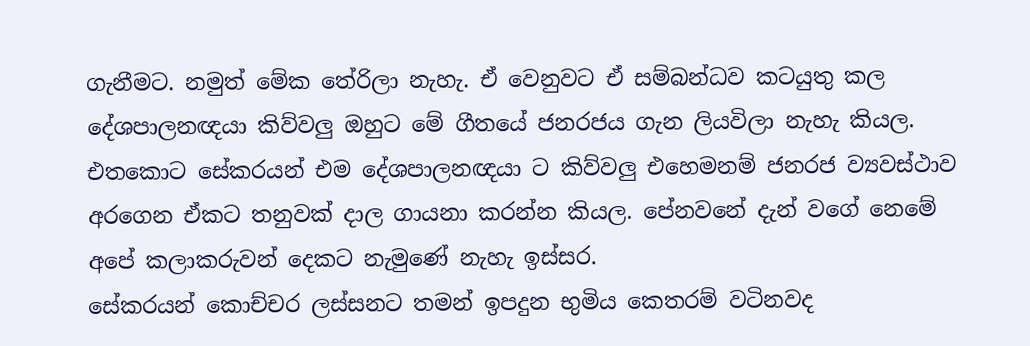ගැනීමට. නමුත් මේක තේරිලා නැහැ. ඒ වෙනුවට ඒ සම්බන්ධව කටයුතු කල දේශපාලනඥයා කිව්වලු ඔහුට මේ ගීතයේ ජනරජය ගැන ලියවිලා නැහැ කියල. එතකොට සේකරයන් එම දේශපාලනඥයා ට කිව්වලු එහෙමනම් ජනරජ ව්‍යවස්ථාව අරගෙන ඒකට තනුවක් දාල ගායනා කරන්න කියල. පේනවනේ දැන් වගේ නෙමේ අපේ කලාකරුවන් දෙකට නැමුණේ නැහැ ඉස්සර.
සේකරයන් කොච්චර ලස්සනට තමන් ඉපදුන භුමිය කෙතරම් වටිනවද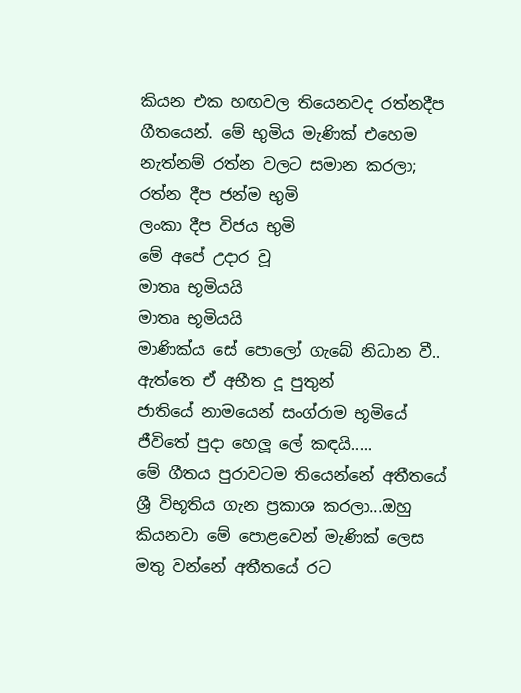කියන එක හඟවල තියෙනවද රත්නදීප ගීතයෙන්. මේ භුමිය මැණික් එහෙම නැත්නම් රත්න වලට සමාන කරලා;
රත්න දීප ජන්ම භුමි
ලංකා දීප විජය භුමි
මේ අපේ උදාර වූ
මාතෘ භූමියයි
මාතෘ භූමියයි
මාණික්ය සේ පොලෝ ගැබේ නිධාන වී..
ඇත්තෙ ඒ අභීත දූ පුතුන්
ජාතියේ නාමයෙන් සංග්රාම භූමියේ
ජීවිතේ පුදා හෙලූ ලේ කඳයි.....
මේ ගීතය පුරාවටම තියෙන්නේ අතීතයේ ශ්‍රී විභූතිය ගැන ප්‍රකාශ කරලා...ඔහු කියනවා මේ පොළවෙන් මැණික් ලෙස මතු වන්නේ අතීතයේ රට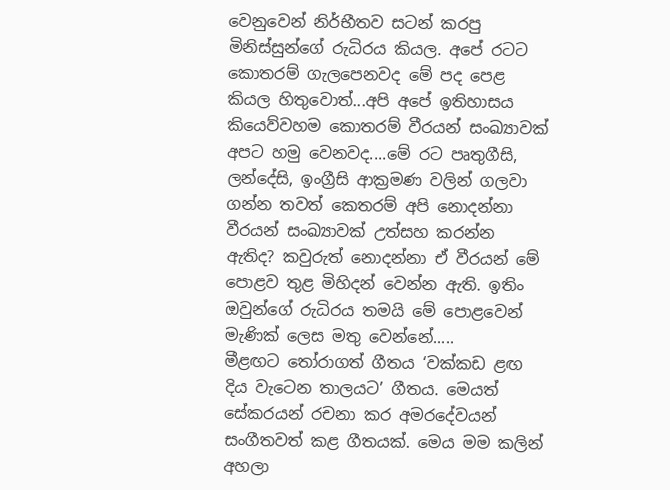වෙනුවෙන් නිර්භීතව සටන් කරපු මිනිස්සුන්ගේ රුධිරය කියල. අපේ රටට කොතරම් ගැලපෙනවද මේ පද පෙළ කියල හිතුවොත්...අපි අපේ ඉතිහාසය කියෙව්වහම කොතරම් වීරයන් සංඛ්‍යාවක් අපට හමු වෙනවද....මේ රට පෘතුගීසි, ලන්දේසි, ඉංග්‍රීසි ආක්‍රමණ වලින් ගලවා ගන්න තවත් කෙතරම් අපි නොදන්නා වීරයන් සංඛ්‍යාවක් උත්සහ කරන්න ඇතිද? කවුරුත් නොදන්නා ඒ වීරයන් මේ පොළව තුළ මිහිදන් වෙන්න ඇති. ඉතිං ඔවුන්ගේ රුධිරය තමයි මේ පොළවෙන් මැණික් ලෙස මතු වෙන්නේ.....
මීළඟට තෝරාගත් ගීතය ‘වක්කඩ ළඟ දිය වැටෙන තාලයට’ ගීතය. මෙයත් සේකරයන් රචනා කර අමරදේවයන් සංගීතවත් කළ ගීතයක්. මෙය මම කලින් අහලා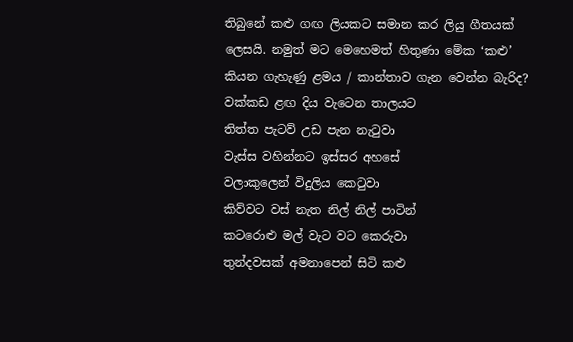තිබුනේ කළු ගඟ ලියකට සමාන කර ලියු ගීතයක් ලෙසයි. නමුත් මට මෙහෙමත් හිතුණා මේක ‘කළු’ කියන ගැහැණු ළමය / කාන්තාව ගැන වෙන්න බැරිද?
වක්කඩ ළඟ දිය වැටෙන තාලයට
තිත්ත පැටව් උඩ පැන නැටුවා
වැස්ස වහින්නට ඉස්සර අහසේ
වලාකුලෙන් විදුලිය කෙටුවා
කිව්වට වස් නැත නිල් නිල් පාටින්
කටරොළු මල් වැට වට කෙරුවා
තුන්දවසක් අමනාපෙන් සිටි කළු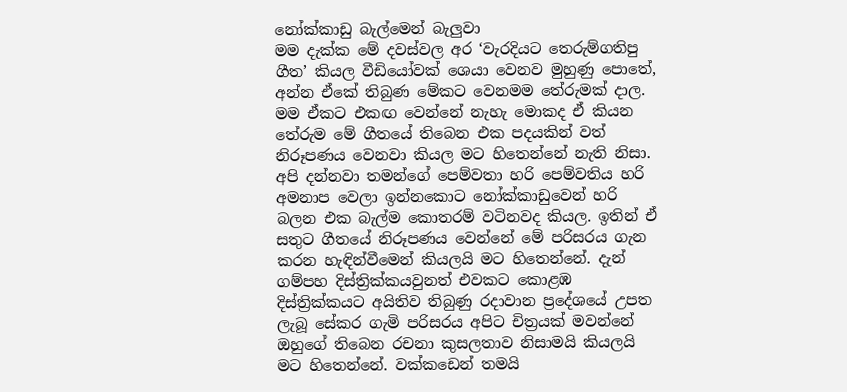නෝක්කාඩු බැල්මෙන් බැලුවා
මම දැක්ක මේ දවස්වල අර ‘වැරදියට තෙරුම්ගතිපු ගීත’ කියල වීඩියෝවක් ශෙයා වෙනව මුහුණු පොතේ, අන්න ඒකේ තිබුණ මේකට වෙනමම තේරුමක් දාල. මම ඒකට එකඟ වෙන්නේ නැහැ මොකද ඒ කියන තේරුම මේ ගීතයේ තිබෙන එක පදයකින් වත් නිරූපණය වෙනවා කියල මට හිතෙන්නේ නැති නිසා.
අපි දන්නවා තමන්ගේ පෙම්වතා හරි පෙම්වතිය හරි අමනාප වෙලා ඉන්නකොට නෝක්කාඩුවෙන් හරි බලන එක බැල්ම කොතරම් වටිනවද කියල. ඉතින් ඒ සතුට ගීතයේ නිරූපණය වෙන්නේ මේ පරිසරය ගැන කරන හැඳින්වීමෙන් කියලයි මට හිතෙන්නේ. දැන් ගම්පහ දිස්ත්‍රික්කයවුනත් එවකට කොළඹ දිස්ත්‍රික්කයට අයිතිව තිබුණු රදාවාන ප්‍රදේශයේ උපත ලැබූ සේකර ගැමි පරිසරය අපිට චිත්‍රයක් මවන්නේ ඔහුගේ තිබෙන රචනා කුසලතාව නිසාමයි කියලයි මට හිතෙන්නේ. වක්කඩෙන් තමයි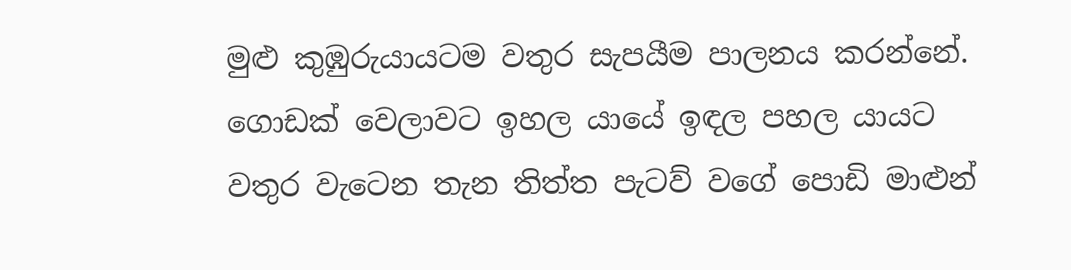මුළු කුඹුරුයායටම වතුර සැපයීම පාලනය කරන්නේ. ගොඩක් වෙලාවට ඉහල යායේ ඉඳල පහල යායට වතුර වැටෙන තැන තිත්ත පැටව් වගේ පොඩි මාළුන්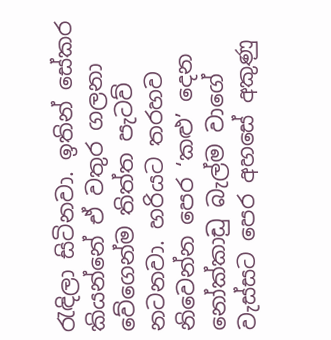රැඳිලා සිටිනවා. ඉතින් සේකර කියන්නේ ඒ වතුර ගලනා වේගෙන්ම තිත්ත පැටව් නටනවා. හරියට තරහව නිවෙන්න පෙර ‘කළු’ දෙන නෝක්කාඩු බැල්ම වාගේ වැස්සට පෙර අහසේ අකුණු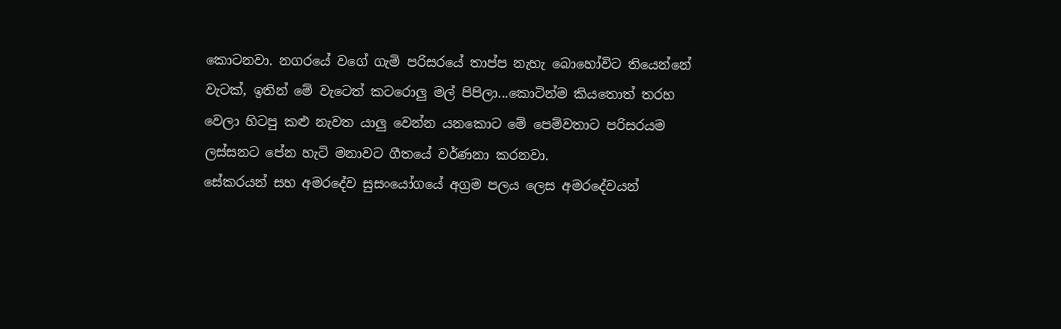කොටනවා. නගරයේ වගේ ගැමි පරිසරයේ තාප්ප නැහැ බොහෝවිට තියෙන්නේ වැටක්, ඉතින් මේ වැටෙත් කටරොලු මල් පිපිලා...කොටින්ම කියතොත් තරහ වෙලා හිටපු කළු නැවත යාලු වෙන්න යනකොට මේ පෙම්වතාට පරිසරයම ලස්සනට පේන හැටි මනාවට ගීතයේ වර්ණනා කරනවා.
සේකරයන් සහ අමරදේව සුසංයෝගයේ අග්‍රම පලය ලෙස අමරදේවයන්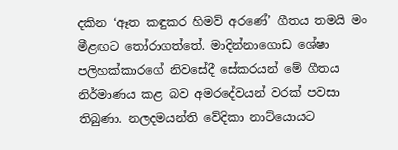දකින ‘ඈත කඳුකර හිමව් අරණේ’ ගීතය තමයි මං මීළඟට තෝරාගත්තේ. මාදින්නාගොඩ ශේෂා පලිහක්කාරගේ නිවසේදී සේකරයන් මේ ගීතය නිර්මාණය කළ බව අමරදේවයන් වරක් පවසා තිබුණා. නලදමයන්ති වේදිකා නාට්යොයට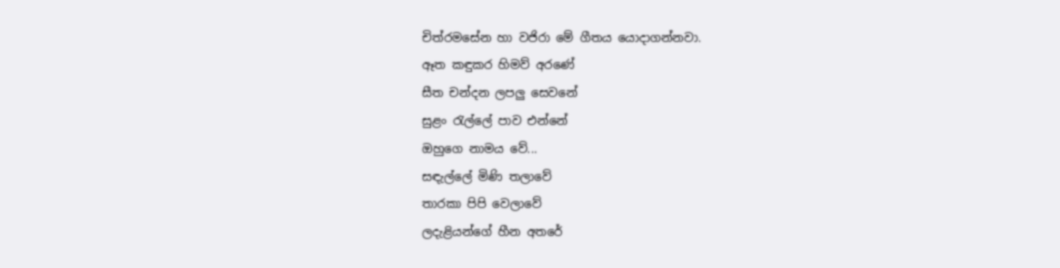චිත්රමසේන හා වජිරා මේ ගීතය යොදාගන්නවා.
ඈත කඳුකර හිමව් අරණේ
සීත චන්දන ලපලු සෙවනේ
සුළං රැල්ලේ පාව එන්නේ
ඔහුගෙ නාමය වේ...
සඳැල්ලේ මිණි තලාවේ
තාරකා පිපි වෙලාවේ
ලදැළියන්ගේ හීන අතරේ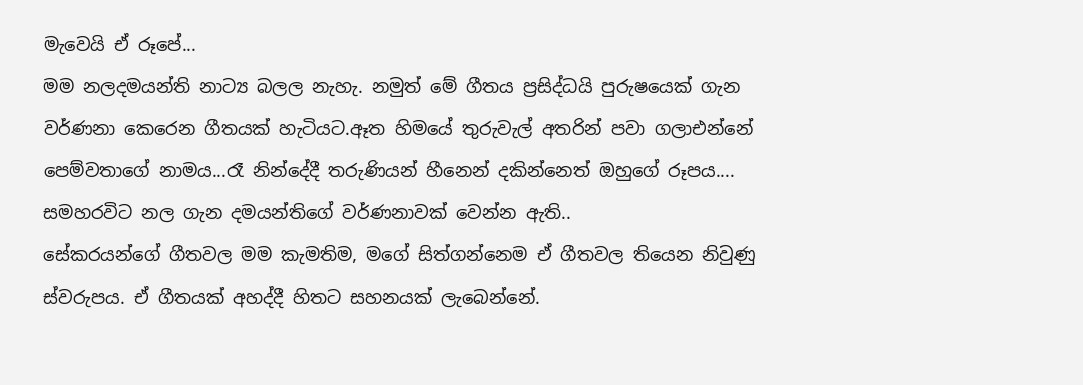මැවෙයි ඒ රූපේ...
මම නලදමයන්ති නාට්‍ය බලල නැහැ. නමුත් මේ ගීතය ප්‍රසිද්ධයි පුරුෂයෙක් ගැන වර්ණනා කෙරෙන ගීතයක් හැටියට.ඈත හිමයේ තුරුවැල් අතරින් පවා ගලාඑන්නේ පෙම්වතාගේ නාමය...රෑ නින්දේදී තරුණියන් හීනෙන් දකින්නෙත් ඔහුගේ රූපය.... සමහරවිට නල ගැන දමයන්තිගේ වර්ණනාවක් වෙන්න ඇති..
සේකරයන්ගේ ගීතවල මම කැමතිම, මගේ සිත්ගන්නෙම ඒ ගීතවල තියෙන නිවුණු ස්වරුපය. ඒ ගීතයක් අහද්දී හිතට සහනයක් ලැබෙන්නේ.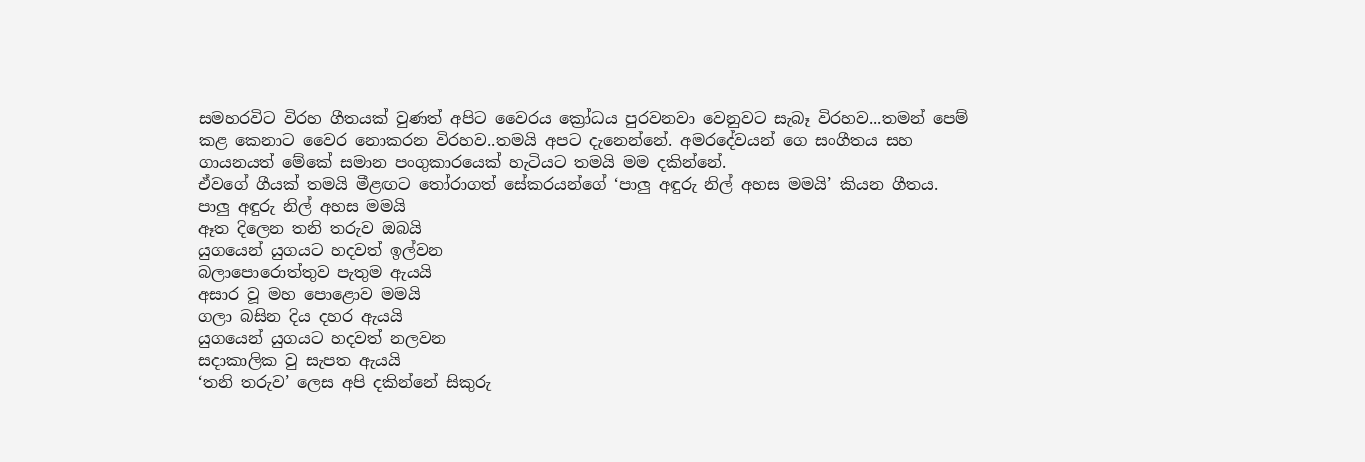සමහරවිට විරහ ගීතයක් වුණත් අපිට වෛරය ක්‍රෝධය පුරවනවා වෙනුවට සැබෑ විරහව...තමන් පෙම් කළ කෙනාට වෛර නොකරන විරහව..තමයි අපට දැනෙන්නේ. අමරදේවයන් ගෙ සංගීතය සහ ගායනයත් මේකේ සමාන පංගුකාරයෙක් හැටියට තමයි මම දකින්නේ.
ඒවගේ ගීයක් තමයි මීළඟට තෝරාගත් සේකරයන්ගේ ‘පාලු අඳුරු නිල් අහස මමයි’ කියන ගීතය.
පාලු අඳුරු නිල් අහස මමයි
ඈත දිලෙන තනි තරුව ඔබයි
යුගයෙන් යුගයට හදවත් ඉල්වන
බලාපොරොත්තුව පැතුම ඇයයි
අසාර වූ මහ පොළොව මමයි
ගලා බසින දිය දහර ඇයයි
යුගයෙන් යුගයට හදවත් නලවන
සදාකාලික වු සැපත ඇයයි
‘තනි තරුව’ ලෙස අපි දකින්නේ සිකුරු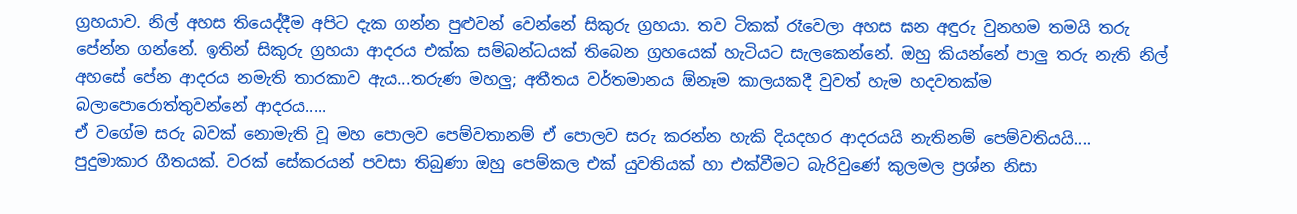ග්‍රහයාව. නිල් අහස තියෙද්දීම අපිට දැක ගන්න පුළුවන් වෙන්නේ සිකුරු ග්‍රහයා. තව ටිකක් රෑවෙලා අහස ඝන අඳුරු වුනහම තමයි තරු පේන්න ගන්නේ. ඉතින් සිකුරු ග්‍රහයා ආදරය එක්ක සම්බන්ධයක් තිබෙන ග්‍රහයෙක් හැටියට සැලකෙන්නේ. ඔහු කියන්නේ පාලු තරු නැති නිල් අහසේ පේන ආදරය නමැති තාරකාව ඇය...තරුණ මහලු; අතීතය වර්තමානය ඕනෑම කාලයකදී වුවත් හැම හදවතක්ම බලාපොරොත්තුවන්නේ ආදරය.....
ඒ වගේම සරු බවක් නොමැති වූ මහ පොලව පෙම්වතානම් ඒ පොලව සරු කරන්න හැකි දියදහර ආදරයයි නැතිනම් පෙම්වතියයි....
පුදුමාකාර ගීතයක්. වරක් සේකරයන් පවසා තිබුණා ඔහු පෙම්කල එක් යුවතියක් හා එක්වීමට බැරිවුණේ කුලමල ප්‍රශ්න නිසා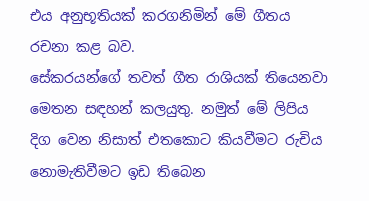එය අනුභූතියක් කරගනිමින් මේ ගීතය රචනා කළ බව.
සේකරයන්ගේ තවත් ගීත රාශියක් තියෙනවා මෙතන සඳහන් කලයුතු. නමුත් මේ ලිපිය දිග වෙන නිසාත් එතකොට කියවීමට රුචිය නොමැතිවීමට ඉඩ තිබෙන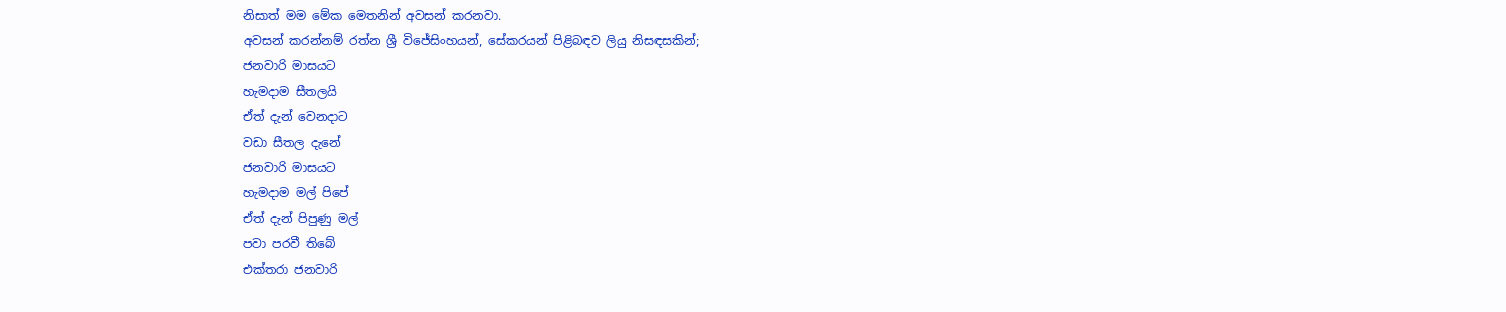නිසාත් මම මේක මෙතනින් අවසන් කරනවා.
අවසන් කරන්නම් රත්න ශ්‍රී විජේසිංහයන්, සේකරයන් පිළිබඳව ලියු නිසඳසකින්;
ජනවාරි මාසයට
හැමදාම සීතලයි
ඒත් දැන් වෙනදාට
වඩා සීතල දැනේ
ජනවාරි මාසයට
හැමදාම මල් පිපේ
ඒත් දැන් පිපුණු මල්
පවා පරවී තිබේ
එක්තරා ජනවාරි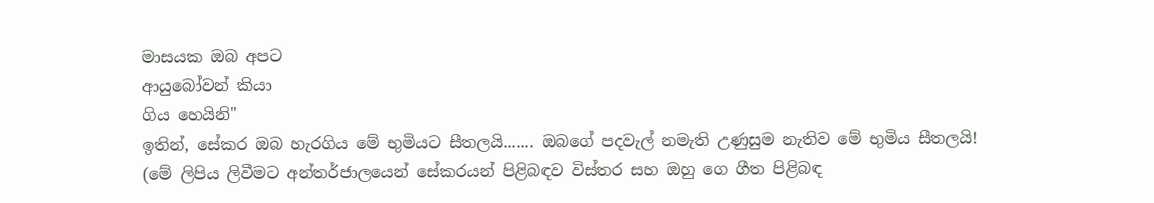මාසයක ඔබ අපට
ආයුබෝවන් කියා
ගිය හෙයිනි"
ඉතින්, සේකර ඔබ හැරගිය මේ භුමියට සීතලයි....... ඔබගේ පදවැල් නමැති උණුසුම නැතිව මේ භුමිය සීතලයි!
(මේ ලිපිය ලිවීමට අන්තර්ජාලයෙන් සේකරයන් පිළිබඳව විස්තර සහ ඔහු ගෙ ගීත පිළිබඳ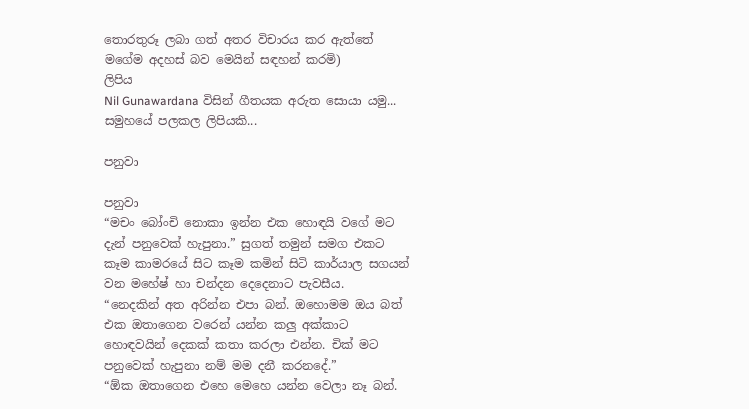තොරතුරූ ලබා ගත් අතර විචාරය කර ඇත්තේ මගේම අදහස් බව මෙයින් සඳහන් කරමි)
ලිපිය
Nil Gunawardana විසින් ගීතයක අරුත සොයා යමු... සමුහයේ පලකල ලිපියකි...

පනුවා

පනුවා
“මචං බෝංචි නොකා ඉන්න එක හොඳයි වගේ මට දැන් පනුවෙක් හැපුනා.” සුගත් තමුන් සමග එකට කෑම කාමරයේ සිට කෑම කමින් සිටි කාර්යාල සගයන් වන මහේෂ් හා චන්දන දෙදෙනාට පැවසීය.
“නෙදකින් අත අරින්න එපා බන්. ඔහොමම ඔය බත් එක ඔතාගෙන වරෙන් යන්න කලු අක්කාට හොඳවයින් දෙකක් කතා කරලා එන්න. චික් මට පනුවෙක් හැපුනා නම් මම දනී කරනදේ.”
“ඕක ඔතාගෙන එහෙ මෙහෙ යන්න වෙලා නෑ බන්.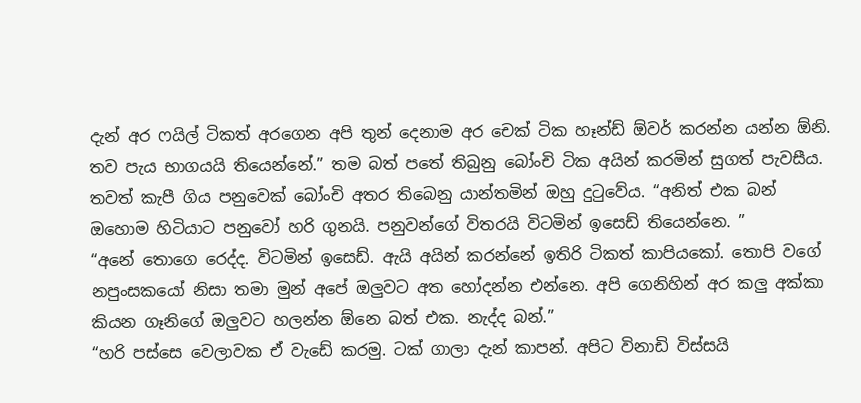දැන් අර ෆයිල් ටිකත් අරගෙන අපි තුන් දෙනාම අර චෙක් ටික හෑන්ඩ් ඕවර් කරන්න යන්න ඕනි. තව පැය භාගයයි තියෙන්නේ.” තම බත් පතේ තිබුනු බෝංචි ටික අයින් කරමින් සුගත් පැවසීය. තවත් කැපී ගිය පනුවෙක් බෝංචි අතර තිබෙනු යාන්තමින් ඔහු දුටුවේය. “අනිත් එක බන් ඔහොම හිටියාට පනුවෝ හරි ගුනයි. පනුවන්ගේ විතරයි විටමින් ඉසෙඩ් තියෙන්නෙ. ”
“අනේ තොගෙ රෙද්ද. විටමින් ඉසෙඩ්. ඇයි අයින් කරන්නේ ඉතිරි ටිකත් කාපියකෝ. තොපි වගේ නපුංසකයෝ නිසා තමා මුන් අපේ ඔලුවට අත හෝදන්න එන්නෙ. අපි ගෙනිහින් අර කලු අක්කා කියන ගෑනිගේ ඔලුවට හලන්න ඕනෙ බත් එක. නැද්ද බන්.”
“හරි පස්සෙ වෙලාවක ඒ වැඩේ කරමු. ටක් ගාලා දැන් කාපන්. අපිට විනාඩි විස්සයි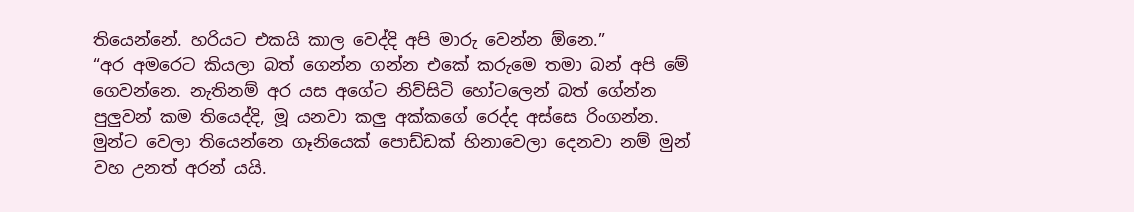තියෙන්නේ. හරියට එකයි කාල වෙද්දි අපි මාරු වෙන්න ඕනෙ.”
“අර අමරෙට කියලා බත් ගෙන්න ගන්න එකේ කරුමෙ තමා බන් අපි මේ ගෙවන්නෙ. නැතිනම් අර යස අගේට නිව්සිටි හෝටලෙන් බත් ගේන්න පුලුවන් කම තියෙද්දි, මූ යනවා කලු අක්කගේ රෙද්ද අස්සෙ රිංගන්න. මුන්ට වෙලා තියෙන්නෙ ගෑනියෙක් පොඩ්ඩක් හිනාවෙලා දෙනවා නම් මුන් වහ උනත් අරන් යයි.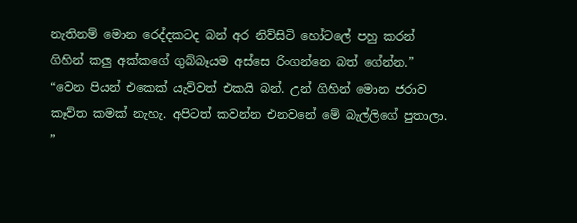නැතිනම් මොන රෙද්දකටද බන් අර නිව්සිටි හෝටලේ පහු කරන් ගිහින් කලු අක්කගේ ගුබ්බෑයම අස්සෙ රිංගන්නෙ බත් ගේන්න.”
“වෙන පියන් එකෙක් යැව්වත් එකයි බන්. උන් ගිහින් මොන ජරාව කෑව්ත කමක් නැහැ. අපිටත් කවන්න එනවනේ මේ බැල්ලිගේ පුතාලා. ”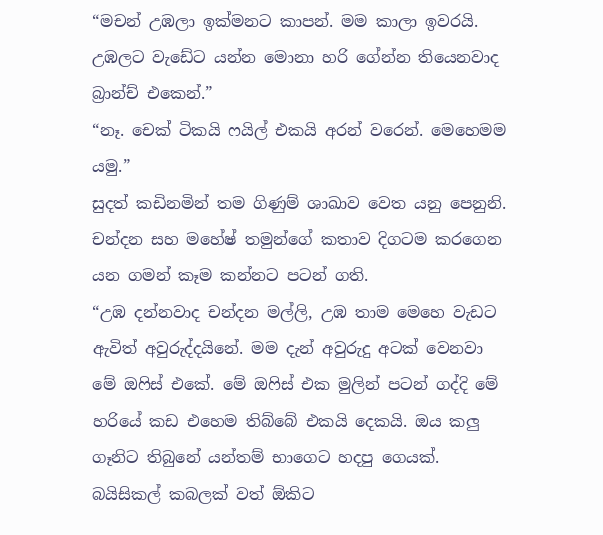“මචන් උඹලා ඉක්මනට කාපන්. මම කාලා ඉවරයි. උඹලට වැඩේට යන්න මොනා හරි ගේන්න තියෙනවාද බ්‍රාන්ච් එකෙන්.”
“නෑ. චෙක් ටිකයි ෆයිල් එකයි අරන් වරෙන්. මෙහෙමම යමු.”
සුදත් කඩිනමින් තම ගිණුම් ශාඛාව වෙත යනු පෙනුනි. චන්දන සහ මහේෂ් තමුන්ගේ කතාව දිගටම කරගෙන යන ගමන් කෑම කන්නට පටන් ගති.
“උඹ දන්නවාද චන්දන මල්ලි, උඹ තාම මෙහෙ වැඩට ඇවිත් අවුරුද්දයිනේ. මම දැන් අවුරුදු අටක් වෙනවා මේ ඔෆිස් එකේ. මේ ඔෆිස් එක මුලින් පටන් ගද්දි මේ හරියේ කඩ එහෙම තිබ්බේ එකයි දෙකයි. ඔය කලු ගෑනිට තිබුනේ යන්තම් භාගෙට හදපු ගෙයක්. බයිසිකල් කබලක් වත් ඕකිට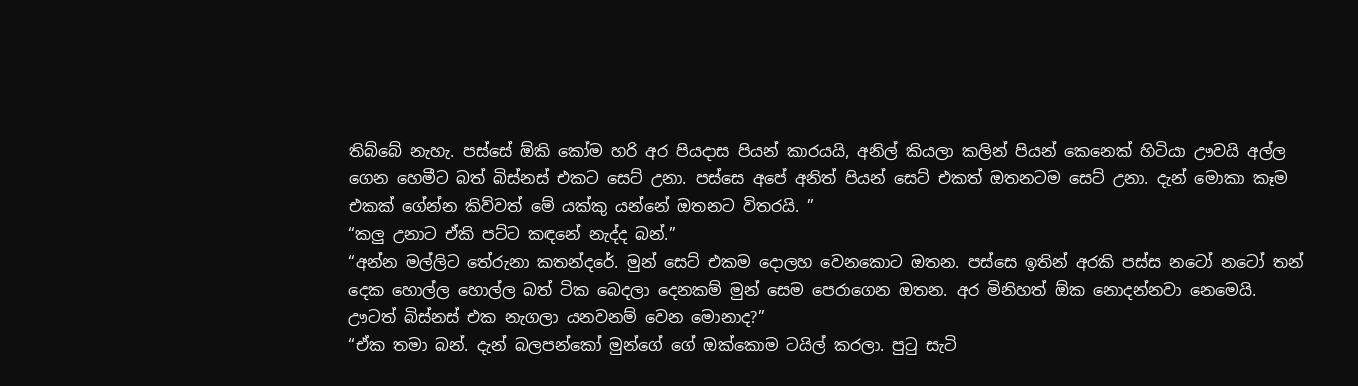තිබ්බේ නැහැ. පස්සේ ඕකි කෝම හරි අර පියදාස පියන් කාරයයි, අනිල් කියලා කලින් පියන් කෙනෙක් හිටියා ඌවයි අල්ල ගෙන හෙමීට බත් බිස්නස් එකට සෙට් උනා. පස්සෙ අපේ අනිත් පියන් සෙට් එකත් ඔතනටම සෙට් උනා. දැන් මොකා කෑම එකක් ගේන්න කිව්වත් මේ යක්කු යන්නේ ඔතනට විතරයි. ”
“කලු උනාට ඒකි පට්ට කඳනේ නැද්ද බන්.”
“අන්න මල්ලිට තේරුනා කතන්දරේ. මුන් සෙට් එකම දොලහ වෙනකොට ඔතන. පස්සෙ ඉතින් අරකි පස්ස නටෝ නටෝ තන් දෙක හොල්ල හොල්ල බත් ටික බෙදලා දෙනකම් මුන් සෙම පෙරාගෙන ඔතන. අර මිනිහත් ඕක නොදන්නවා නෙමෙයි. ඌටත් බිස්නස් එක නැගලා යනවනම් වෙන මොනාද?”
“ඒක තමා බන්. දැන් බලපන්කෝ මුන්ගේ ගේ ඔක්කොම ටයිල් කරලා. පුටු සැටි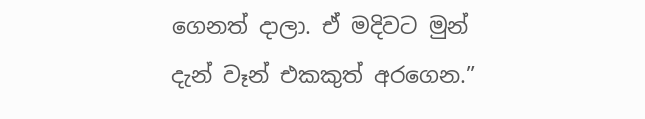ගෙනත් දාලා. ඒ මදිවට මුන් දැන් වෑන් එකකුත් අරගෙන.”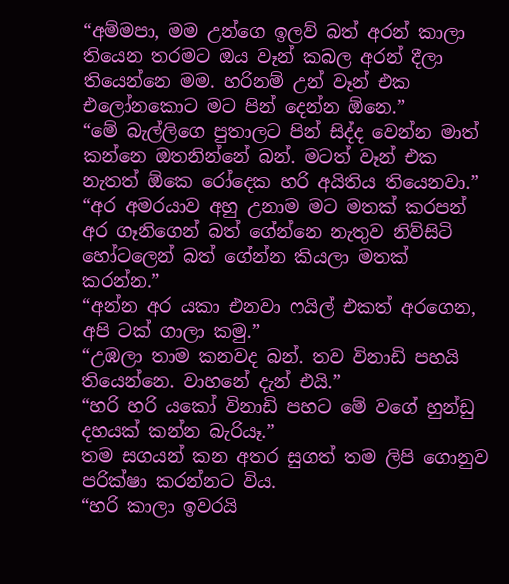“අම්මපා, මම උන්ගෙ ඉලව් බත් අරන් කාලා තියෙන තරමට ඔය වෑන් කබල අරන් දීලා තියෙන්නෙ මම. හරිනම් උන් වෑන් එක එලෝනකොට මට පින් දෙන්න ඕනෙ.”
“මේ බැල්ලිගෙ පුතාලට පින් සිද්ද වෙන්න මාත් කන්නෙ ඔතනින්නේ බන්. මටත් වෑන් එක නැතත් ඕකෙ රෝදෙක හරි අයිතිය තියෙනවා.”
“අර අමරයාව අහු උනාම මට මතක් කරපන් අර ගෑනිගෙන් බත් ගේන්නෙ නැතුව නිව්සිටි හෝටලෙන් බත් ගේන්න කියලා මතක් කරන්න.”
“අන්න අර යකා එනවා ෆයිල් එකත් අරගෙන, අපි ටක් ගාලා කමු.”
“උඹලා තාම කනවද බන්. තව විනාඩි පහයි තියෙන්නෙ. වාහනේ දැන් එයි.”
“හරි හරි යකෝ විනාඩි පහට මේ වගේ හුන්ඩු දහයක් කන්න බැරියෑ.”
තම සගයන් කන අතර සුගත් තම ලිපි ගොනුව පරික්ෂා කරන්නට විය.
“හරි කාලා ඉවරයි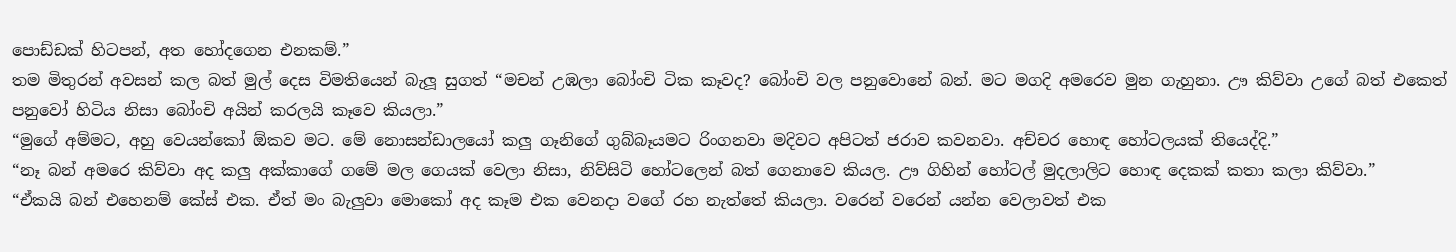පොඩ්ඩක් හිටපන්, අත හෝදගෙන එනකම්.”
තම මිතුරන් අවසන් කල බත් මුල් දෙස විමතියෙන් බැලූ සුගත් “මචන් උඹලා බෝංචි ටික කෑවද? බෝංචි වල පනුවොනේ බන්. මට මගදි අමරෙව මුන ගැහුනා. ඌ කිව්වා උගේ බත් එකෙත් පනුවෝ හිටිය නිසා බෝංචි අයින් කරලයි කෑවෙ කියලා.”
“මුගේ අම්මට, අහු වෙයන්කෝ ඕකව මට. මේ නොසන්ඩාලයෝ කලු ගෑනිගේ ගුබ්බෑයමට රිංගනවා මදිවට අපිටත් ජරාව කවනවා. අච්චර හොඳ හෝටලයක් තියෙද්දි.”
“නෑ බන් අමරෙ කිව්වා අද කලු අක්කාගේ ගමේ මල ගෙයක් වෙලා නිසා, නිව්සිටි හෝටලෙන් බත් ගෙනාවෙ කියල. ඌ ගිහින් හෝටල් මුදලාලිට හොඳ දෙකක් කතා කලා කිව්වා.”
“ඒකයි බන් එහෙනම් කේස් එක. ඒත් මං බැලුවා මොකෝ අද කෑම එක වෙනදා වගේ රහ නැත්තේ කියලා. වරෙන් වරෙන් යන්න වෙලාවත් එක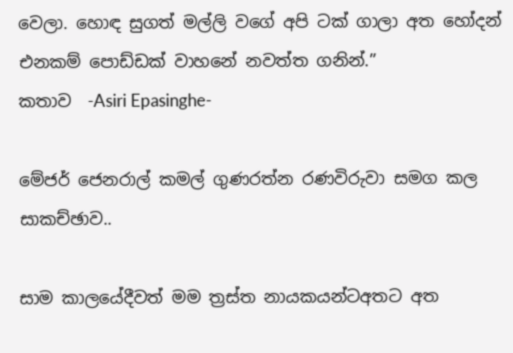වෙලා. හොඳ සුගත් මල්ලි වගේ අපි ටක් ගාලා අත හෝදන් එනකම් පොඩ්ඩක් වාහනේ නවත්ත ගනින්.”
කතාව  -Asiri Epasinghe-

මේජර් ජෙනරාල් කමල් ගුණරත්න රණවිරුවා සමග කල සාකච්ඡාව..

සාම කාලයේදීවත් මම ත්‍රස්‌ත නායකයන්ටඅතට අත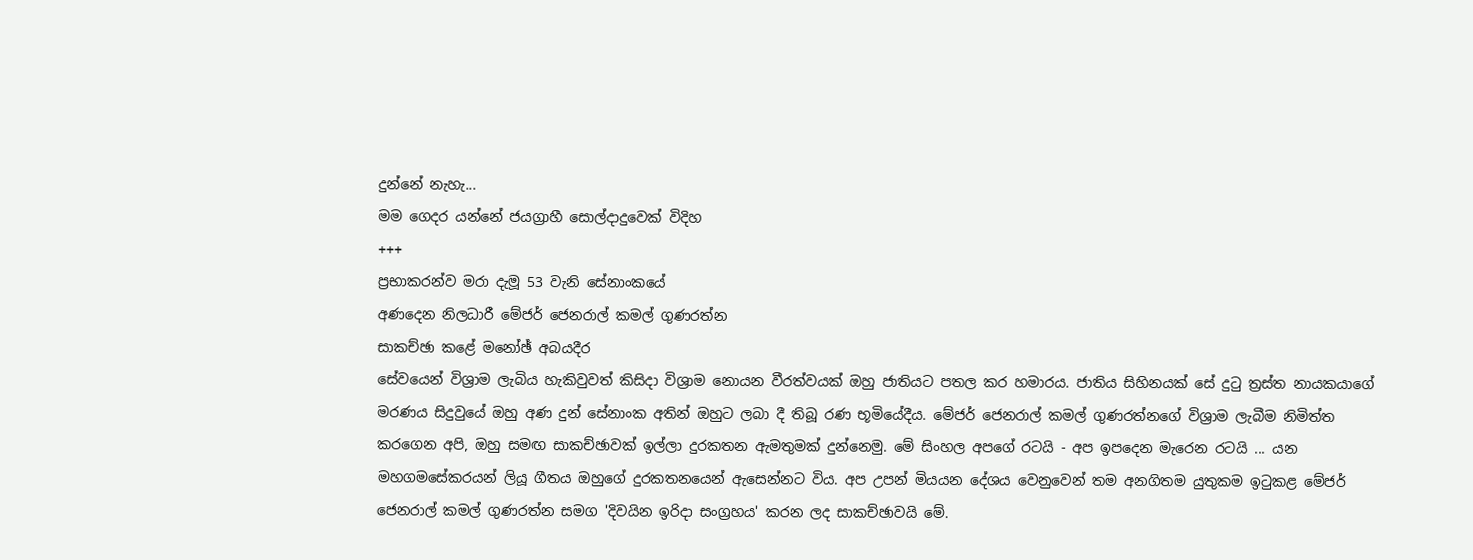දුන්නේ නැහැ...
මම ගෙදර යන්නේ ජයග්‍රාහී සොල්දාදුවෙක්‌ විදිහ
+++
ප්‍රභාකරන්ව මරා දැමූ 53 වැනි සේනාංකයේ
අණදෙන නිලධාරී මේජර් ජෙනරාල් කමල් ගුණරත්න
සාකච්ඡා කළේ මනෝඡ් අබයදීර
සේවයෙන් විශ්‍රාම ලැබිය හැකිවුවත් කිසිදා විශ්‍රාම නොයන වීරත්වයක්‌ ඔහු ජාතියට පතල කර හමාරය. ජාතිය සිහිනයක්‌ සේ දුටු ත්‍රස්‌ත නායකයාගේ මරණය සිදුවුයේ ඔහු අණ දුන් සේනාංක අතින් ඔහුට ලබා දී තිබූ රණ භූමියේදීය. මේජර් ජෙනරාල් කමල් ගුණරත්නගේ විශ්‍රාම ලැබීම නිමිත්ත කරගෙන අපි, ඔහු සමඟ සාකච්ඡාවක්‌ ඉල්ලා දුරකතන ඇමතුමක්‌ දුන්නෙමු. මේ සිංහල අපගේ රටයි - අප ඉපදෙන මැරෙන රටයි ... යන මහගමසේකරයන් ලියූ ගීතය ඔහුගේ දුරකතනයෙන් ඇසෙන්නට විය. අප උපන් මියයන දේශය වෙනුවෙන් තම අනගිතම යුතුකම ඉටුකළ මේජර් ජෙනරාල් කමල් ගුණරත්න සමග 'දිවයින ඉරිදා සංග්‍රහය' කරන ලද සාකච්ඡාවයි මේ.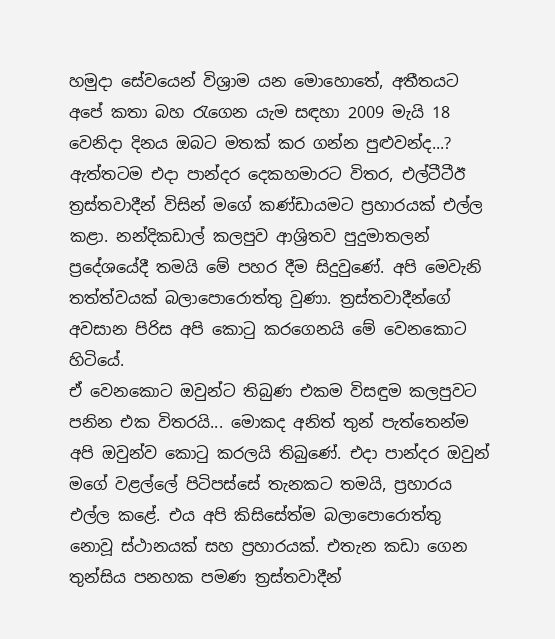හමුදා සේවයෙන් විශ්‍රාම යන මොහොතේ, අතීතයට අපේ කතා බහ රැගෙන යැම සඳහා 2009 මැයි 18 වෙනිදා දිනය ඔබට මතක්‌ කර ගන්න පුළුවන්ද...?
ඇත්තටම එදා පාන්දර දෙකහමාරට විතර, එල්ටීටීඊ ත්‍රස්‌තවාදීන් විසින් මගේ කණ්‌ඩායමට ප්‍රහාරයක්‌ එල්ල කළා. නන්දිකඩාල් කලපුව ආශ්‍රිතව පුදුමාතලන් ප්‍රදේශයේදී තමයි මේ පහර දීම සිදුවුණේ. අපි මෙවැනි තත්ත්වයක්‌ බලාපොරොත්තු වුණා. ත්‍රස්‌තවාදීන්ගේ අවසාන පිරිස අපි කොටු කරගෙනයි මේ වෙනකොට හිටියේ.
ඒ වෙනකොට ඔවුන්ට තිබුණ එකම විසඳුම කලපුවට පනින එක විතරයි... මොකද අනිත් තුන් පැත්තෙන්ම අපි ඔවුන්ව කොටු කරලයි තිබුණේ. එදා පාන්දර ඔවුන් මගේ වළල්ලේ පිටිපස්‌සේ තැනකට තමයි, ප්‍රහාරය එල්ල කළේ. එය අපි කිසිසේත්ම බලාපොරොත්තු නොවූ ස්‌ථානයක්‌ සහ ප්‍රහාරයක්‌. එතැන කඩා ගෙන තුන්සිය පනහක පමණ ත්‍රස්‌තවාදීන්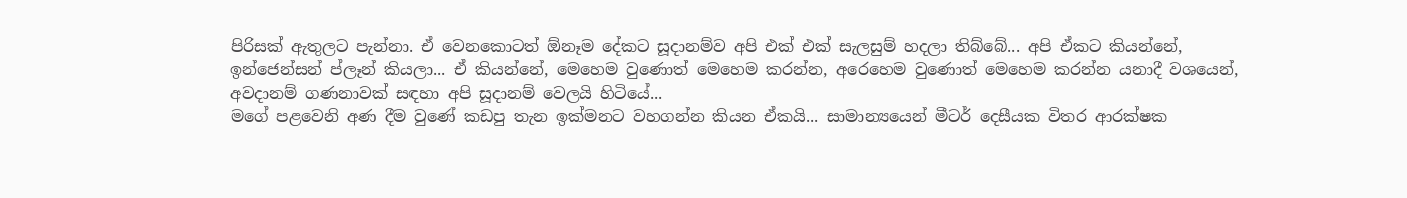පිරිසක්‌ ඇතුලට පැන්නා. ඒ වෙනකොටත් ඕනෑම දේකට සූදානම්ව අපි එක්‌ එක්‌ සැලසුම් හදලා තිබ්බේ... අපි ඒකට කියන්නේ, ඉන්ජෙන්සන් ප්ලෑන් කියලා... ඒ කියන්නේ, මෙහෙම වුණොත් මෙහෙම කරන්න, අරෙහෙම වුණොත් මෙහෙම කරන්න යනාදී වශයෙන්, අවදානම් ගණනාවක්‌ සඳහා අපි සූදානම් වෙලයි හිටියේ...
මගේ පළවෙනි අණ දීම වුණේ කඩපු තැන ඉක්‌මනට වහගන්න කියන ඒකයි... සාමාන්‍යයෙන් මීටර් දෙසීයක විතර ආරක්‌ෂක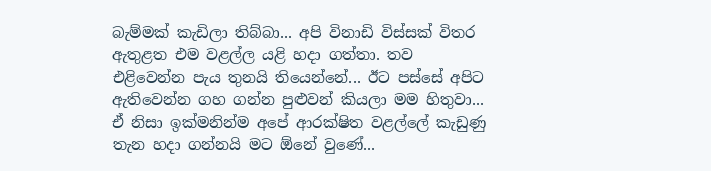බැම්මක්‌ කැඩිලා තිබ්බා... අපි විනාඩි විස්‌සක්‌ විතර ඇතුළත එම වළල්ල යළි හදා ගත්තා. තව එළිවෙන්න පැය තුනයි තියෙන්නේ... ඊට පස්‌සේ අපිට ඇතිවෙන්න ගහ ගන්න පුළුවන් කියලා මම හිතුවා... ඒ නිසා ඉක්‌මනින්ම අපේ ආරක්‌ෂිත වළල්ලේ කැඩුණු තැන හදා ගන්නයි මට ඕනේ වුණේ...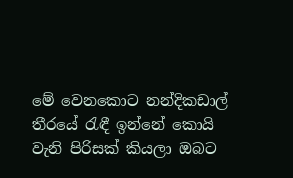මේ වෙනකොට නන්දිකඩාල් තීරයේ රැඳී ඉන්නේ කොයි වැනි පිරිසක්‌ කියලා ඔබට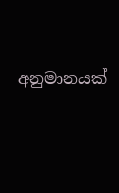අනුමානයක්‌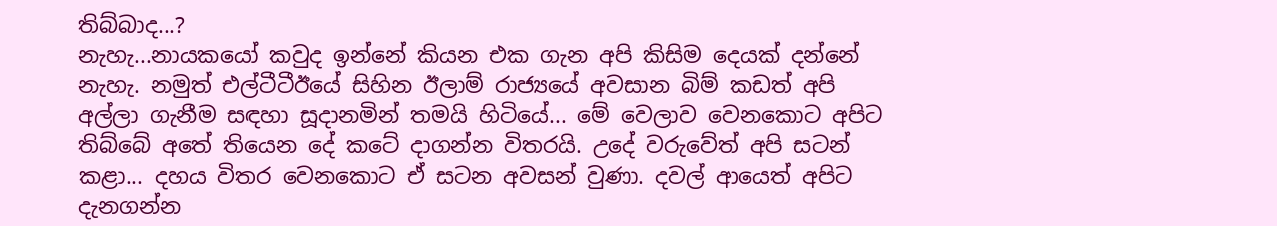තිබ්බාද...?
නැහැ...නායකයෝ කවුද ඉන්නේ කියන එක ගැන අපි කිසිම දෙයක්‌ දන්නේ නැහැ. නමුත් එල්ටීටීඊයේ සිහින ඊලාම් රාජ්‍යයේ අවසාන බිම් කඩත් අපි අල්ලා ගැනීම සඳහා සූදානමින් තමයි හිටියේ... මේ වෙලාව වෙනකොට අපිට තිබ්බේ අතේ තියෙන දේ කටේ දාගන්න විතරයි. උදේ වරුවේත් අපි සටන් කළා... දහය විතර වෙනකොට ඒ සටන අවසන් වුණා. දවල් ආයෙත් අපිට දැනගන්න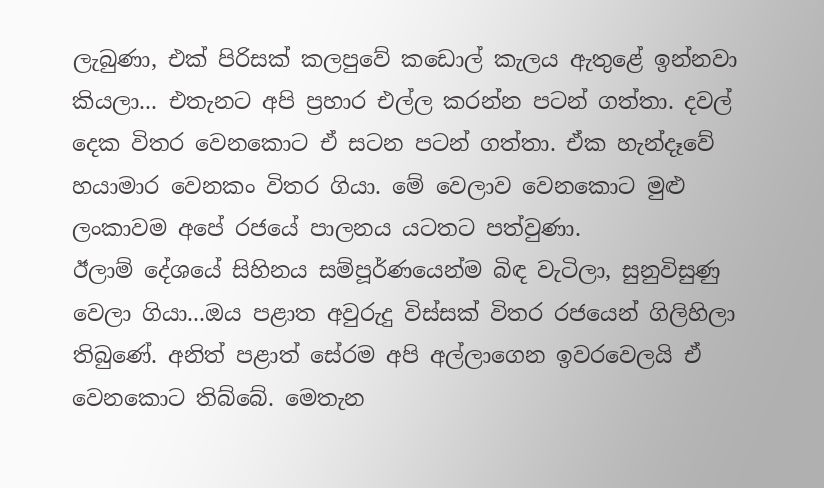ලැබුණා, එක්‌ පිරිසක්‌ කලපුවේ කඩොල් කැලය ඇතුළේ ඉන්නවා කියලා... එතැනට අපි ප්‍රහාර එල්ල කරන්න පටන් ගත්තා. දවල් දෙක විතර වෙනකොට ඒ සටන පටන් ගත්තා. ඒක හැන්දෑවේ හයාමාර වෙනකං විතර ගියා. මේ වෙලාව වෙනකොට මුළු ලංකාවම අපේ රජයේ පාලනය යටතට පත්වුණා.
ඊලාම් දේශයේ සිහිනය සම්පූර්ණයෙන්ම බිඳ වැටිලා, සුනුවිසුණු වෙලා ගියා...ඔය පළාත අවුරුදු විස්‌සක්‌ විතර රජයෙන් ගිලිහිලා තිබුණේ. අනිත් පළාත් සේරම අපි අල්ලාගෙන ඉවරවෙලයි ඒ වෙනකොට තිබ්බේ. මෙතැන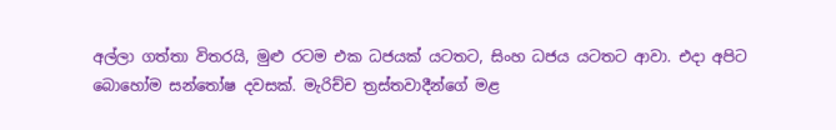අල්ලා ගත්තා විතරයි, මුළු රටම එක ධජයක්‌ යටතට, සිංහ ධජය යටතට ආවා. එදා අපිට බොහෝම සන්තෝෂ දවසක්‌. මැරිච්ච ත්‍රස්‌තවාදීන්ගේ මළ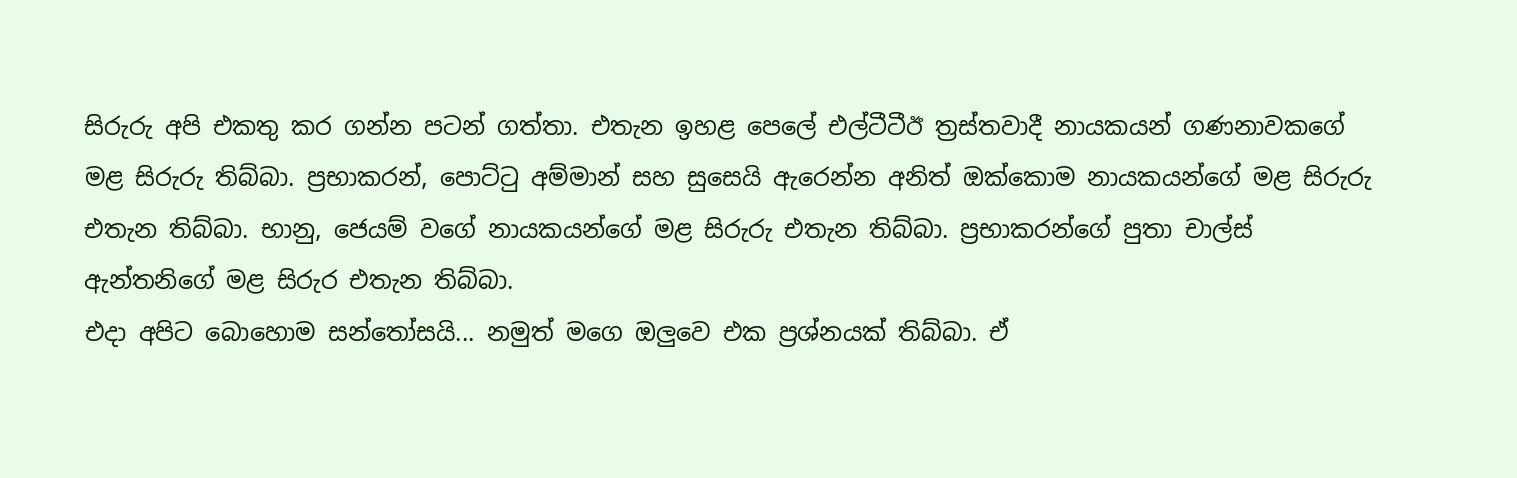සිරුරු අපි එකතු කර ගන්න පටන් ගත්තා. එතැන ඉහළ පෙලේ එල්ටීටීඊ ත්‍රස්‌තවාදී නායකයන් ගණනාවකගේ මළ සිරුරු තිබ්බා. ප්‍රභාකරන්, පොට්‌ටු අම්මාන් සහ සුසෙයි ඇරෙන්න අනිත් ඔක්‌කොම නායකයන්ගේ මළ සිරුරු එතැන තිබ්බා. භානු, ජෙයම් වගේ නායකයන්ගේ මළ සිරුරු එතැන තිබ්බා. ප්‍රභාකරන්ගේ පුතා චාල්ස්‌ ඇන්තනිගේ මළ සිරුර එතැන තිබ්බා.
එදා අපිට බොහොම සන්තෝසයි... නමුත් මගෙ ඔලුවෙ එක ප්‍රශ්නයක්‌ තිබ්බා. ඒ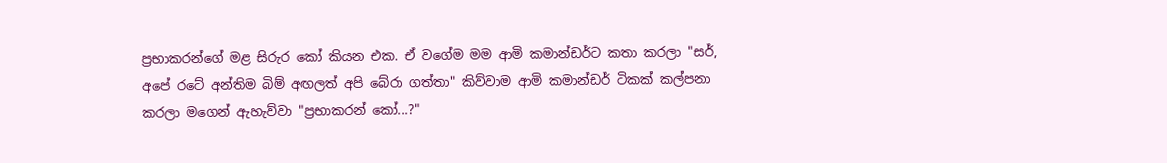ප්‍රභාකරන්ගේ මළ සිරුර කෝ කියන එක. ඒ වගේම මම ආමි කමාන්ඩර්ට කතා කරලා "සර්, අපේ රටේ අන්තිම බිම් අඟලත් අපි බේරා ගත්තා" කිව්වාම ආමි කමාන්ඩර් ටිකක්‌ කල්පනා කරලා මගෙන් ඇහැව්වා "ප්‍රභාකරන් කෝ...?"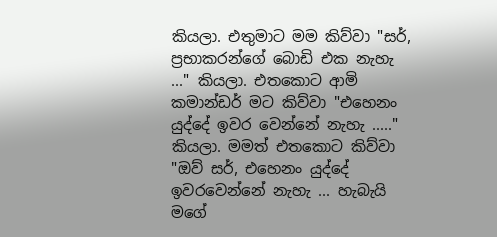කියලා. එතුමාට මම කිව්වා "සර්, ප්‍රභාකරන්ගේ බොඩි එක නැහැ ..." කියලා. එතකොට ආමි කමාන්ඩර් මට කිව්වා "එහෙනං යුද්දේ ඉවර වෙන්නේ නැහැ ....." කියලා. මමත් එතකොට කිව්වා "ඔව් සර්, එහෙනං යුද්දේ ඉවරවෙන්නේ නැහැ ... හැබැයි මගේ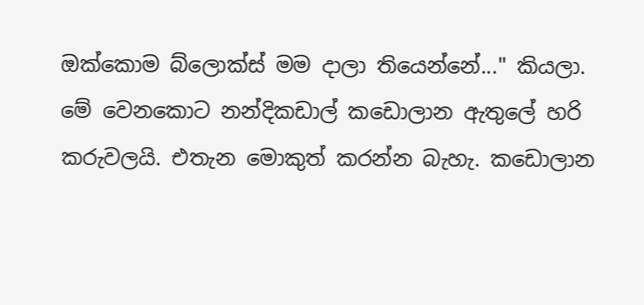ඔක්‌කොම බ්ලොක්‌ස්‌ මම දාලා තියෙන්නේ..." කියලා. මේ වෙනකොට නන්දිකඩාල් කඩොලාන ඇතුලේ හරි කරුවලයි. එතැන මොකුත් කරන්න බැහැ. කඩොලාන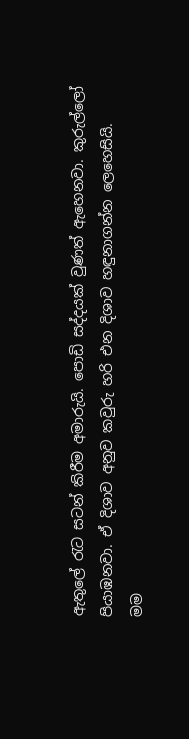ඇතුලේ රැට සටන් කිරීම අමාරුයි. පොඩි සද්දයක්‌ වුණත් ඇහෙනවා. කුරුල්ලෝ පියාඹනවා. ඒ දිශාව අනුව කවුරු හරි එන දිශාව හඳුනාගන්න ලෙහෙසියි.
මම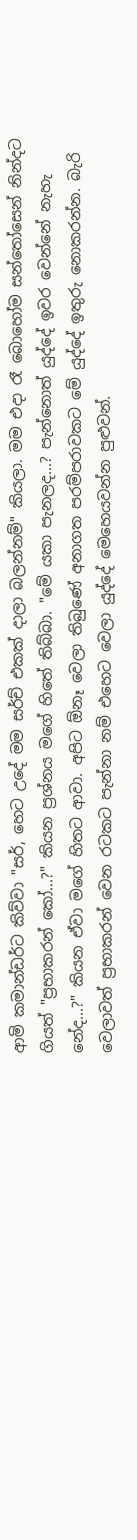ආමි කමාන්ඩර්ට කිව්වා "සර්, හෙට උදේ මම සර්ච් එකක්‌ දාලා බලන්නම්" කියලා. මම එදා රෑ බොහෝම සන්තෝසෙන් නින්දට ගියත් "ප්‍රභාකරන් කෝ...?" කියන ප්‍රශ්නය මගේ හිතේ තිබ්බා. "මේ යකා පැනලද...? පැන්නොත් යුද්දේ ඉවර වෙන්නේ නැහැ නේද...?" කියන ඒවා මගේ හිතට ආවා. අපිට ඕනෑ වෙලා තිබුණේ අනාගත පරම්පරාවකට මේ යුද්දේ ඉතුරු නොකරන්න. බැරි වෙලාවත් ප්‍රභාකරන් වෙන රටකට පැන්නා නම් එහෙට වෙලා යුද්දේ මෙහෙයවන්න පුළුවන්.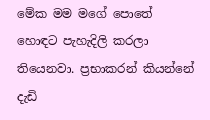මේක මම මගේ පොතේ හොඳට පැහැදිලි කරලා තියෙනවා. ප්‍රභාකරන් කියන්නේ දැඩි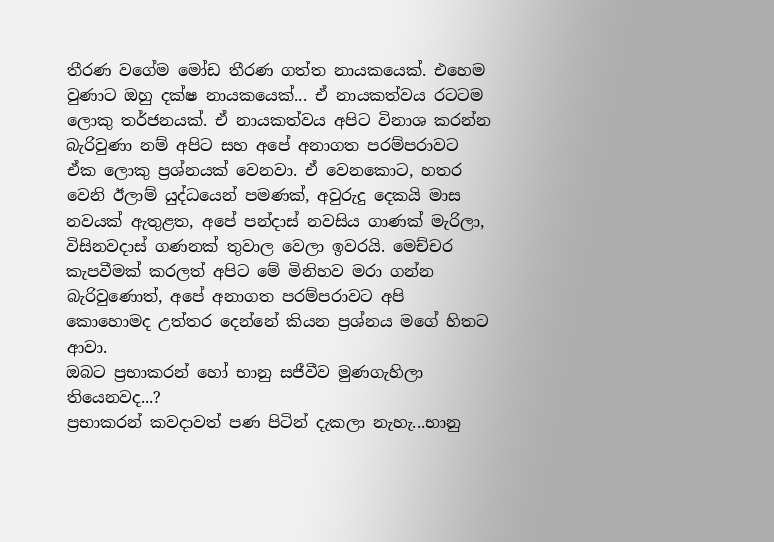තීරණ වගේම මෝඩ තීරණ ගත්ත නායකයෙක්‌. එහෙම වුණාට ඔහු දක්‌ෂ නායකයෙක්‌... ඒ නායකත්වය රටටම ලොකු තර්ජනයක්‌. ඒ නායකත්වය අපිට විනාශ කරන්න බැරිවුණා නම් අපිට සහ අපේ අනාගත පරම්පරාවට ඒක ලොකු ප්‍රශ්නයක්‌ වෙනවා. ඒ වෙනකොට, හතර වෙනි ඊලාම් යුද්ධයෙන් පමණක්‌, අවුරුදු දෙකයි මාස නවයක්‌ ඇතුළත, අපේ පන්දාස්‌ නවසිය ගාණක්‌ මැරිලා, විසිනවදාස්‌ ගණනක්‌ තුවාල වෙලා ඉවරයි. මෙච්චර කැපවීමක්‌ කරලත් අපිට මේ මිනිහව මරා ගන්න බැරිවුණොත්, අපේ අනාගත පරම්පරාවට අපි කොහොමද උත්තර දෙන්නේ කියන ප්‍රශ්නය මගේ හිතට ආවා.
ඔබට ප්‍රභාකරන් හෝ භානු සජීවීව මුණගැහිලා තියෙනවද...?
ප්‍රභාකරන් කවදාවත් පණ පිටින් දැකලා නැහැ...භානු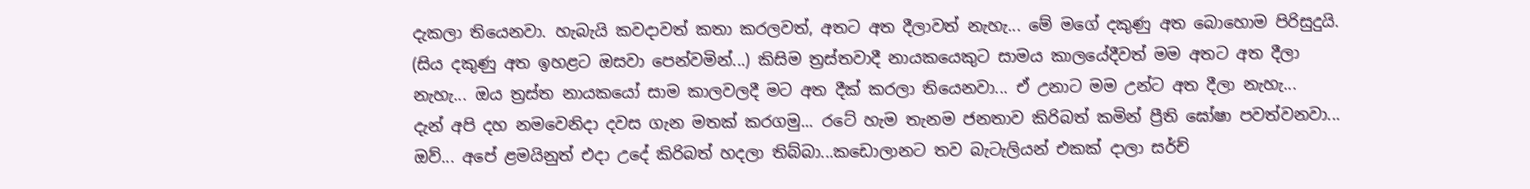දැකලා තියෙනවා. හැබැයි කවදාවත් කතා කරලවත්, අතට අත දීලාවත් නැහැ... මේ මගේ දකුණු අත බොහොම පිරිසුදුයි. (සිය දකුණු අත ඉහළට ඔසවා පෙන්වමින්...) කිසිම ත්‍රස්‌තවාදී නායකයෙකුට සාමය කාලයේදීවත් මම අතට අත දීලා නැහැ... ඔය ත්‍රස්‌ත නායකයෝ සාම කාලවලදී මට අත දීක්‌ කරලා තියෙනවා... ඒ උනාට මම උන්ට අත දීලා නැහැ...
දැන් අපි දහ නමවෙනිදා දවස ගැන මතක්‌ කරගමු... රටේ හැම තැනම ජනතාව කිරිබත් කමින් ප්‍රීති ඝෝෂා පවත්වනවා...
ඔව්... අපේ ළමයිනුත් එදා උදේ කිරිබත් හදලා තිබ්බා...කඩොලානට තව බැටැලියන් එකක්‌ දාලා සර්ච්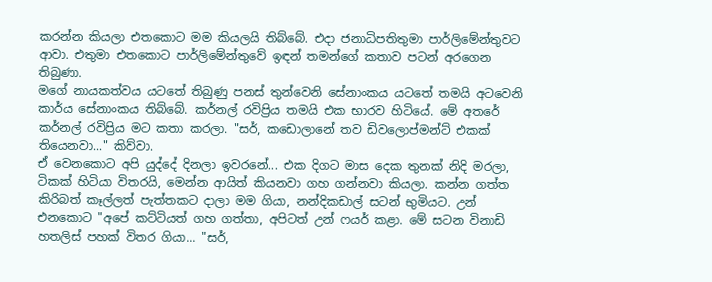කරන්න කියලා එතකොට මම කියලයි තිබ්බේ. එදා ජනාධිපතිතුමා පාර්ලිමේන්තුවට ආවා. එතුමා එතකොට පාර්ලිමේන්තුවේ ඉඳන් තමන්ගේ කතාව පටන් අරගෙන තිබුණා.
මගේ නායකත්වය යටතේ තිබුණු පනස්‌ තුන්වෙනි සේනාංකය යටතේ තමයි අටවෙනි කාර්ය සේනාංකය තිබ්බේ. කර්නල් රවිප්‍රිය තමයි එක භාරව හිටියේ. මේ අතරේ කර්නල් රවිප්‍රිය මට කතා කරලා. "සර්, කඩොලානේ තව ඩිවලොප්මන්ට්‌ එකක්‌ තියෙනවා..." කිව්වා.
ඒ වෙනකොට අපි යුද්දේ දිනලා ඉවරනේ... එක දිගට මාස දෙක තුනක්‌ නිදි මරලා, ටිකක්‌ හිටියා විතරයි, මෙන්න ආයිත් කියනවා ගහ ගන්නවා කියලා. කන්න ගත්ත කිරිබත් කෑල්ලත් පැත්තකට දාලා මම ගියා, නන්දිකඩාල් සටන් භුමියට. උන් එනකොට "අපේ කට්‌ටියත් ගහ ගත්තා, අපිටත් උන් ෆයර් කළා. මේ සටන විනාඩි හතලිස්‌ පහක්‌ විතර ගියා... "සර්,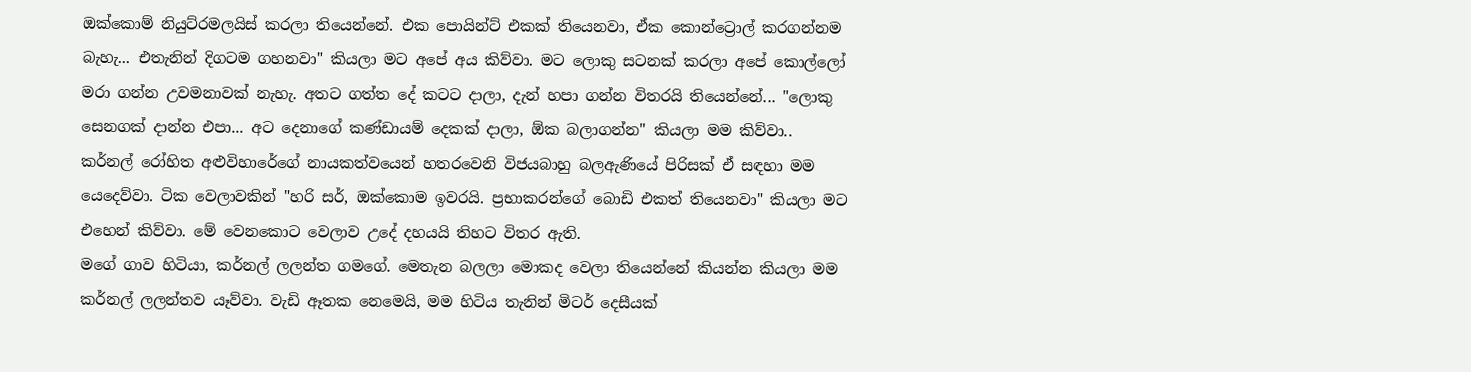ඔක්‌කොම් නියුට්‌රමලයිස්‌ කරලා තියෙන්නේ. එක පොයින්ට්‌ එකක්‌ තියෙනවා, ඒක කොන්ට්‍රොල් කරගන්නම බැහැ... එතැනින් දිගටම ගහනවා" කියලා මට අපේ අය කිව්වා. මට ලොකු සටනක්‌ කරලා අපේ කොල්ලෝ මරා ගන්න උවමනාවක්‌ නැහැ. අතට ගත්ත දේ කටට දාලා, දැන් හපා ගන්න විතරයි තියෙන්නේ... "ලොකු සෙනගක්‌ දාන්න එපා... අට දෙනාගේ කණ්‌ඩායම් දෙකක්‌ දාලා, ඕක බලාගන්න" කියලා මම කිව්වා..
කර්නල් රෝහිත අළුවිහාරේගේ නායකත්වයෙන් හතරවෙනි විජයබාහු බලඇණියේ පිරිසක්‌ ඒ සඳහා මම යෙදෙව්වා. ටික වෙලාවකින් "හරි සර්, ඔක්‌කොම ඉවරයි. ප්‍රභාකරන්ගේ බොඩි එකත් තියෙනවා" කියලා මට එහෙන් කිව්වා. මේ වෙනකොට වෙලාව උදේ දහයයි තිහට විතර ඇති.
මගේ ගාව හිටියා, කර්නල් ලලන්ත ගමගේ. මෙතැන බලලා මොකද වෙලා තියෙන්නේ කියන්න කියලා මම කර්නල් ලලන්තව යෑව්වා. වැඩි ඈතක නෙමෙයි, මම හිටිය තැනින් මිටර් දෙසීයක්‌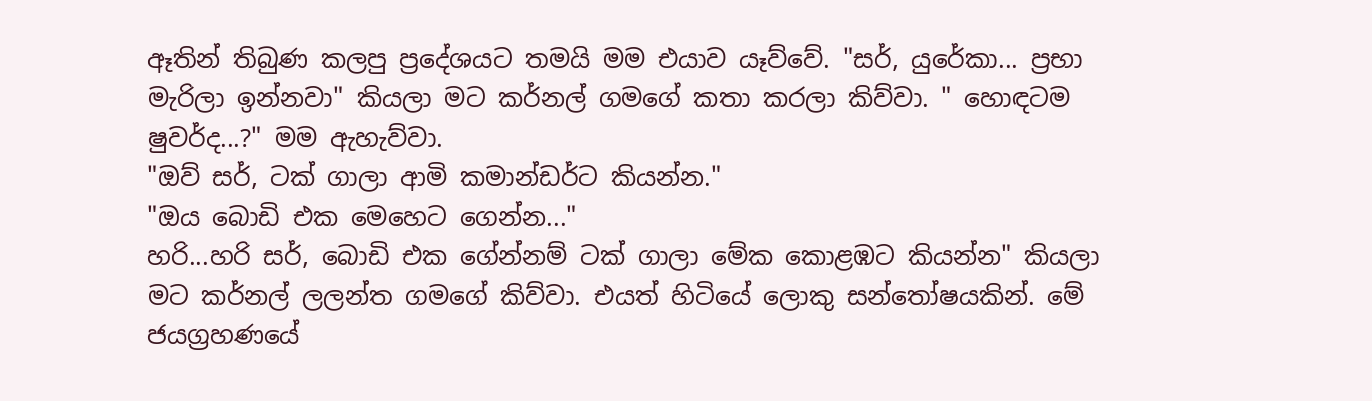ඈතින් තිබුණ කලපු ප්‍රදේශයට තමයි මම එයාව යෑව්වේ. "සර්, යුරේකා... ප්‍රභා මැරිලා ඉන්නවා" කියලා මට කර්නල් ගමගේ කතා කරලා කිව්වා. " හොඳටම ෂුවර්ද...?" මම ඇහැව්වා.
"ඔව් සර්, ටක්‌ ගාලා ආමි කමාන්ඩර්ට කියන්න."
"ඔය බොඩි එක මෙහෙට ගෙන්න..."
හරි...හරි සර්, බොඩි එක ගේන්නම් ටක්‌ ගාලා මේක කොළඹට කියන්න" කියලා මට කර්නල් ලලන්ත ගමගේ කිව්වා. එයත් හිටියේ ලොකු සන්තෝෂයකින්. මේ ජයග්‍රහණයේ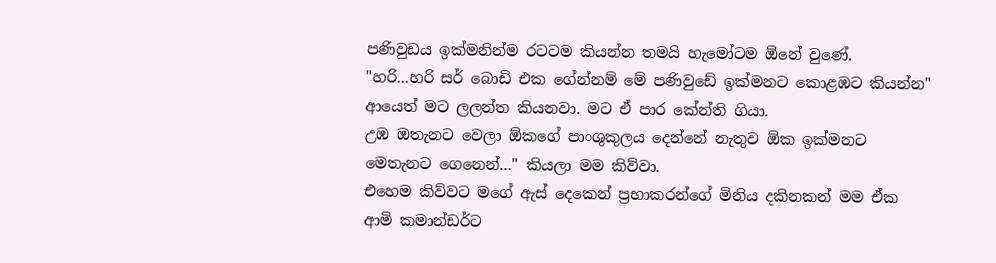පණිවුඩය ඉක්‌මනින්ම රටටම කියන්න තමයි හැමෝටම ඕනේ වුණේ.
"හරි...හරි සර් බොඩි එක ගේන්නම් මේ පණිවුඩේ ඉක්‌මනට කොළඹට කියන්න" ආයෙත් මට ලලන්ත කියනවා. මට ඒ පාර කේන්ති ගියා.
උඹ ඔතැනට වෙලා ඕකගේ පාංශුකුලය දෙන්නේ නැතුව ඕක ඉක්‌මනට මෙතැනට ගෙනෙන්..." කියලා මම කිව්වා.
එහෙම කිව්වට මගේ ඇස්‌ දෙකෙන් ප්‍රභාකරන්ගේ මිනිය දකිනකන් මම ඒක ආමි කමාන්ඩර්ට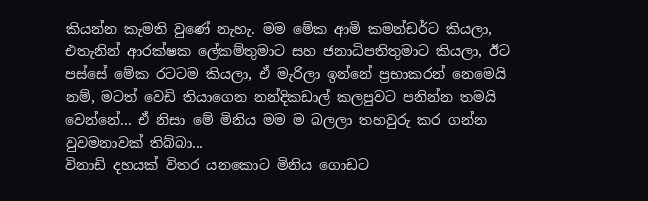කියන්න කැමති වුණේ නැහැ. මම මේක ආමි කමන්ඩර්ට කියලා, එතැනින් ආරක්‌ෂක ලේකම්තුමාට සහ ජනාධිපතිතුමාට කියලා, ඊට පස්‌සේ මේක රටටම කියලා, ඒ මැරිලා ඉන්නේ ප්‍රභාකරන් නෙමෙයි නම්, මටත් වෙඩි තියාගෙන නන්දිකඩාල් කලපුවට පනින්න තමයි වෙන්නේ... ඒ නිසා මේ මිනිය මම ම බලලා තහවුරු කර ගන්න වුවමනාවක්‌ තිබ්බා...
විනාඩි දහයක්‌ විතර යනකොට මිනිය ගොඩට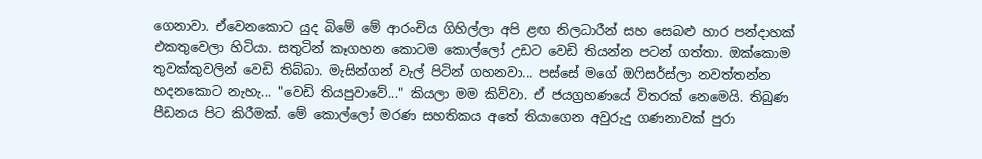ගෙනාවා. ඒවෙනකොට යුද බිමේ මේ ආරංචිය ගිහිල්ලා අපි ළඟ නිලධාරීන් සහ සෙබළු හාර පන්දාහක්‌ එකතුවෙලා හිටියා. සතුටින් කෑගහන කොටම කොල්ලෝ උඩට වෙඩි තියන්න පටන් ගත්තා. ඔක්‌කොම තුවක්‌කුවලින් වෙඩි තිබ්බා. මැසින්ගන් වැල් පිටින් ගහනවා... පස්‌සේ මගේ ඔෆිසර්ස්‌ලා නවත්තන්න හදනකොට නැහැ... "වෙඩි තියපුවාවේ..." කියලා මම කිව්වා. ඒ ජයග්‍රහණයේ විතරක්‌ නෙමෙයි. තිබුණ පීඩනය පිට කිරීමක්‌. මේ කොල්ලෝ මරණ සහතිකය අතේ තියාගෙන අවුරුදු ගණනාවක්‌ පුරා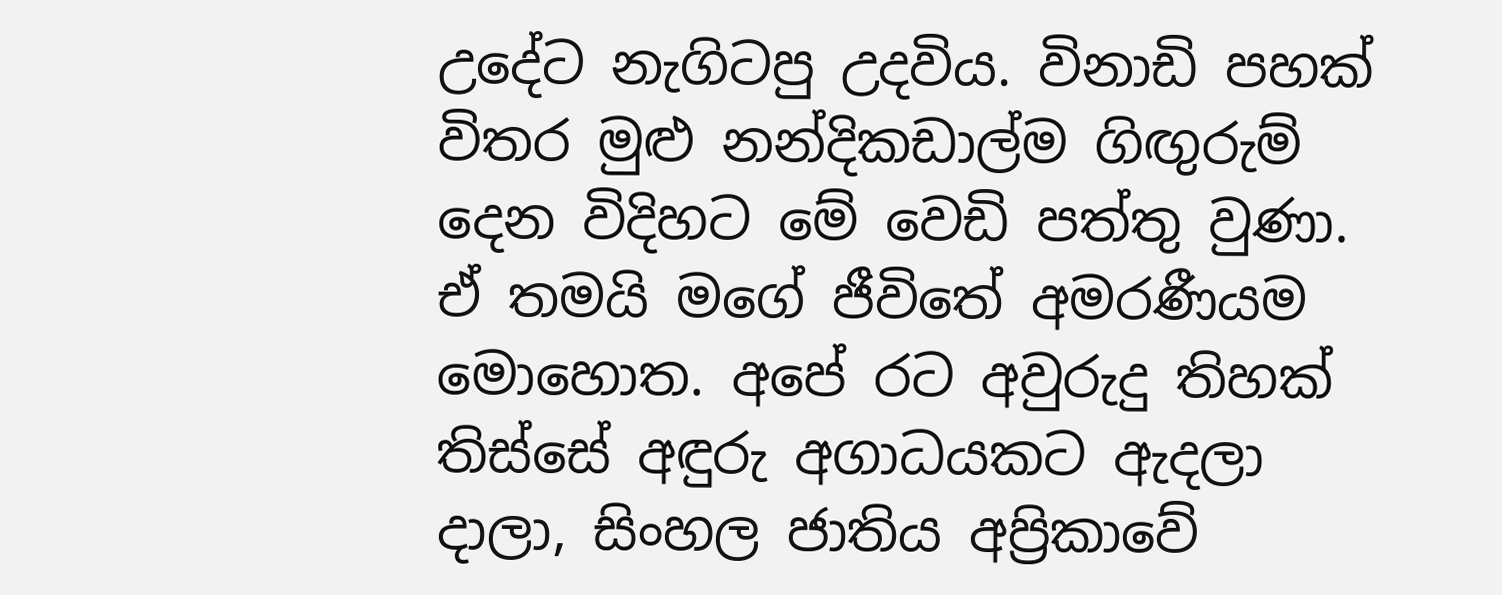උදේට නැගිටපු උදවිය. විනාඩි පහක්‌ විතර මුළු නන්දිකඩාල්ම ගිඟුරුම් දෙන විදිහට මේ වෙඩි පත්තු වුණා.
ඒ තමයි මගේ ජීවිතේ අමරණීයම මොහොත. අපේ රට අවුරුදු තිහක්‌ තිස්‌සේ අඳුරු අගාධයකට ඇදලා දාලා, සිංහල ජාතිය අප්‍රිකාවේ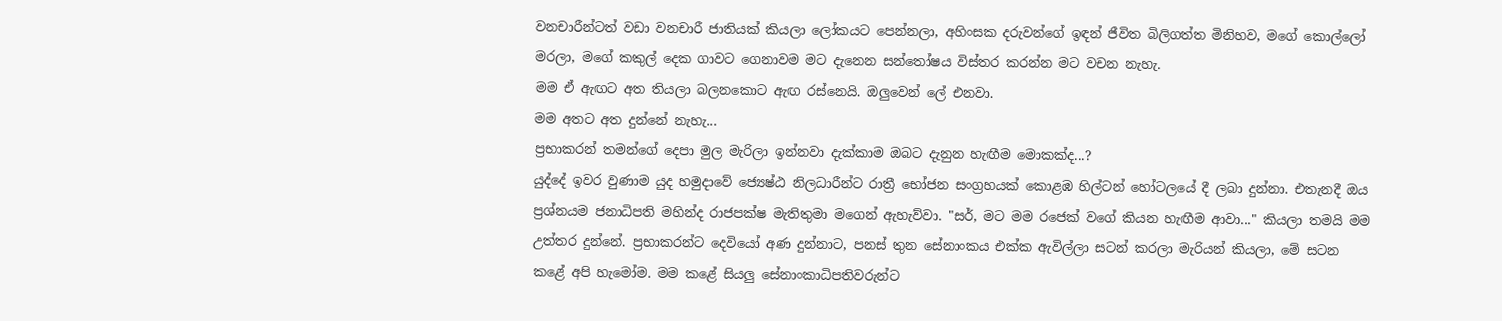වනචාරීන්ටත් වඩා වනචාරී ජාතියක්‌ කියලා ලෝකයට පෙන්නලා, අහිංසක දරුවන්ගේ ඉඳන් ජීවිත බිලිගත්ත මිනිහව, මගේ කොල්ලෝ මරලා, මගේ කකුල් දෙක ගාවට ගෙනාවම මට දැනෙන සන්තෝෂය විස්‌තර කරන්න මට වචන නැහැ.
මම ඒ ඇඟට අත තියලා බලනකොට ඇඟ රස්‌නෙයි. ඔලුවෙන් ලේ එනවා.
මම අතට අත දුන්නේ නැහැ...
ප්‍රභාකරන් තමන්ගේ දෙපා මුල මැරිලා ඉන්නවා දැක්‌කාම ඔබට දැනුන හැඟීම මොකක්‌ද...?
යුද්දේ ඉවර වුණාම යුද හමුදාවේ ජ්‍යෙෂ්ඨ නිලධාරීන්ට රාත්‍රී භෝජන සංග්‍රහයක්‌ කොළඹ හිල්ටන් හෝටලයේ දී ලබා දුන්නා. එතැනදී ඔය ප්‍රශ්නයම ජනාධිපති මහින්ද රාජපක්‌ෂ මැතිතුමා මගෙන් ඇහැව්වා. "සර්, මට මම රජෙක්‌ වගේ කියන හැඟීම ආවා..." කියලා තමයි මම උත්තර දුන්නේ. ප්‍රභාකරන්ට දෙවියෝ අණ දුන්නාට, පනස්‌ තුන සේනාංකය එක්‌ක ඇවිල්ලා සටන් කරලා මැරියන් කියලා, මේ සටන කළේ අපි හැමෝම. මම කළේ සියලු සේනාංකාධිපතිවරුන්ට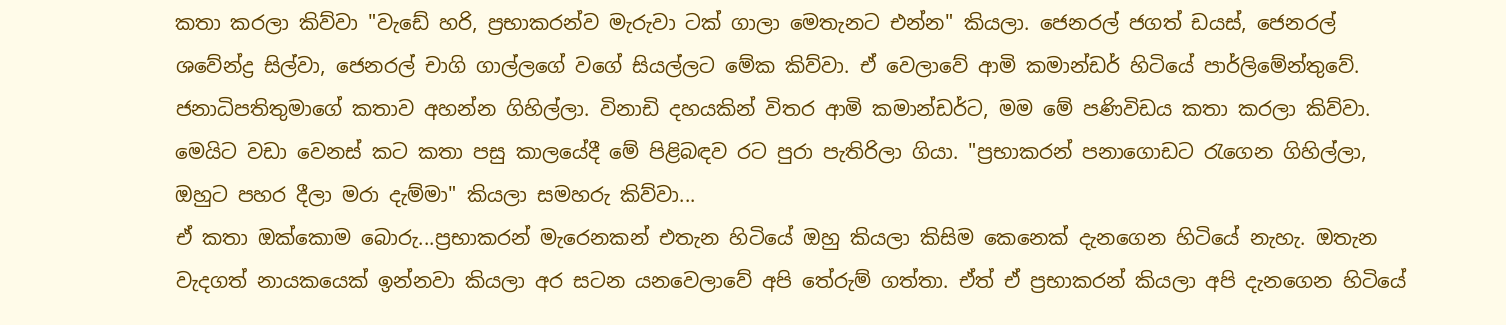කතා කරලා කිව්වා "වැඩේ හරි, ප්‍රභාකරන්ව මැරුවා ටක්‌ ගාලා මෙතැනට එන්න" කියලා. ජෙනරල් ජගත් ඩයස්‌, ජෙනරල් ශවේන්ද්‍ර සිල්වා, ජෙනරල් චාගි ගාල්ලගේ වගේ සියල්ලට මේක කිව්වා. ඒ වෙලාවේ ආමි කමාන්ඩර් හිටියේ පාර්ලිමේන්තුවේ. ජනාධිපතිතුමාගේ කතාව අහන්න ගිහිල්ලා. විනාඩි දහයකින් විතර ආමි කමාන්ඩර්ට, මම මේ පණිවිඩය කතා කරලා කිව්වා.
මෙයිට වඩා වෙනස්‌ කට කතා පසු කාලයේදී මේ පිළිබඳව රට පුරා පැතිරිලා ගියා. "ප්‍රභාකරන් පනාගොඩට රැගෙන ගිහිල්ලා, ඔහුට පහර දීලා මරා දැම්මා" කියලා සමහරු කිව්වා...
ඒ කතා ඔක්‌කොම බොරු...ප්‍රභාකරන් මැරෙනකන් එතැන හිටියේ ඔහු කියලා කිසිම කෙනෙක්‌ දැනගෙන හිටියේ නැහැ. ඔතැන වැදගත් නායකයෙක්‌ ඉන්නවා කියලා අර සටන යනවෙලාවේ අපි තේරුම් ගත්තා. ඒත් ඒ ප්‍රභාකරන් කියලා අපි දැනගෙන හිටියේ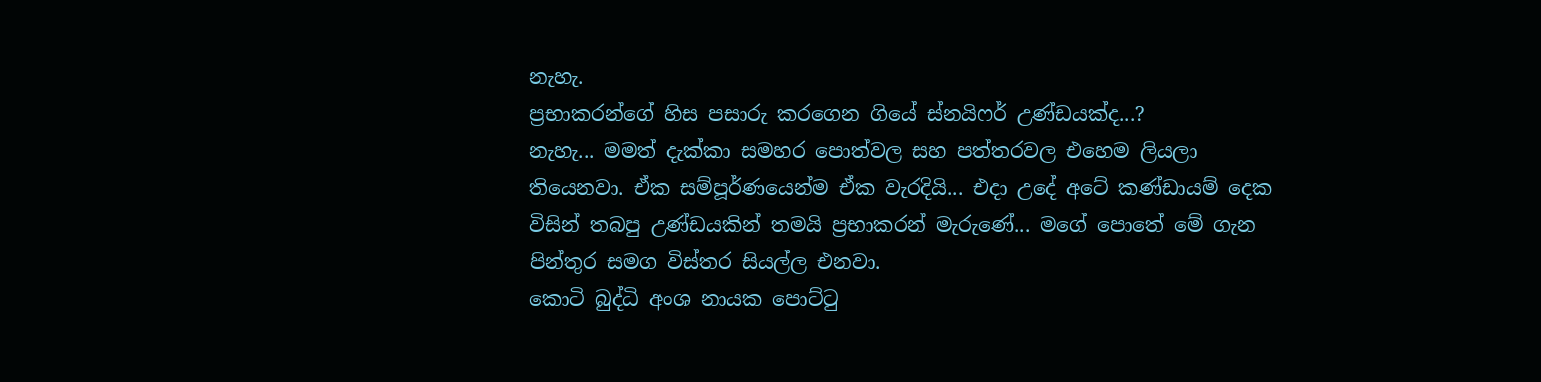නැහැ.
ප්‍රභාකරන්ගේ හිස පසාරු කරගෙන ගියේ ස්‌නයිෆර් උණ්‌ඩයක්‌ද...?
නැහැ... මමත් දැක්‌කා සමහර පොත්වල සහ පත්තරවල එහෙම ලියලා තියෙනවා. ඒක සම්පූර්ණයෙන්ම ඒක වැරදියි... එදා උදේ අටේ කණ්‌ඩායම් දෙක විසින් තබපු උණ්‌ඩයකින් තමයි ප්‍රභාකරන් මැරුණේ... මගේ පොතේ මේ ගැන පින්තුර සමග විස්‌තර සියල්ල එනවා.
කොටි බුද්ධි අංශ නායක පොට්‌ටු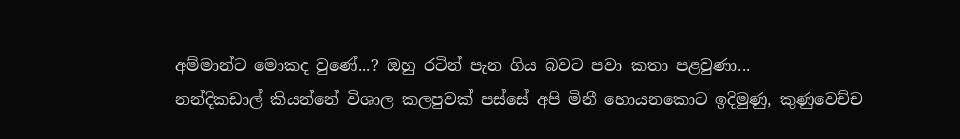අම්මාන්ට මොකද වුණේ...? ඔහු රටින් පැන ගිය බවට පවා කතා පළවුණා...
නන්දිකඩාල් කියන්නේ විශාල කලපුවක්‌ පස්‌සේ අපි මිනී හොයනකොට ඉදිමුණු, කුණුවෙච්ච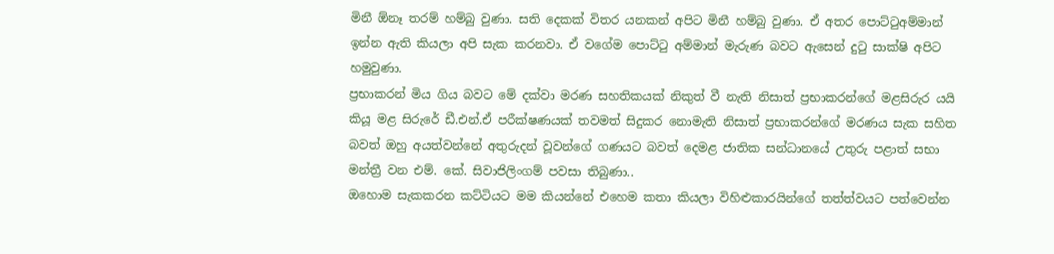මිනී ඕනෑ තරම් හම්බු වුණා. සති දෙකක්‌ විතර යනකන් අපිට මිනී හම්බු වුණා. ඒ අතර පොට්‌ටුඅම්මාන් ඉන්න ඇති කියලා අපි සැක කරනවා. ඒ වගේම පොට්‌ටු අම්මාන් මැරුණ බවට ඇසෙන් දුටු සාක්‌ෂි අපිට හමුවුණා.
ප්‍රභාකරන් මිය ගිය බවට මේ දක්‌වා මරණ සහතිකයක්‌ නිකුත් වී නැති නිසාත් ප්‍රභාකරන්ගේ මළසිරුර යයි කියූ මළ සිරුරේ ඩී.එන්.ඒ පරීක්‌ෂණයක්‌ තවමත් සිදුකර නොමැති නිසාත් ප්‍රභාකරන්ගේ මරණය සැක සහිත බවත් ඔහු අයත්වන්නේ අතුරුදන් වූවන්ගේ ගණයට බවත් දෙමළ ජාතික සන්ධානයේ උතුරු පළාත් සභා මන්ත්‍රී වන එම්. කේ. සිවාජිලිංගම් පවසා තිබුණා..
ඔහොම සැකකරන කට්‌ටියට මම කියන්නේ එහෙම කතා කියලා විහිළුකාරයින්ගේ තත්ත්වයට පත්වෙන්න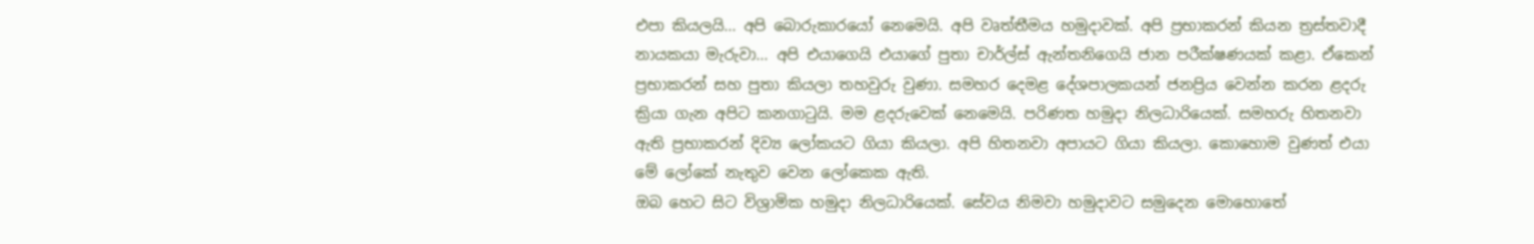එපා කියලයි... අපි බොරුකාරයෝ නෙමෙයි. අපි වෘත්තීමය හමුදාවක්‌. අපි ප්‍රභාකරන් කියන ත්‍රස්‌තවාදී නායකයා මැරුවා... අපි එයාගෙයි එයාගේ පුතා චාර්ල්ස්‌ ඇන්තනිගෙයි ජාන පරීක්‌ෂණයක්‌ කළා. ඒකෙන් ප්‍රභාකරන් සහ පුතා කියලා තහවුරු වුණා. සමහර දෙමළ දේශපාලකයන් ජනප්‍රිය වෙන්න කරන ළදරු ක්‍රියා ගැන අපිට කනගාටුයි. මම ළදරුවෙක්‌ නෙමෙයි. පරිණත හමුදා නිලධාරියෙක්‌. සමහරු හිතනවා ඇති ප්‍රභාකරන් දිව්‍ය ලෝකයට ගියා කියලා. අපි හිතනවා අපායට ගියා කියලා. කොහොම වුණත් එයා මේ ලෝකේ නැතුව වෙන ලෝකෙක ඇති.
ඔබ හෙට සිට විශ්‍රාමික හමුදා නිලධාරියෙක්‌. සේවය නිමවා හමුදාවට සමුදෙන මොහොතේ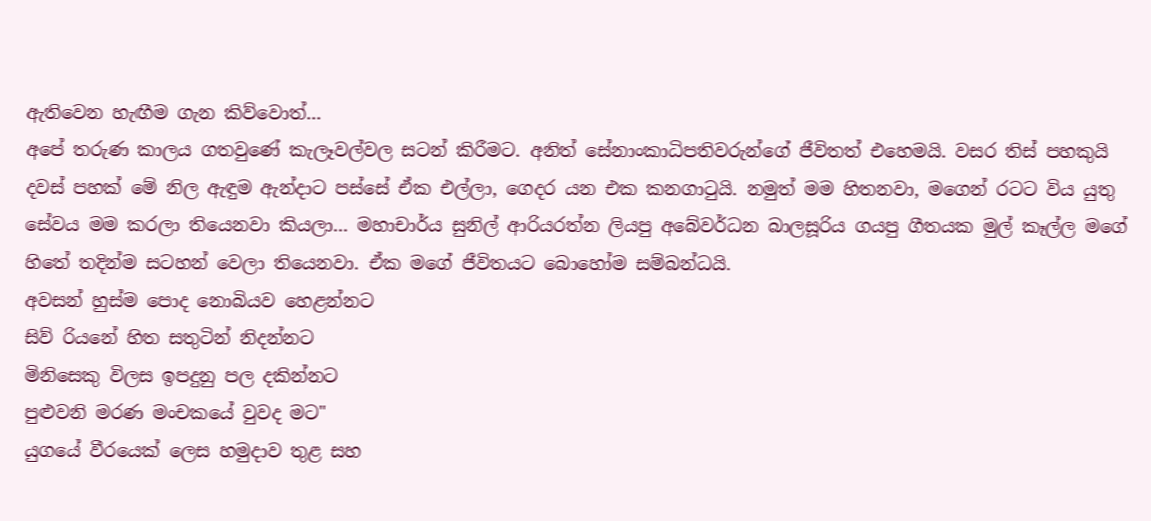ඇතිවෙන හැඟීම ගැන කිව්වොත්...
අපේ තරුණ කාලය ගතවුණේ කැලෑවල්වල සටන් කිරීමට. අනිත් සේනාංකාධිපතිවරුන්ගේ ජීවිතත් එහෙමයි. වසර තිස්‌ පහකුයි දවස්‌ පහක්‌ මේ නිල ඇඳුම ඇන්දාට පස්‌සේ ඒක එල්ලා, ගෙදර යන එක කනගාටුයි. නමුත් මම හිතනවා, මගෙන් රටට විය යුතු සේවය මම කරලා තියෙනවා කියලා... මහාචාර්ය සුනිල් ආරියරත්න ලියපු අබේවර්ධන බාලසූරිය ගයපු ගීතයක මුල් කෑල්ල මගේ හිතේ තදින්ම සටහන් වෙලා තියෙනවා. ඒක මගේ ජීවිතයට බොහෝම සම්බන්ධයි.
අවසන් හුස්‌ම පොද නොබියව හෙළන්නට
සිව් රියනේ හිත සතුටින් නිදන්නට
මිනිසෙකු විලස ඉපදුනු පල දකින්නට
පුළුවනි මරණ මංචකයේ වුවද මට"
යුගයේ වීරයෙක්‌ ලෙස හමුදාව තුළ සහ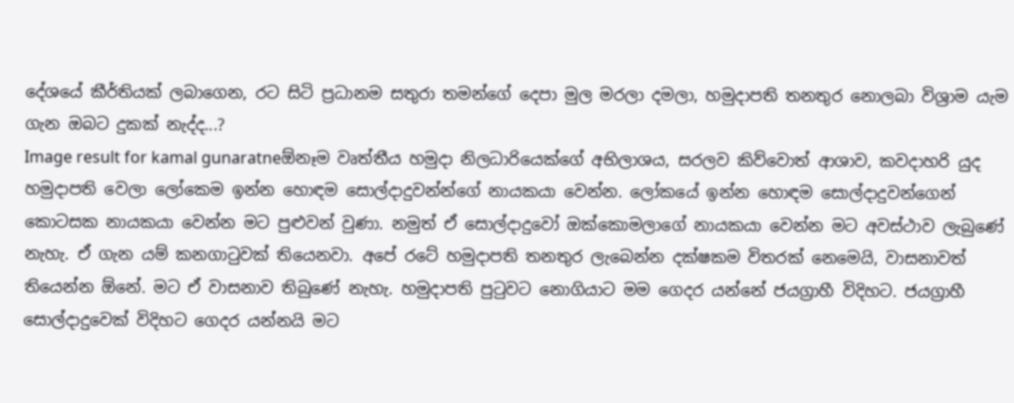දේශයේ කීර්තියක්‌ ලබාගෙන, රට සිටි ප්‍රධානම සතුරා තමන්ගේ දෙපා මුල මරලා දමලා, හමුදාපති තනතුර නොලබා විශ්‍රාම යැම ගැන ඔබට දුකක්‌ නැද්ද...?
Image result for kamal gunaratneඕනෑම වෘත්තීය හමුදා නිලධාරියෙක්‌ගේ අභිලාශය, සරලව කිව්වොත් ආශාව, කවදාහරි යුද හමුදාපති වෙලා ලෝකෙම ඉන්න හොඳම සොල්දාදුවන්න්ගේ නායකයා වෙන්න. ලෝකයේ ඉන්න හොඳම සොල්දාදුවන්ගෙන් කොටසක නායකයා වෙන්න මට පුළුවන් වුණා. නමුත් ඒ සොල්දාදුවෝ ඔක්‌කොමලාගේ නායකයා වෙන්න මට අවස්‌ථාව ලැබුණේ නැහැ. ඒ ගැන යම් කනගාටුවක්‌ තියෙනවා. අපේ රටේ හමුදාපති තනතුර ලැබෙන්න දක්‌ෂකම විතරක්‌ නෙමෙයි, වාසනාවත් තියෙන්න ඕනේ. මට ඒ වාසනාව තිබුණේ නැහැ. හමුදාපති පුටුවට නොගියාට මම ගෙදර යන්නේ ජයග්‍රාහී විදිහට. ජයග්‍රාහී සොල්දාදුවෙක්‌ විදිහට ගෙදර යන්නයි මට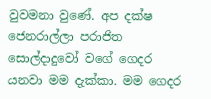වුවමනා වුණේ. අප දක්‌ෂ ජෙනරාල්ලා පරාජිත සොල්දාදුවෝ වගේ ගෙදර යනවා මම දැක්‌කා. මම ගෙදර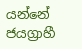යන්නේ ජයග්‍රාහී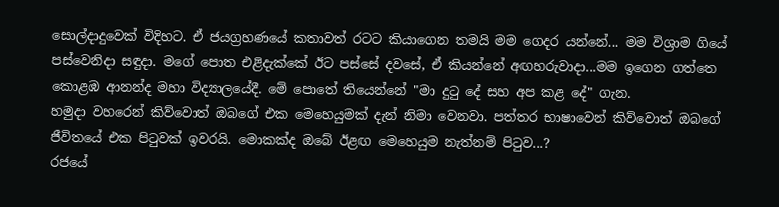සොල්දාදුවෙක්‌ විදිහට. ඒ ජයග්‍රහණයේ කතාවත් රටට කියාගෙන තමයි මම ගෙදර යන්නේ... මම විශ්‍රාම ගියේ පස්‌වෙනිදා සඳුදා. මගේ පොත එළිදැක්‌කේ ඊට පස්‌සේ දවසේ, ඒ කියන්නේ අඟහරුවාදා...මම ඉගෙන ගත්තෙ කොළඹ ආනන්ද මහා විද්‍යාලයේදී. මේ පොතේ තියෙන්නේ "මා දුටු දේ සහ අප කළ දේ" ගැන.
හමුදා වහරෙන් කිව්වොත් ඔබගේ එක මෙහෙයුමක්‌ දැන් නිමා වෙනවා. පත්තර භාෂාවෙන් කිව්වොත් ඔබගේ ජීවිතයේ එක පිටුවක්‌ ඉවරයි. මොකක්‌ද ඔබේ ඊළඟ මෙහෙයුම නැත්නම් පිටුව...?
රජයේ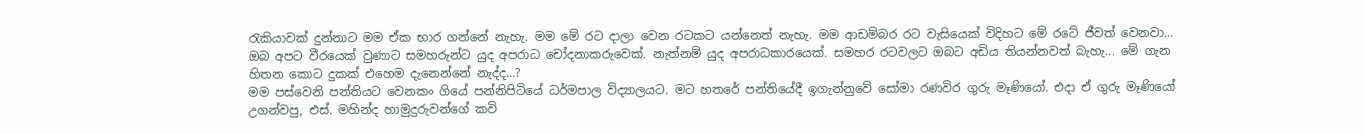රැකියාවක්‌ දුන්නාට මම ඒක භාර ගන්නේ නැහැ. මම මේ රට දාලා වෙන රටකට යන්නෙත් නැහැ. මම ආඩම්බර රට වැසියෙක්‌ විදිහට මේ රටේ ජීවත් වෙනවා...
ඔබ අපට වීරයෙක්‌ වුණාට සමහරුන්ට යුද අපරාධ චෝදනාකරුවෙක්‌. නැත්නම් යුද අපරාධකාරයෙක්‌. සමහර රටවලට ඔබට අඩිය තියන්නවත් බැහැ... මේ ගැන හිතන කොට දුකක්‌ එහෙම දැනෙන්නේ නැද්ද...?
මම පස්‌වෙනි පන්තියට වෙනකං ගියේ පන්නිපිටියේ ධර්මපාල විද්‍යාලයට. මට හතරේ පන්තියේදී ඉගැන්නුවේ සෝමා රණවිර ගුරු මෑණියෝ. එදා ඒ ගුරු මෑණියෝ උගන්වපු, එස්‌. මහින්ද හාමුදුරුවන්ගේ කවි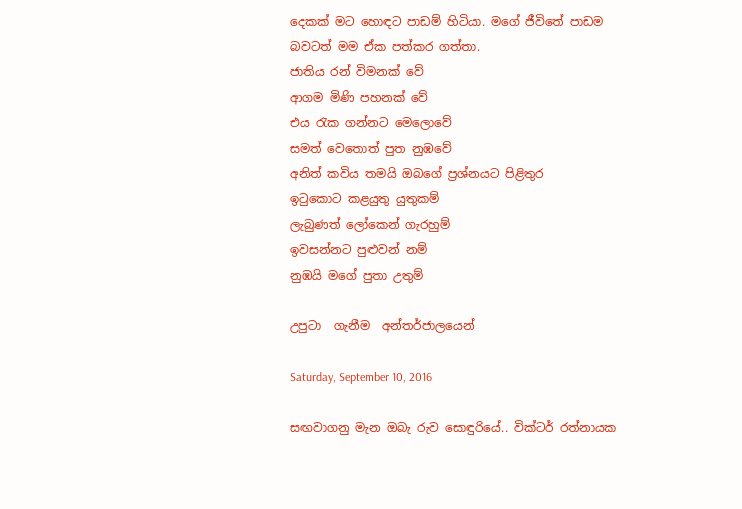දෙකක්‌ මට හොඳට පාඩම් හිටියා. මගේ ජීවිතේ පාඩම බවටත් මම ඒක පත්කර ගත්තා.
ජාතිය රන් විමනක්‌ වේ
ආගම මිණි පහනක්‌ වේ
එය රැක ගන්නට මෙලොවේ
සමත් වෙතොත් පුත නුඹවේ
අනිත් කවිය තමයි ඔබගේ ප්‍රශ්නයට පිළිතුර
ඉටුකොට කළයුතු යුතුකම්
ලැබුණත් ලෝකෙන් ගැරහුම්
ඉවසන්නට පුළුවන් නම්
නුඹයි මගේ පුතා උතුම්

උපුටා  ගැනීම  අන්තර්ජාලයෙන්

Saturday, September 10, 2016

සඟවාගනු මැන ඔබැ රුව සොඳුරියේ.. වික්ටර් රත්නායක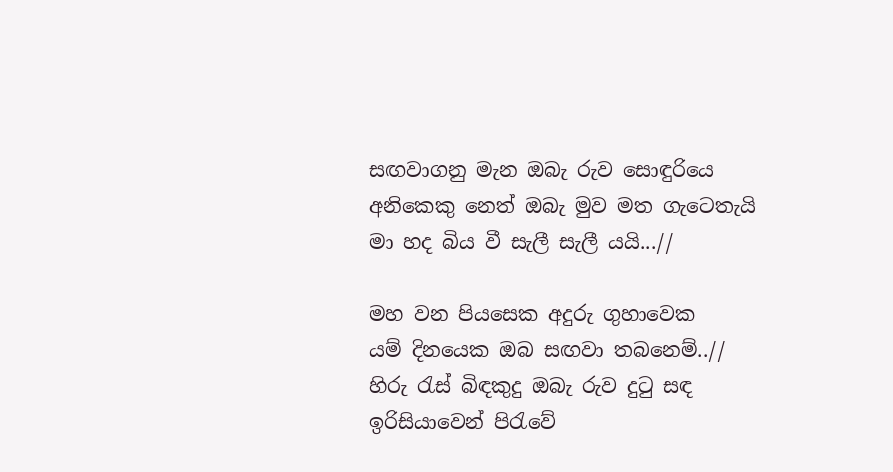සඟවාගනු මැන ඔබැ රුව සොඳුරියෙ
අනිකෙකු නෙත් ඔබැ මුව මත ගැටෙතැයි
මා හද බිය වී සැලී සැලී යයි...//

මහ වන පියසෙක අදුරු ගුහාවෙක
යම් දිනයෙක ඔබ සඟවා තබනෙම්..//
හිරු ‍රැස් බිඳකුදු ඔබැ රුව දු‍ටු සඳ
ඉරිසියාවෙන් පිරැවේ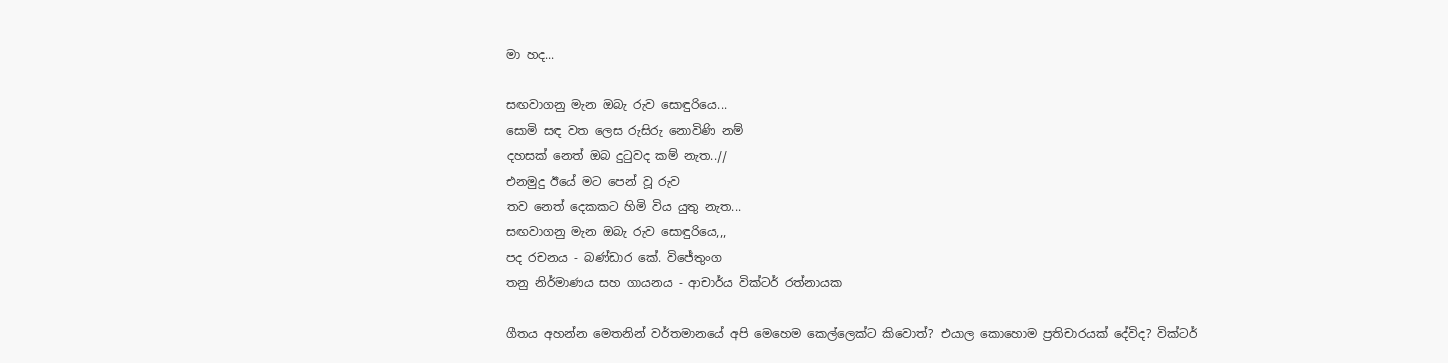මා හද...

සඟවාගනු මැන ඔබැ රුව සොඳුරියෙ...
සොමි සඳ වත ලෙස රුසිරු නොවිණි නම්
දහසක් නෙත් ඔබ දු‍ටුවද කම් නැත..//
එනමුදු ඊයේ මට පෙන් වූ රුව
තව නෙත් දෙකකට හිමි විය යුතු නැත...
සඟවාගනු මැන ඔබැ රුව සොඳුරියෙ,,,
පද රචනය - බණ්ඩාර කේ. වි‍ජේතුංග
තනු නිර්මාණය සහ ගායනය - ආචාර්ය වික්‌ටර් රත්නායක

ගීතය අහන්න මෙතනින් වර්තමානයේ අපි මෙහෙම කෙල්ලෙක්ට කිවොත්? එයාල කොහොම ප්‍රතිචාරයක් දේවිද? වික්ටර්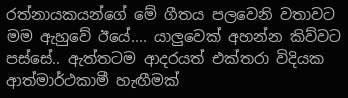රත්නායකයන්ගේ මේ ගීතය පලවෙනි වතාවට මම ඇහුවේ ඊයේ.... යාලුවෙක් අහන්න කිව්වට පස්සේ.. ඇත්තටම ආදරයත් එක්තරා විදියක ආත්මාර්ථකාමී හැඟීමක්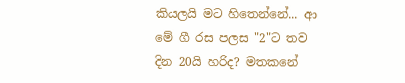කියලයි මට හිතෙන්නේ... ආ මේ ගී රස පලස "2"ට තව දින 20යි හරිද? මතකනේ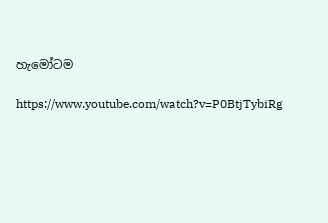හැමෝටම

https://www.youtube.com/watch?v=P0BtjTybiRg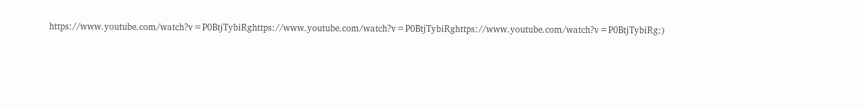https://www.youtube.com/watch?v=P0BtjTybiRghttps://www.youtube.com/watch?v=P0BtjTybiRghttps://www.youtube.com/watch?v=P0BtjTybiRg:)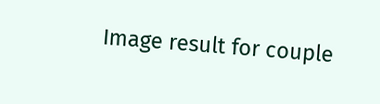Image result for couple